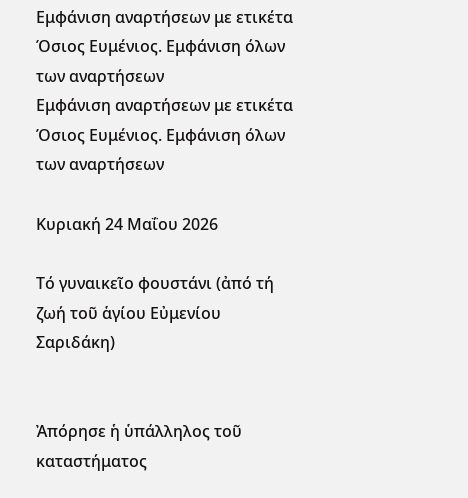Εμφάνιση αναρτήσεων με ετικέτα Όσιος Ευμένιος. Εμφάνιση όλων των αναρτήσεων
Εμφάνιση αναρτήσεων με ετικέτα Όσιος Ευμένιος. Εμφάνιση όλων των αναρτήσεων

Κυριακή 24 Μαΐου 2026

Τό γυναικεῖο φουστάνι (ἀπό τή ζωή τοῦ ἁγίου Εὐμενίου Σαριδάκη)


Ἀπόρησε ἡ ὑπάλληλος τοῦ καταστήματος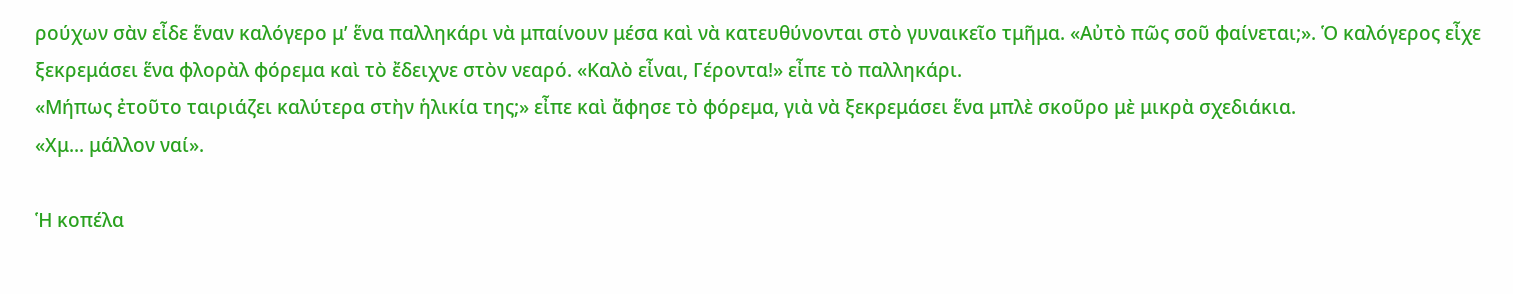ρούχων σὰν εἶδε ἕναν καλόγερο μ’ ἕνα παλληκάρι νὰ μπαίνουν μέσα καὶ νὰ κατευθύνονται στὸ γυναικεῖο τμῆμα. «Αὐτὸ πῶς σοῦ φαίνεται;». Ὁ καλόγερος εἶχε ξεκρεμάσει ἕνα φλορὰλ φόρεμα καὶ τὸ ἔδειχνε στὸν νεαρό. «Καλὸ εἶναι, Γέροντα!» εἶπε τὸ παλληκάρι.
«Μήπως ἐτοῦτο ταιριάζει καλύτερα στὴν ἡλικία της;» εἶπε καὶ ἄφησε τὸ φόρεμα, γιὰ νὰ ξεκρεμάσει ἕνα μπλὲ σκοῦρο μὲ μικρὰ σχεδιάκια.
«Χμ... μάλλον ναί».

Ἡ κοπέλα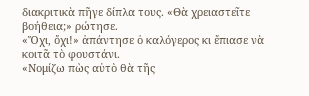διακριτικὰ πῆγε δίπλα τους. «Θὰ χρειαστεῖτε βοήθεια;» ρώτησε.
«Ὄχι, ὄχι!» ἀπάντησε ὁ καλόγερος κι ἔπιασε νὰ κοιτᾶ τὸ φουστάνι.
«Νομίζω πὼς αὐτὸ θὰ τῆς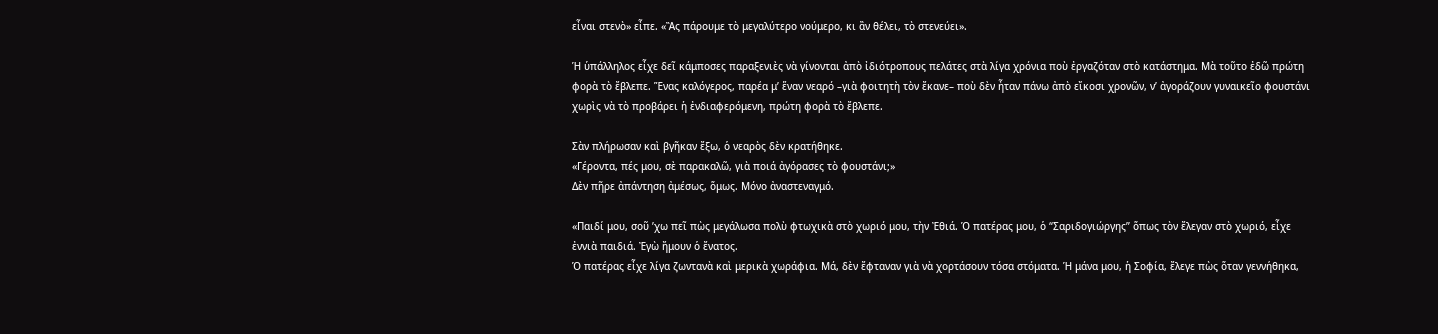εἶναι στενὸ» εἶπε. «Ἂς πάρουμε τὸ μεγαλύτερο νούμερο, κι ἂν θέλει, τὸ στενεύει».

Ἡ ὑπάλληλος εἶχε δεῖ κάμποσες παραξενιὲς νὰ γίνονται ἀπὸ ἰδιότροπους πελάτες στὰ λίγα χρόνια ποὺ ἐργαζόταν στὸ κατάστημα. Μὰ τοῦτο ἐδῶ πρώτη φορὰ τὸ ἔβλεπε. Ἕνας καλόγερος, παρέα μ’ ἕναν νεαρό –γιὰ φοιτητὴ τὸν ἔκανε– ποὺ δὲν ἦταν πάνω ἀπὸ εἴκοσι χρονῶν, ν’ ἀγοράζουν γυναικεῖο φουστάνι χωρὶς νὰ τὸ προβάρει ἡ ἐνδιαφερόμενη, πρώτη φορὰ τὸ ἔβλεπε.

Σὰν πλήρωσαν καὶ βγῆκαν ἔξω, ὁ νεαρὸς δὲν κρατήθηκε.
«Γέροντα, πές μου, σὲ παρακαλῶ, γιὰ ποιά ἀγόρασες τὸ φουστάνι;»
Δὲν πῆρε ἀπάντηση ἀμέσως, ὅμως. Μόνο ἀναστεναγμό.

«Παιδί μου, σοῦ ’χω πεῖ πὼς μεγάλωσα πολὺ φτωχικὰ στὸ χωριό μου, τὴν Ἐθιά. Ὁ πατέρας μου, ὁ “Σαριδογιώργης” ὅπως τὸν ἔλεγαν στὸ χωριό, εἶχε ἐννιὰ παιδιά. Ἐγὼ ἤμουν ὁ ἔνατος.
Ὁ πατέρας εἶχε λίγα ζωντανὰ καὶ μερικὰ χωράφια. Μά, δὲν ἔφταναν γιὰ νὰ χορτάσουν τόσα στόματα. Ἡ μάνα μου, ἡ Σοφία, ἔλεγε πὼς ὅταν γεννήθηκα,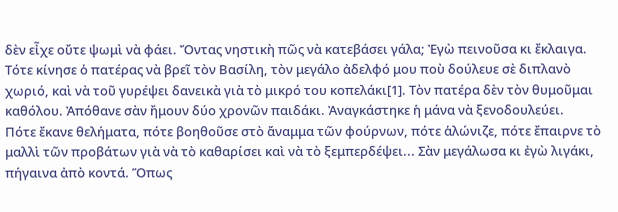δὲν εἶχε οὔτε ψωμὶ νὰ φάει. Ὄντας νηστικὴ πῶς νὰ κατεβάσει γάλα; Ἐγὼ πεινοῦσα κι ἔκλαιγα. Τότε κίνησε ὁ πατέρας νὰ βρεῖ τὸν Βασίλη, τὸν μεγάλο ἀδελφό μου ποὺ δούλευε σὲ διπλανὸ χωριό, καὶ νὰ τοῦ γυρέψει δανεικὰ γιὰ τὸ μικρό του κοπελάκι[1]. Τὸν πατέρα δὲν τὸν θυμοῦμαι καθόλου. Ἀπόθανε σὰν ἤμουν δύο χρονῶν παιδάκι. Ἀναγκάστηκε ἡ μάνα νὰ ξενοδουλεύει.
Πότε ἔκανε θελήματα, πότε βοηθοῦσε στὸ ἄναμμα τῶν φούρνων, πότε ἁλώνιζε, πότε ἔπαιρνε τὸ μαλλὶ τῶν προβάτων γιὰ νὰ τὸ καθαρίσει καὶ νὰ τὸ ξεμπερδέψει... Σὰν μεγάλωσα κι ἐγὼ λιγάκι, πήγαινα ἀπὸ κοντά. Ὅπως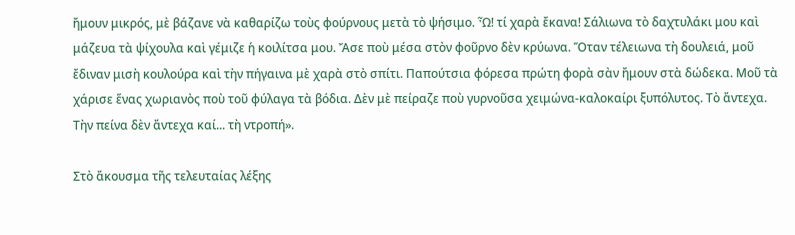ἤμουν μικρός, μὲ βάζανε νὰ καθαρίζω τοὺς φούρνους μετὰ τὸ ψήσιμο. Ὦ! τί χαρὰ ἔκανα! Σάλιωνα τὸ δαχτυλάκι μου καὶ μάζευα τὰ ψίχουλα καὶ γέμιζε ἡ κοιλίτσα μου. Ἄσε ποὺ μέσα στὸν φοῦρνο δὲν κρύωνα. Ὅταν τέλειωνα τὴ δουλειά, μοῦ ἔδιναν μισὴ κουλούρα καὶ τὴν πήγαινα μὲ χαρὰ στὸ σπίτι. Παπούτσια φόρεσα πρώτη φορὰ σὰν ἤμουν στὰ δώδεκα. Μοῦ τὰ χάρισε ἕνας χωριανὸς ποὺ τοῦ φύλαγα τὰ βόδια. Δὲν μὲ πείραζε ποὺ γυρνοῦσα χειμώνα-καλοκαίρι ξυπόλυτος. Τὸ ἄντεχα. Τὴν πείνα δὲν ἄντεχα καί... τὴ ντροπή».

Στὸ ἄκουσμα τῆς τελευταίας λέξης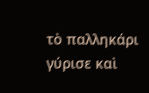τὸ παλληκάρι γύρισε καὶ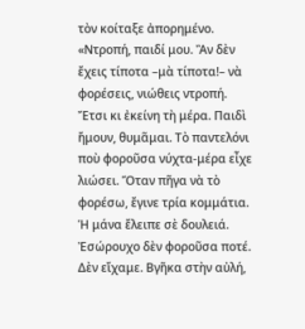τὸν κοίταξε ἀπορημένο.
«Ντροπή, παιδί μου. Ἂν δὲν ἔχεις τίποτα –μὰ τίποτα!– νὰ φορέσεις, νιώθεις ντροπή. Ἔτσι κι ἐκείνη τὴ μέρα. Παιδὶ ἤμουν, θυμᾶμαι. Τὸ παντελόνι ποὺ φοροῦσα νύχτα-μέρα εἶχε λιώσει. Ὅταν πῆγα νὰ τὸ φορέσω, ἔγινε τρία κομμάτια. Ἡ μάνα ἔλειπε σὲ δουλειά. Ἐσώρουχο δὲν φοροῦσα ποτέ. Δὲν εἴχαμε. Βγῆκα στὴν αὐλή,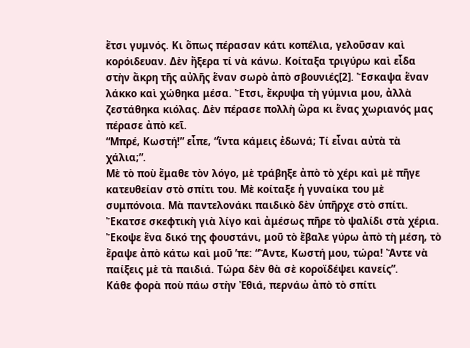ἔτσι γυμνός. Κι ὅπως πέρασαν κάτι κοπέλια, γελοῦσαν καὶ κορόιδευαν. Δὲν ἤξερα τί νὰ κάνω. Κοίταξα τριγύρω καὶ εἶδα στὴν ἄκρη τῆς αὐλῆς ἕναν σωρὸ ἀπὸ σβουνιές[2]. Ἔσκαψα ἕναν λάκκο καὶ χώθηκα μέσα. Ἔτσι, ἔκρυψα τὴ γύμνια μου, ἀλλὰ ζεστάθηκα κιόλας. Δὲν πέρασε πολλὴ ὥρα κι ἕνας χωριανός μας πέρασε ἀπὸ κεῖ.
“Μπρέ, Κωστή!” εἶπε, “ἴντα κάμεις ἐδωνά; Τί εἶναι αὐτὰ τὰ χάλια;”.
Μὲ τὸ ποὺ ἔμαθε τὸν λόγο, μὲ τράβηξε ἀπὸ τὸ χέρι καὶ μὲ πῆγε κατευθείαν στὸ σπίτι του. Μὲ κοίταξε ἡ γυναίκα του μὲ συμπόνοια. Μὰ παντελονάκι παιδικὸ δὲν ὑπῆρχε στὸ σπίτι. Ἔκατσε σκεφτικὴ γιὰ λίγο καὶ ἀμέσως πῆρε τὸ ψαλίδι στὰ χέρια. Ἔκοψε ἕνα δικό της φουστάνι, μοῦ τὸ ἔβαλε γύρω ἀπὸ τὴ μέση, τὸ ἔραψε ἀπὸ κάτω καὶ μοῦ ’πε: “Ἄντε, Κωστή μου, τώρα! Ἄντε νὰ παίξεις μὲ τὰ παιδιά. Τώρα δὲν θὰ σὲ κοροϊδέψει κανείς”.
Κάθε φορὰ ποὺ πάω στὴν Ἐθιά, περνάω ἀπὸ τὸ σπίτι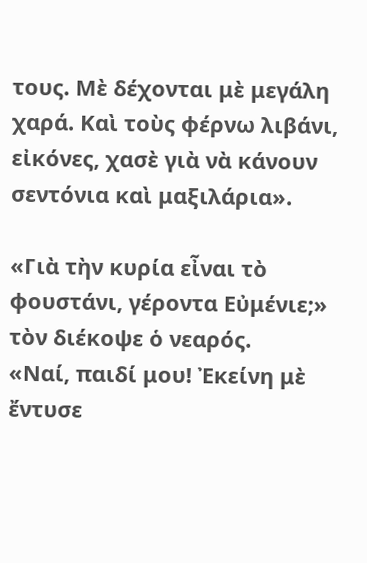τους. Μὲ δέχονται μὲ μεγάλη χαρά. Καὶ τοὺς φέρνω λιβάνι, εἰκόνες, χασὲ γιὰ νὰ κάνουν σεντόνια καὶ μαξιλάρια».

«Γιὰ τὴν κυρία εἶναι τὸ φουστάνι, γέροντα Εὐμένιε;» τὸν διέκοψε ὁ νεαρός.
«Ναί, παιδί μου! Ἐκείνη μὲ ἔντυσε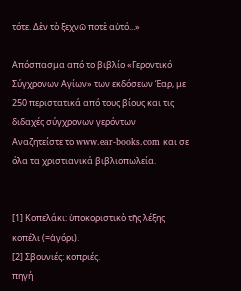τότε. Δὲν τὸ ξεχνῶ ποτὲ αὐτό...»

Απόσπασμα από το βιβλίο «Γεροντικό Σύγχρονων Αγίων» των εκδόσεων Έαρ, με 250 περιστατικά από τους βίους και τις διδαχές σύγχρονων γερόντων
Αναζητείστε το www.ear-books.com και σε όλα τα χριστιανικά βιβλιοπωλεία.


[1] Κοπελάκι: ὑποκοριστικὸ τῆς λέξης κοπέλι (=ἀγόρι).
[2] Σβουνιές: κοπριές.
πηγή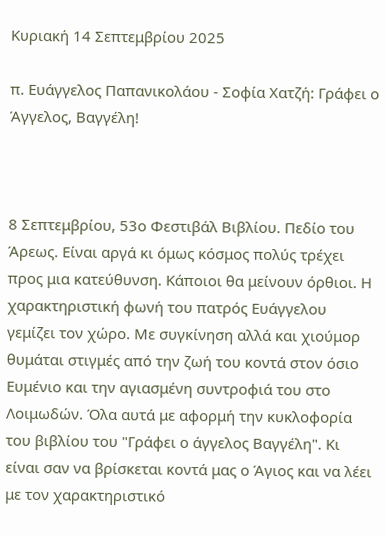Κυριακή 14 Σεπτεμβρίου 2025

π. Ευάγγελος Παπανικολάου - Σοφία Χατζή: Γράφει ο Άγγελος, Βαγγέλη!



8 Σεπτεμβρίου, 53ο Φεστιβάλ Βιβλίου. Πεδίο του Άρεως. Είναι αργά κι όμως κόσμος πολύς τρέχει προς μια κατεύθυνση. Κάποιοι θα μείνουν όρθιοι. Η χαρακτηριστική φωνή του πατρός Ευάγγελου γεμίζει τον χώρο. Με συγκίνηση αλλά και χιούμορ θυμάται στιγμές από την ζωή του κοντά στον όσιο Ευμένιο και την αγιασμένη συντροφιά του στο Λοιμωδών. Όλα αυτά με αφορμή την κυκλοφορία του βιβλίου του "Γράφει ο άγγελος Βαγγέλη". Κι είναι σαν να βρίσκεται κοντά μας ο Άγιος και να λέει με τον χαρακτηριστικό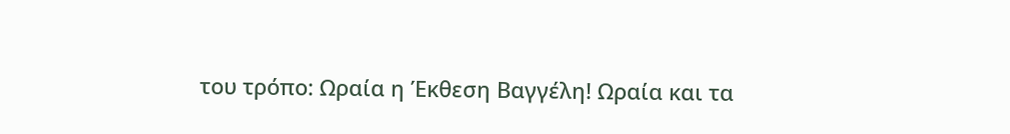του τρόπο: Ωραία η Έκθεση Βαγγέλη! Ωραία και τα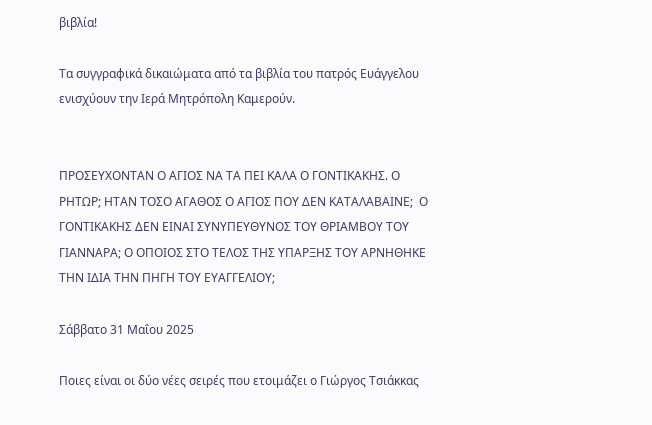βιβλία!

Τα συγγραφικά δικαιώματα από τα βιβλία του πατρός Ευάγγελου ενισχύουν την Ιερά Μητρόπολη Καμερούν.


ΠΡΟΣΕΥΧΟΝΤΑΝ Ο ΑΓΙΟΣ ΝΑ ΤΑ ΠΕΙ ΚΑΛΑ Ο ΓΟΝΤΙΚΑΚΗΣ. Ο ΡΗΤΩΡ; ΗΤΑΝ ΤΟΣΟ ΑΓΑΘΟΣ Ο ΑΓΙΟΣ ΠΟΥ ΔΕΝ ΚΑΤΑΛΑΒΑΙΝΕ;  Ο ΓΟΝΤΙΚΑΚΗΣ ΔΕΝ ΕΙΝΑΙ ΣΥΝΥΠΕΥΘΥΝΟΣ ΤΟΥ ΘΡΙΑΜΒΟΥ ΤΟΥ ΓΙΑΝΝΑΡΑ; Ο ΟΠΟΙΟΣ ΣΤΟ ΤΕΛΟΣ ΤΗΣ ΥΠΑΡΞΗΣ ΤΟΥ ΑΡΝΗΘΗΚΕ ΤΗΝ ΙΔΙΑ ΤΗΝ ΠΗΓΗ ΤΟΥ ΕΥΑΓΓΕΛΙΟΥ;

Σάββατο 31 Μαΐου 2025

Ποιες είναι οι δύο νέες σειρές που ετοιμάζει ο Γιώργος Τσιάκκας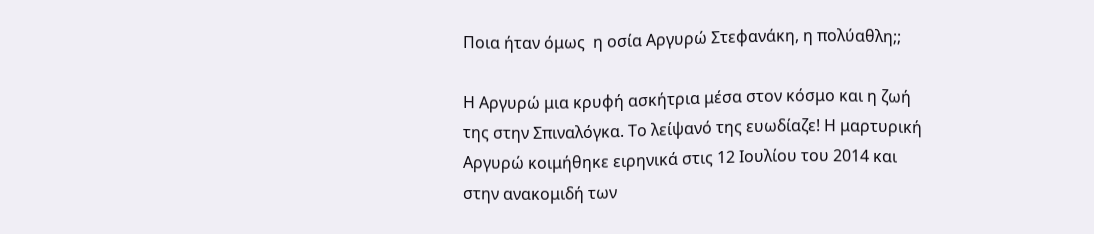Ποια ήταν όμως  η οσία Αργυρώ Στεφανάκη, η πολύαθλη;;

Η Αργυρώ μια κρυφή ασκήτρια μέσα στον κόσμο και η ζωή της στην Σπιναλόγκα. Το λείψανό της ευωδίαζε! Η μαρτυρική Αργυρώ κοιμήθηκε ειρηνικά στις 12 Ιουλίου του 2014 και στην ανακομιδή των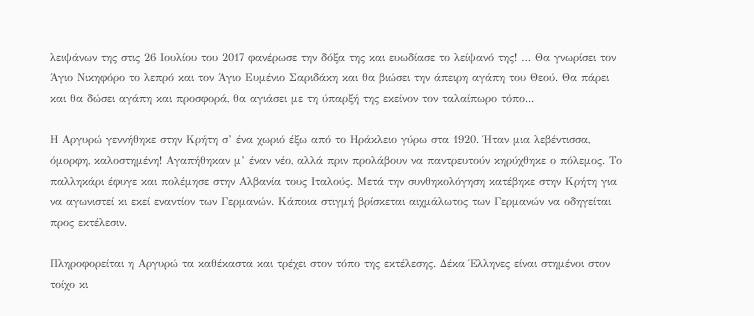λειψάνων της στις 26 Ιουλίου του 2017 φανέρωσε την δόξα της και ευωδίασε το λείψανό της! … Θα γνωρίσει τον Άγιο Νικηφόρο το λεπρό και τον Άγιο Ευμένιο Σαριδάκη και θα βιώσει την άπειρη αγάπη του Θεού. Θα πάρει και θα δώσει αγάπη και προσφορά, θα αγιάσει με τη ύπαρξή της εκείνον τον ταλαίπωρο τόπο...

Η Αργυρώ γεννήθηκε στην Κρήτη σ’ ένα χωριό έξω από το Ηράκλειο γύρω στα 1920. Ήταν μια λεβέντισσα, όμορφη, καλοστημένη! Αγαπήθηκαν μ’ έναν νέο, αλλά πριν προλάβουν να παντρευτούν κηρύχθηκε ο πόλεμος. Το παλληκάρι έφυγε και πολέμησε στην Αλβανία τους Ιταλούς. Μετά την συνθηκολόγηση κατέβηκε στην Κρήτη για να αγωνιστεί κι εκεί εναντίον των Γερμανών. Κάποια στιγμή βρίσκεται αιχμάλωτος των Γερμανών να οδηγείται προς εκτέλεσιν.

Πληροφορείται η Αργυρώ τα καθέκαστα και τρέχει στον τόπο της εκτέλεσης. Δέκα Έλληνες είναι στημένοι στον τοίχο κι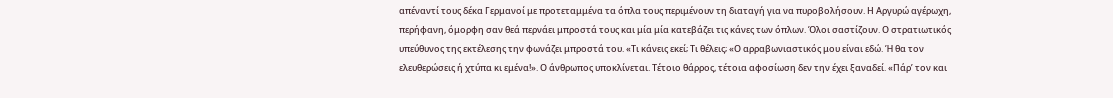απέναντί τους δέκα Γερμανοί με προτεταμμένα τα όπλα τους περιμένουν τη διαταγή για να πυροβολήσουν. Η Αργυρώ αγέρωχη, περήφανη, όμορφη σαν θεά περνάει μπροστά τους και μία μία κατεβάζει τις κάνες των όπλων. Όλοι σαστίζουν. Ο στρατιωτικός υπεύθυνος της εκτέλεσης την φωνάζει μπροστά του. «Τι κάνεις εκεί; Τι θέλεις; «Ο αρραβωνιαστικός μου είναι εδώ. Ή θα τον ελευθερώσεις ή χτύπα κι εμένα!». Ο άνθρωπος υποκλίνεται. Τέτοιο θάρρος, τέτοια αφοσίωση δεν την έχει ξαναδεί. «Πάρ’ τον και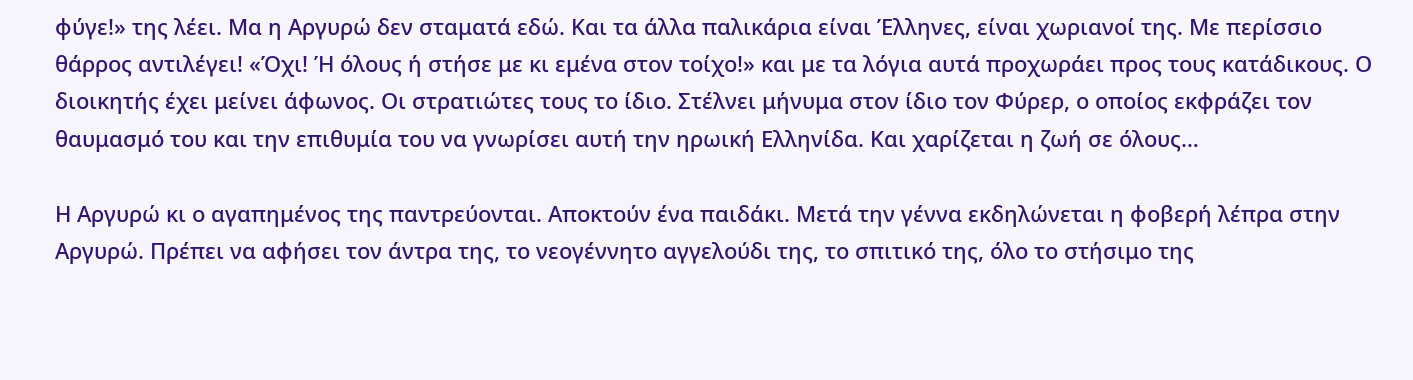φύγε!» της λέει. Μα η Αργυρώ δεν σταματά εδώ. Και τα άλλα παλικάρια είναι Έλληνες, είναι χωριανοί της. Με περίσσιο θάρρος αντιλέγει! «Όχι! Ή όλους ή στήσε με κι εμένα στον τοίχο!» και με τα λόγια αυτά προχωράει προς τους κατάδικους. Ο διοικητής έχει μείνει άφωνος. Οι στρατιώτες τους το ίδιο. Στέλνει μήνυμα στον ίδιο τον Φύρερ, ο οποίος εκφράζει τον θαυμασμό του και την επιθυμία του να γνωρίσει αυτή την ηρωική Ελληνίδα. Και χαρίζεται η ζωή σε όλους…

Η Αργυρώ κι ο αγαπημένος της παντρεύονται. Αποκτούν ένα παιδάκι. Μετά την γέννα εκδηλώνεται η φοβερή λέπρα στην Αργυρώ. Πρέπει να αφήσει τον άντρα της, το νεογέννητο αγγελούδι της, το σπιτικό της, όλο το στήσιμο της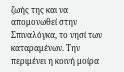ζωής της και να απομονωθεί στην Σπιναλόγκα, το νησί των καταραμένων. Την περιμένει η κοινή μοίρα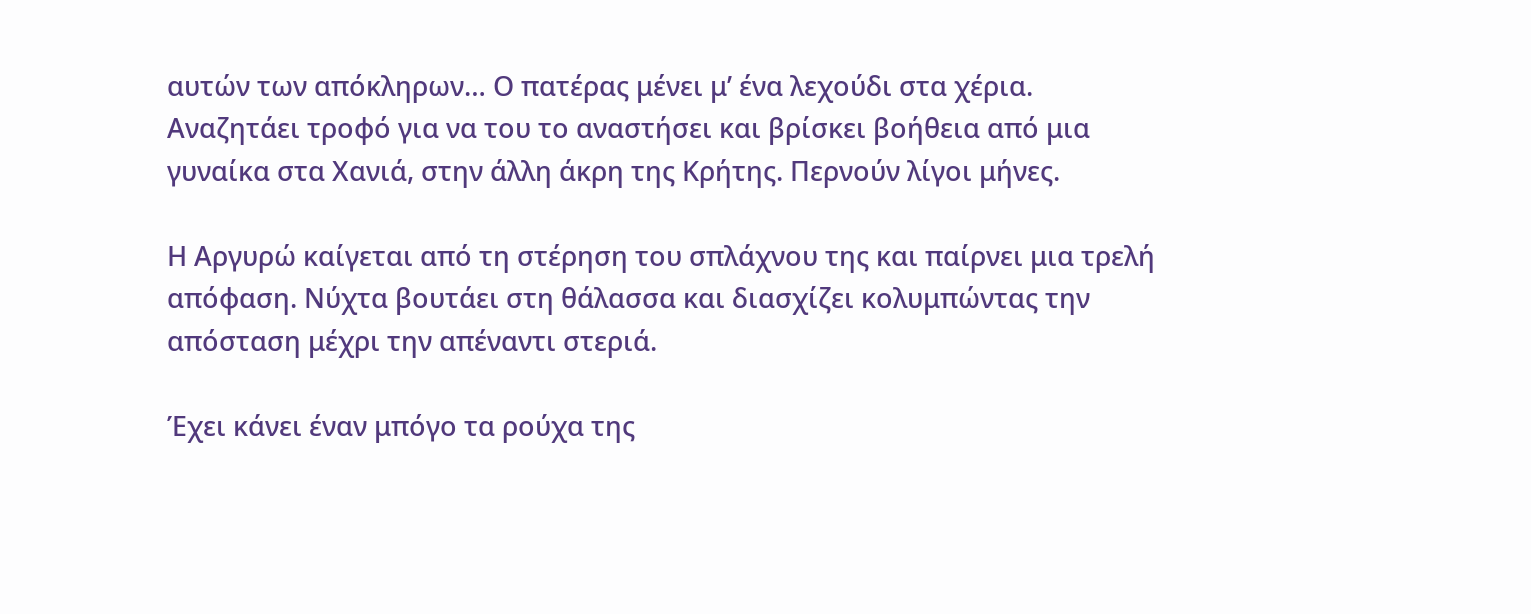αυτών των απόκληρων… Ο πατέρας μένει μ’ ένα λεχούδι στα χέρια. Αναζητάει τροφό για να του το αναστήσει και βρίσκει βοήθεια από μια γυναίκα στα Χανιά, στην άλλη άκρη της Κρήτης. Περνούν λίγοι μήνες.

Η Αργυρώ καίγεται από τη στέρηση του σπλάχνου της και παίρνει μια τρελή απόφαση. Νύχτα βουτάει στη θάλασσα και διασχίζει κολυμπώντας την απόσταση μέχρι την απέναντι στεριά.

Έχει κάνει έναν μπόγο τα ρούχα της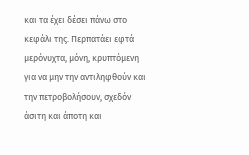και τα έχει δέσει πάνω στο κεφάλι της. Περπατάει εφτά μερόνυχτα, μόνη, κρυπτόμενη για να μην την αντιληφθούν και την πετροβολήσουν, σχεδόν άσιτη και άποτη και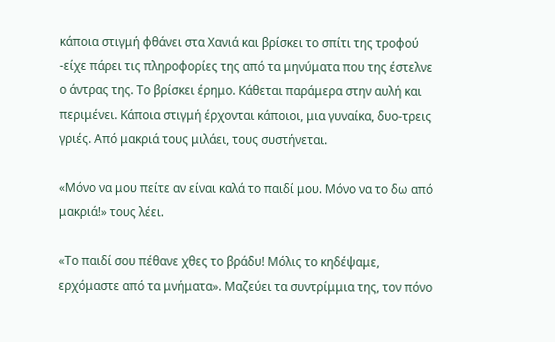κάποια στιγμή φθάνει στα Χανιά και βρίσκει το σπίτι της τροφού -είχε πάρει τις πληροφορίες της από τα μηνύματα που της έστελνε ο άντρας της. Το βρίσκει έρημο. Κάθεται παράμερα στην αυλή και περιμένει. Κάποια στιγμή έρχονται κάποιοι, μια γυναίκα, δυο-τρεις γριές. Από μακριά τους μιλάει, τους συστήνεται.

«Μόνο να μου πείτε αν είναι καλά το παιδί μου. Μόνο να το δω από μακριά!» τους λέει.

«Το παιδί σου πέθανε χθες το βράδυ! Μόλις το κηδέψαμε, ερχόμαστε από τα μνήματα». Μαζεύει τα συντρίμμια της, τον πόνο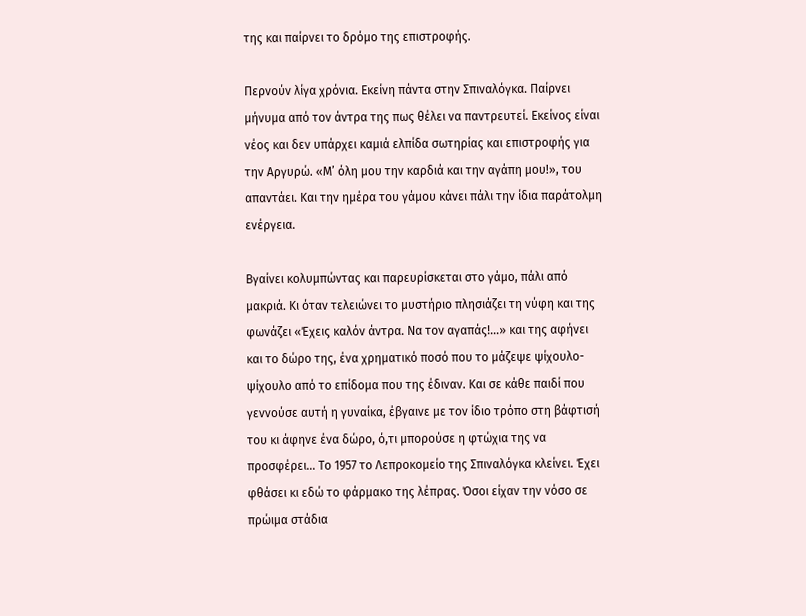της και παίρνει το δρόμο της επιστροφής.

Περνούν λίγα χρόνια. Εκείνη πάντα στην Σπιναλόγκα. Παίρνει μήνυμα από τον άντρα της πως θέλει να παντρευτεί. Εκείνος είναι νέος και δεν υπάρχει καμιά ελπίδα σωτηρίας και επιστροφής για την Αργυρώ. «Μ’ όλη μου την καρδιά και την αγάπη μου!», του απαντάει. Και την ημέρα του γάμου κάνει πάλι την ίδια παράτολμη ενέργεια.

Βγαίνει κολυμπώντας και παρευρίσκεται στο γάμο, πάλι από μακριά. Κι όταν τελειώνει το μυστήριο πλησιάζει τη νύφη και της φωνάζει «Έχεις καλόν άντρα. Να τον αγαπάς!…» και της αφήνει και το δώρο της, ένα χρηματικό ποσό που το μάζεψε ψίχουλο-ψίχουλο από το επίδομα που της έδιναν. Και σε κάθε παιδί που γεννούσε αυτή η γυναίκα, έβγαινε με τον ίδιο τρόπο στη βάφτισή του κι άφηνε ένα δώρο, ό,τι μπορούσε η φτώχια της να προσφέρει… Το 1957 το Λεπροκομείο της Σπιναλόγκα κλείνει. Έχει φθάσει κι εδώ το φάρμακο της λέπρας. Όσοι είχαν την νόσο σε πρώιμα στάδια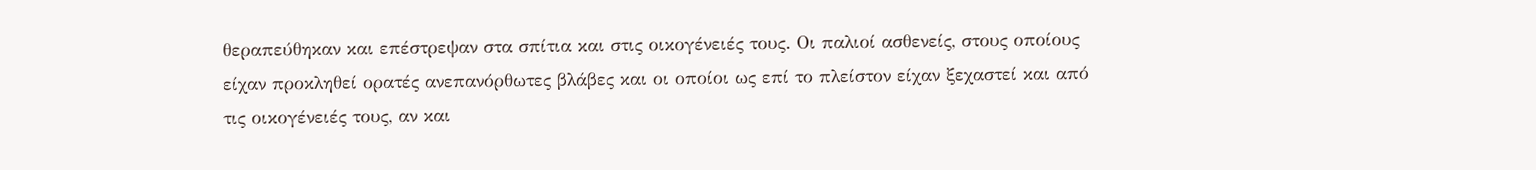θεραπεύθηκαν και επέστρεψαν στα σπίτια και στις οικογένειές τους. Οι παλιοί ασθενείς, στους οποίους είχαν προκληθεί ορατές ανεπανόρθωτες βλάβες και οι οποίοι ως επί το πλείστον είχαν ξεχαστεί και από τις οικογένειές τους, αν και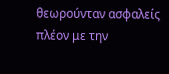θεωρούνταν ασφαλείς πλέον με την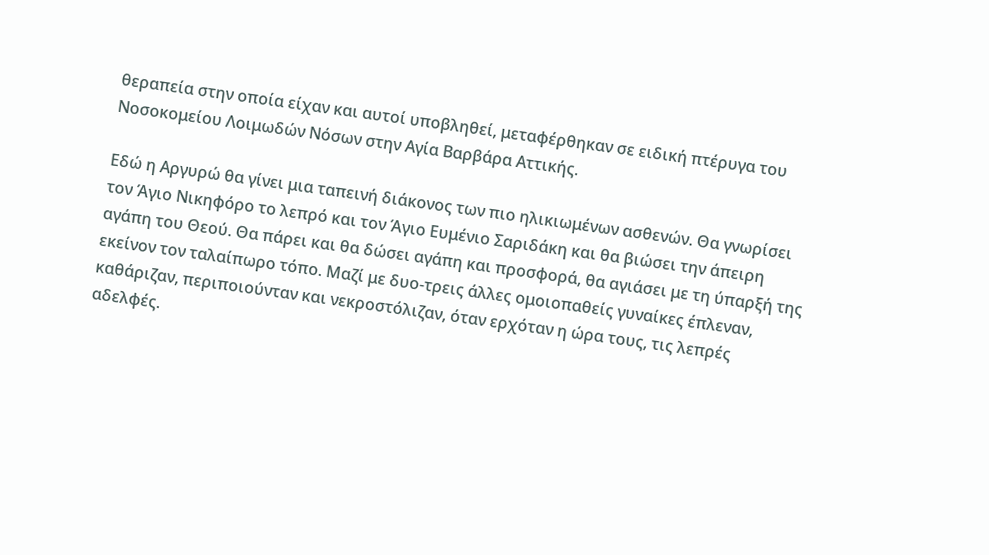θεραπεία στην οποία είχαν και αυτοί υποβληθεί, μεταφέρθηκαν σε ειδική πτέρυγα του Νοσοκομείου Λοιμωδών Νόσων στην Αγία Βαρβάρα Αττικής.

Εδώ η Αργυρώ θα γίνει μια ταπεινή διάκονος των πιο ηλικιωμένων ασθενών. Θα γνωρίσει τον Άγιο Νικηφόρο το λεπρό και τον Άγιο Ευμένιο Σαριδάκη και θα βιώσει την άπειρη αγάπη του Θεού. Θα πάρει και θα δώσει αγάπη και προσφορά, θα αγιάσει με τη ύπαρξή της εκείνον τον ταλαίπωρο τόπο. Μαζί με δυο-τρεις άλλες ομοιοπαθείς γυναίκες έπλεναν, καθάριζαν, περιποιούνταν και νεκροστόλιζαν, όταν ερχόταν η ώρα τους, τις λεπρές αδελφές.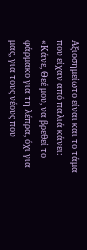Αξιοσημείωτο είναι και το τάμα που είχαν από παλιά κάνει: «Κάνε, Θεέ μου, να βρεθεί το φάρμακο για τη λέπρα, όχι για μας, για τους νέους που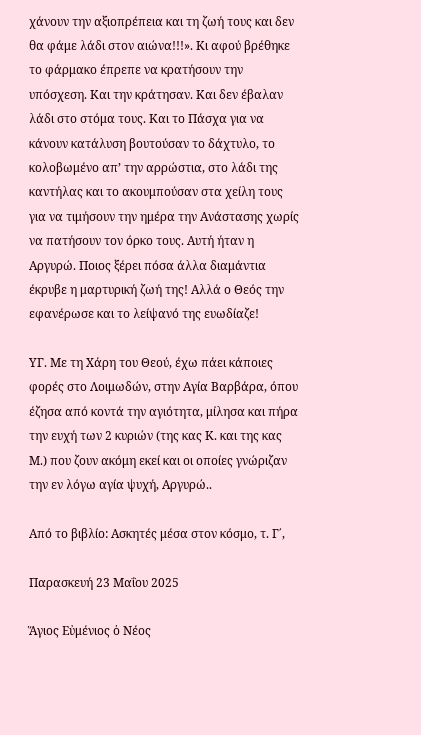χάνουν την αξιοπρέπεια και τη ζωή τους και δεν θα φάμε λάδι στον αιώνα!!!». Κι αφού βρέθηκε το φάρμακο έπρεπε να κρατήσουν την υπόσχεση. Και την κράτησαν. Και δεν έβαλαν λάδι στο στόμα τους. Και το Πάσχα για να κάνουν κατάλυση βουτούσαν το δάχτυλο, το κολοβωμένο απ’ την αρρώστια, στο λάδι της καντήλας και το ακουμπούσαν στα χείλη τους για να τιμήσουν την ημέρα την Ανάστασης χωρίς να πατήσουν τον όρκο τους. Αυτή ήταν η Αργυρώ. Ποιος ξέρει πόσα άλλα διαμάντια έκρυβε η μαρτυρική ζωή της! Αλλά ο Θεός την εφανέρωσε και το λείψανό της ευωδίαζε!

ΥΓ. Με τη Χάρη του Θεού, έχω πάει κάποιες φορές στο Λοιμωδών, στην Αγία Βαρβάρα, όπου έζησα από κοντά την αγιότητα, μίλησα και πήρα την ευχή των 2 κυριών (της κας Κ. και της κας Μ.) που ζουν ακόμη εκεί και οι οποίες γνώριζαν την εν λόγω αγία ψυχή, Αργυρώ..

Από το βιβλίο: Ασκητές μέσα στον κόσμο, τ. Γ΄,

Παρασκευή 23 Μαΐου 2025

Ἅγιος Εὐμένιος ὁ Νέος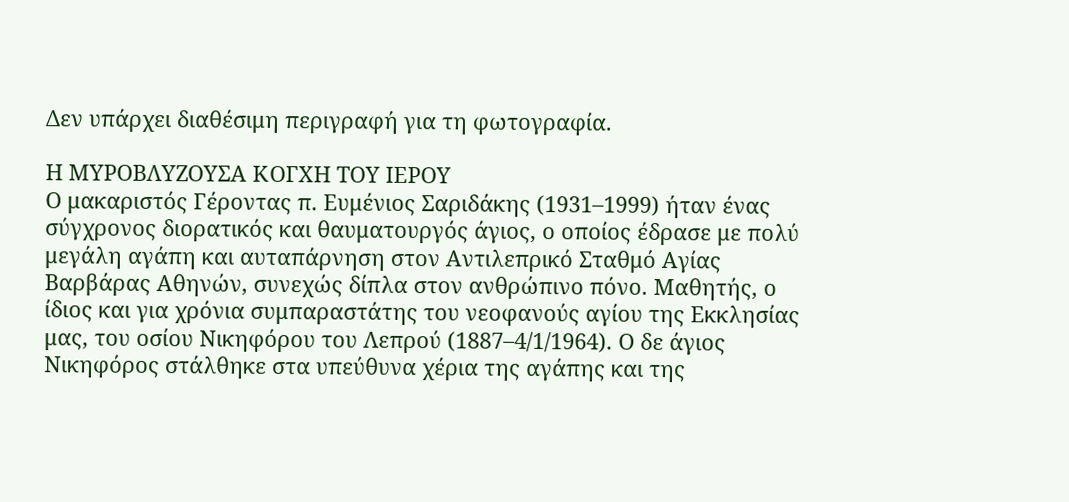Δεν υπάρχει διαθέσιμη περιγραφή για τη φωτογραφία.

Η ΜΥΡΟΒΛΥΖΟΥΣΑ ΚΟΓΧΗ ΤΟΥ ΙΕΡΟΥ
Ο μακαριστός Γέροντας π. Ευμένιος Σαριδάκης (1931–1999) ήταν ένας σύγχρονος διορατικός και θαυματουργός άγιος, ο οποίος έδρασε με πολύ μεγάλη αγάπη και αυταπάρνηση στον Αντιλεπρικό Σταθμό Αγίας Βαρβάρας Αθηνών, συνεχώς δίπλα στον ανθρώπινο πόνο. Μαθητής, ο ίδιος και για χρόνια συμπαραστάτης του νεοφανούς αγίου της Εκκλησίας μας, του οσίου Νικηφόρου του Λεπρού (1887–4/1/1964). Ο δε άγιος Νικηφόρος στάλθηκε στα υπεύθυνα χέρια της αγάπης και της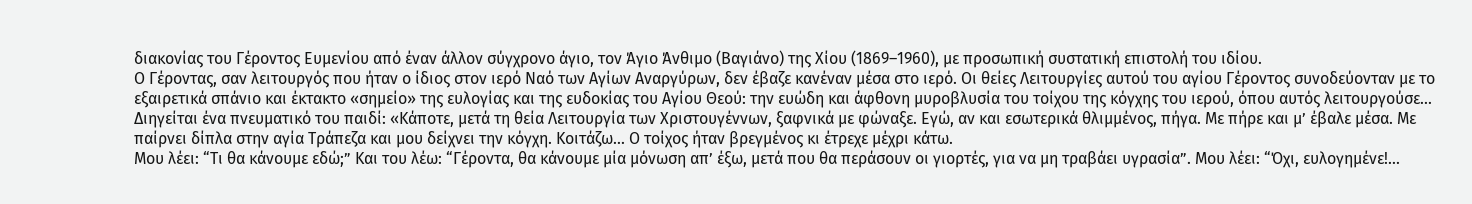διακονίας του Γέροντος Ευμενίου από έναν άλλον σύγχρονο άγιο, τον Άγιο Άνθιμο (Βαγιάνο) της Χίου (1869–1960), με προσωπική συστατική επιστολή του ιδίου.
Ο Γέροντας, σαν λειτουργός που ήταν ο ίδιος στον ιερό Ναό των Αγίων Αναργύρων, δεν έβαζε κανέναν μέσα στο ιερό. Οι θείες Λειτουργίες αυτού του αγίου Γέροντος συνοδεύονταν με το εξαιρετικά σπάνιο και έκτακτο «σημείο» της ευλογίας και της ευδοκίας του Αγίου Θεού: την ευώδη και άφθονη μυροβλυσία του τοίχου της κόγχης του ιερού, όπου αυτός λειτουργούσε...
Διηγείται ένα πνευματικό του παιδί: «Κάποτε, μετά τη θεία Λειτουργία των Χριστουγέννων, ξαφνικά με φώναξε. Εγώ, αν και εσωτερικά θλιμμένος, πήγα. Με πήρε και μ’ έβαλε μέσα. Με παίρνει δίπλα στην αγία Τράπεζα και μου δείχνει την κόγχη. Κοιτάζω... Ο τοίχος ήταν βρεγμένος κι έτρεχε μέχρι κάτω.
Μου λέει: “Τι θα κάνουμε εδώ;” Και του λέω: “Γέροντα, θα κάνουμε μία μόνωση απ’ έξω, μετά που θα περάσουν οι γιορτές, για να μη τραβάει υγρασία”. Μου λέει: “Όχι, ευλογημένε!...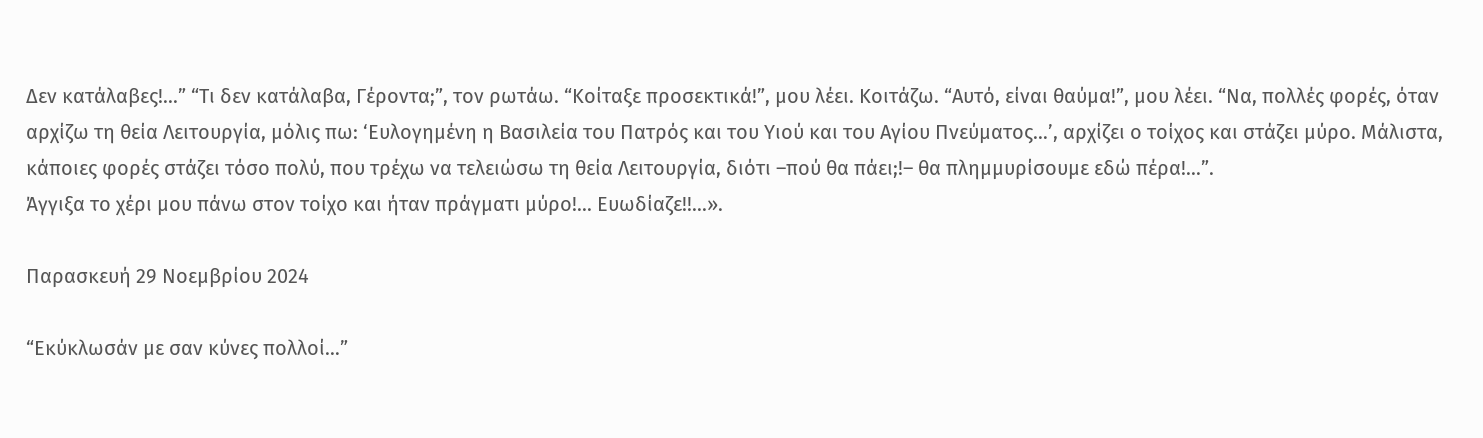Δεν κατάλαβες!...” “Τι δεν κατάλαβα, Γέροντα;”, τον ρωτάω. “Κοίταξε προσεκτικά!”, μου λέει. Κοιτάζω. “Αυτό, είναι θαύμα!”, μου λέει. “Να, πολλές φορές, όταν αρχίζω τη θεία Λειτουργία, μόλις πω: ‘Ευλογημένη η Βασιλεία του Πατρός και του Υιού και του Αγίου Πνεύματος…’, αρχίζει ο τοίχος και στάζει μύρο. Μάλιστα, κάποιες φορές στάζει τόσο πολύ, που τρέχω να τελειώσω τη θεία Λειτουργία, διότι –πού θα πάει;!– θα πλημμυρίσουμε εδώ πέρα!...”.
Άγγιξα το χέρι μου πάνω στον τοίχο και ήταν πράγματι μύρο!... Ευωδίαζε!!...».

Παρασκευή 29 Νοεμβρίου 2024

“Εκύκλωσάν με σαν κύνες πολλοί…”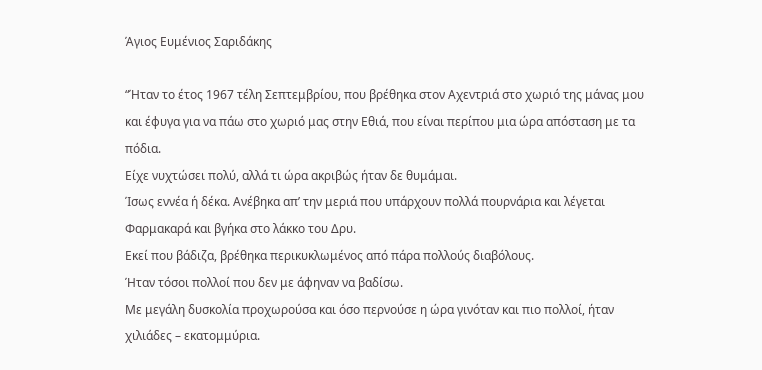Άγιος Ευμένιος Σαριδάκης

“Ήταν το έτος 1967 τέλη Σεπτεμβρίου, που βρέθηκα στον Αχεντριά στο χωριό της μάνας μου και έφυγα για να πάω στο χωριό μας στην Εθιά, που είναι περίπου μια ώρα απόσταση με τα πόδια.
Είχε νυχτώσει πολύ, αλλά τι ώρα ακριβώς ήταν δε θυμάμαι.
Ίσως εννέα ή δέκα. Ανέβηκα απ’ την μεριά που υπάρχουν πολλά πουρνάρια και λέγεται Φαρμακαρά και βγήκα στο λάκκο του Δρυ.
Εκεί που βάδιζα, βρέθηκα περικυκλωμένος από πάρα πολλούς διαβόλους.
Ήταν τόσοι πολλοί που δεν με άφηναν να βαδίσω.
Με μεγάλη δυσκολία προχωρούσα και όσο περνούσε η ώρα γινόταν και πιο πολλοί, ήταν χιλιάδες – εκατομμύρια.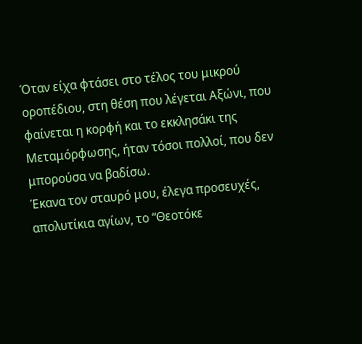Όταν είχα φτάσει στο τέλος του μικρού οροπέδιου, στη θέση που λέγεται Αξώνι, που φαίνεται η κορφή και το εκκλησάκι της Μεταμόρφωσης, ήταν τόσοι πολλοί, που δεν μπορούσα να βαδίσω.
Έκανα τον σταυρό μου, έλεγα προσευχές, απολυτίκια αγίων, το “Θεοτόκε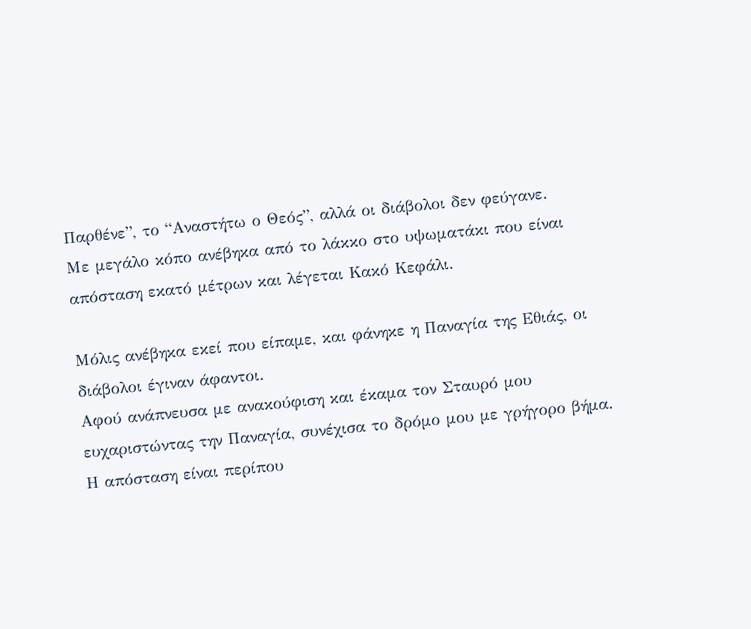Παρθένε”, το “Αναστήτω ο Θεός”, αλλά οι διάβολοι δεν φεύγανε.
Με μεγάλο κόπο ανέβηκα από το λάκκο στο υψωματάκι που είναι απόσταση εκατό μέτρων και λέγεται Κακό Κεφάλι.

Μόλις ανέβηκα εκεί που είπαμε, και φάνηκε η Παναγία της Εθιάς, οι διάβολοι έγιναν άφαντοι.
Αφού ανάπνευσα με ανακούφιση και έκαμα τον Σταυρό μου ευχαριστώντας την Παναγία, συνέχισα το δρόμο μου με γρήγορο βήμα.
Η απόσταση είναι περίπου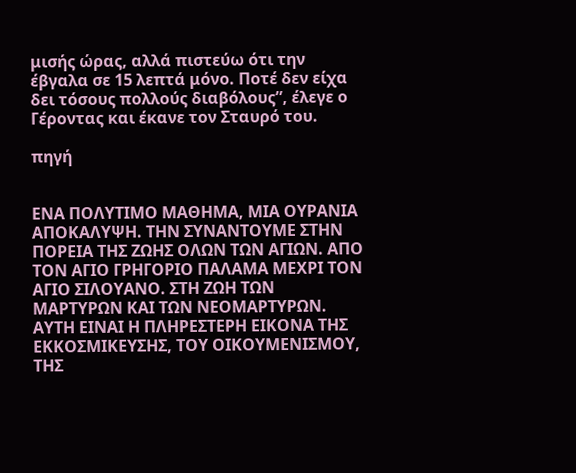μισής ώρας, αλλά πιστεύω ότι την έβγαλα σε 15 λεπτά μόνο. Ποτέ δεν είχα δει τόσους πολλούς διαβόλους”, έλεγε ο Γέροντας και έκανε τον Σταυρό του.

πηγή


ΕΝΑ ΠΟΛΥΤΙΜΟ ΜΑΘΗΜΑ, ΜΙΑ ΟΥΡΑΝΙΑ  ΑΠΟΚΑΛΥΨΗ. ΤΗΝ ΣΥΝΑΝΤΟΥΜΕ ΣΤΗΝ ΠΟΡΕΙΑ ΤΗΣ ΖΩΗΣ ΟΛΩΝ ΤΩΝ ΑΓΙΩΝ. ΑΠΟ ΤΟΝ ΑΓΙΟ ΓΡΗΓΟΡΙΟ ΠΑΛΑΜΑ ΜΕΧΡΙ ΤΟΝ ΑΓΙΟ ΣΙΛΟΥΑΝΟ. ΣΤΗ ΖΩΗ ΤΩΝ ΜΑΡΤΥΡΩΝ ΚΑΙ ΤΩΝ ΝΕΟΜΑΡΤΥΡΩΝ.
ΑΥΤΗ ΕΙΝΑΙ Η ΠΛΗΡΕΣΤΕΡΗ ΕΙΚΟΝΑ ΤΗΣ ΕΚΚΟΣΜΙΚΕΥΣΗΣ, ΤΟΥ ΟΙΚΟΥΜΕΝΙΣΜΟΥ, ΤΗΣ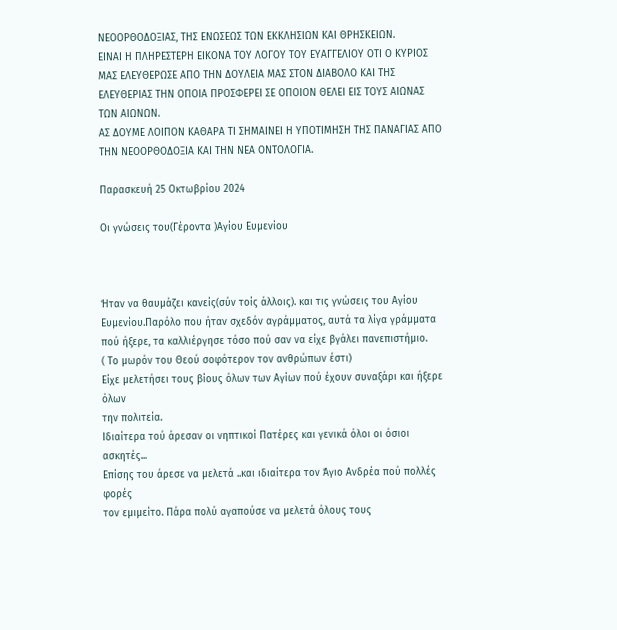ΝΕΟΟΡΘΟΔΟΞΙΑΣ, ΤΗΣ ΕΝΩΣΕΩΣ ΤΩΝ ΕΚΚΛΗΣΙΩΝ ΚΑΙ ΘΡΗΣΚΕΙΩΝ.
ΕΙΝΑΙ Η ΠΛΗΡΕΣΤΕΡΗ ΕΙΚΟΝΑ ΤΟΥ ΛΟΓΟΥ ΤΟΥ ΕΥΑΓΓΕΛΙΟΥ ΟΤΙ Ο ΚΥΡΙΟΣ ΜΑΣ ΕΛΕΥΘΕΡΩΣΕ ΑΠΟ ΤΗΝ ΔΟΥΛΕΙΑ ΜΑΣ ΣΤΟΝ ΔΙΑΒΟΛΟ ΚΑΙ ΤΗΣ ΕΛΕΥΘΕΡΙΑΣ ΤΗΝ ΟΠΟΙΑ ΠΡΟΣΦΕΡΕΙ ΣΕ ΟΠΟΙΟΝ ΘΕΛΕΙ ΕΙΣ ΤΟΥΣ ΑΙΩΝΑΣ ΤΩΝ ΑΙΩΝΩΝ.
ΑΣ ΔΟΥΜΕ ΛΟΙΠΟΝ ΚΑΘΑΡΑ ΤΙ ΣΗΜΑΙΝΕΙ Η ΥΠΟΤΙΜΗΣΗ ΤΗΣ ΠΑΝΑΓΙΑΣ ΑΠΟ ΤΗΝ ΝΕΟΟΡΘΟΔΟΞΙΑ ΚΑΙ ΤΗΝ ΝΕΑ ΟΝΤΟΛΟΓΙΑ.

Παρασκευή 25 Οκτωβρίου 2024

Οι γνώσεις του(Γέροντα )Αγίου Ευμενίου



Ήταν να θαυμάζει κανείς(σύν τοίς άλλοις). και τις γνώσεις του Αγίου Ευμενίου.Παρόλο που ήταν σχεδόν αγράμματος, αυτά τα λίγα γράμματα
πού ήξερε, τα καλλιέργησε τόσο πού σαν να είχε βγάλει πανεπιστήμιο.
( Το μωρόν του Θεού σοφότερον τον ανθρώπων έστι)
Είχε μελετήσει τους βίους όλων των Αγίων πού έχουν συναξάρι και ήξερε όλων
την πολιτεία.
Ιδιαίτερα τού άρεσαν οι νηπτικοί Πατέρες και γενικά όλοι οι όσιοι ασκητές...
Επίσης του άρεσε να μελετά ..και ιδιαίτερα τον Άγιο Ανδρέα πού πολλές φορές
τον εμιμείτο. Πάρα πολύ αγαπούσε να μελετά όλους τους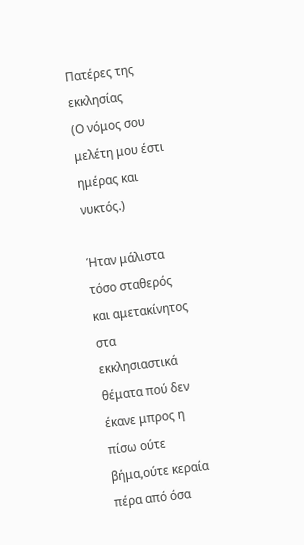Πατέρες της εκκλησίας
(Ο νόμος σου μελέτη μου έστι ημέρας και νυκτός.)

Ήταν μάλιστα τόσο σταθερός και αμετακίνητος στα εκκλησιαστικά θέματα πού δεν έκανε μπρος η πίσω ούτε βήμα,ούτε κεραία πέρα από όσα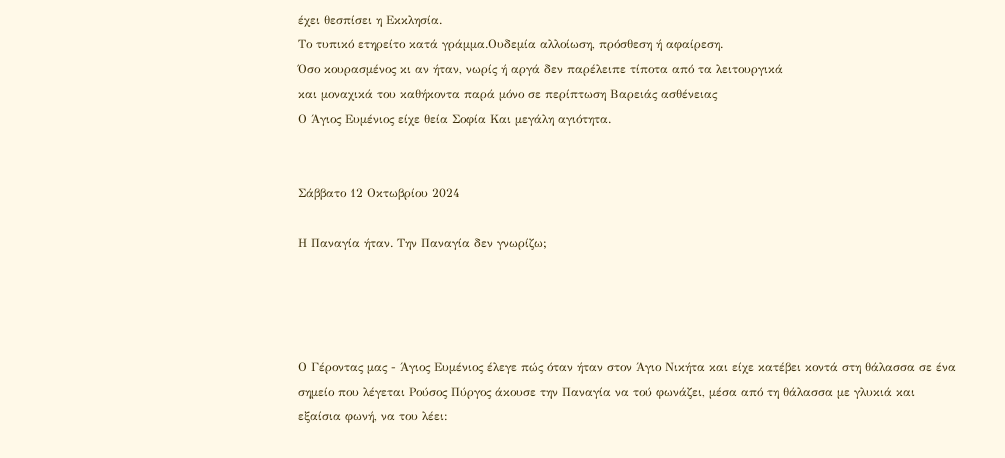έχει θεσπίσει η Εκκλησία.
Το τυπικό ετηρείτο κατά γράμμα.Ουδεμία αλλοίωση, πρόσθεση ή αφαίρεση.
Όσο κουρασμένος κι αν ήταν, νωρίς ή αργά δεν παρέλειπε τίποτα από τα λειτουργικά
και μοναχικά του καθήκοντα παρά μόνο σε περίπτωση Βαρειάς ασθένειας
Ο Άγιος Ευμένιος είχε θεία Σοφία Και μεγάλη αγιότητα.


Σάββατο 12 Οκτωβρίου 2024

Η Παναγία ήταν. Την Παναγία δεν γνωρίζω;




Ο Γέροντας μας - Άγιος Ευμένιος έλεγε πώς όταν ήταν στον Άγιο Νικήτα και είχε κατέβει κοντά στη θάλασσα σε ένα σημείο που λέγεται Ρούσος Πύργος άκουσε την Παναγία να τού φωνάζει, μέσα από τη θάλασσα με γλυκιά και εξαίσια φωνή, να του λέει: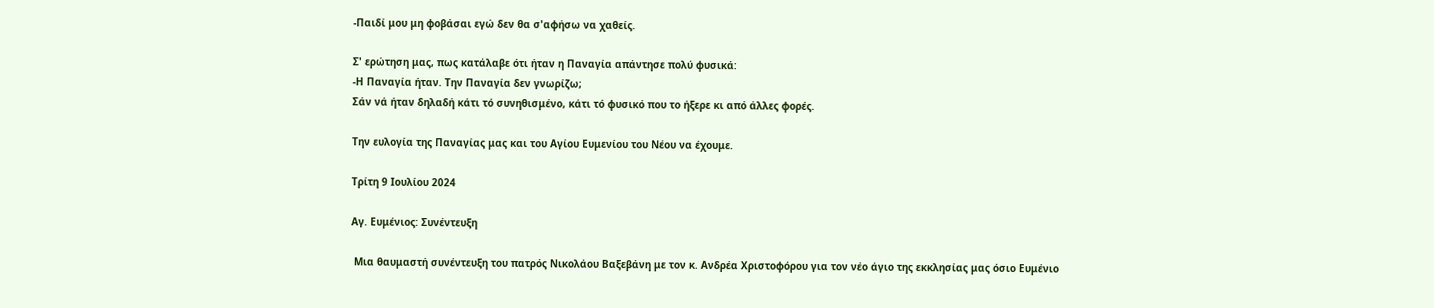-Παιδί μου μη φοβάσαι εγώ δεν θα σ'αφήσω να χαθείς.

Σ' ερώτηση μας, πως κατάλαβε ότι ήταν η Παναγία απάντησε πολύ φυσικά:
-Η Παναγία ήταν. Την Παναγία δεν γνωρίζω;
Σάν νά ήταν δηλαδή κάτι τό συνηθισμένο, κάτι τό φυσικό που το ήξερε κι από άλλες φορές.

Την ευλογία της Παναγίας μας και του Αγίου Ευμενίου του Νέου να έχουμε.

Τρίτη 9 Ιουλίου 2024

Αγ. Ευμένιος: Συνέντευξη

 Μια θαυμαστή συνέντευξη του πατρός Νικολάου Βαξεβάνη με τον κ. Ανδρέα Χριστοφόρου για τον νέο άγιο της εκκλησίας μας όσιο Ευμένιο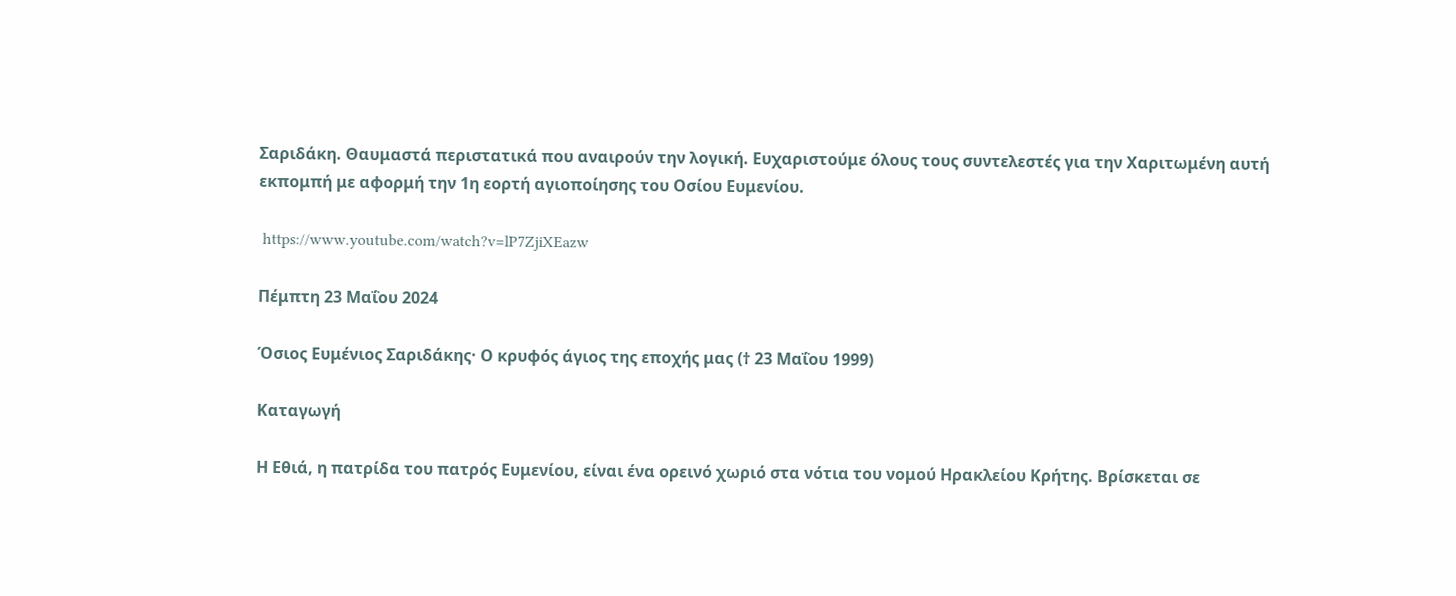Σαριδάκη. Θαυμαστά περιστατικά που αναιρούν την λογική. Ευχαριστούμε όλους τους συντελεστές για την Χαριτωμένη αυτή εκπομπή με αφορμή την 1η εορτή αγιοποίησης του Οσίου Ευμενίου.

 https://www.youtube.com/watch?v=lP7ZjiXEazw

Πέμπτη 23 Μαΐου 2024

Όσιος Ευμένιος Σαριδάκης· Ο κρυφός άγιος της εποχής μας († 23 Μαΐου 1999)

Καταγωγή

Η Εθιά, η πατρίδα του πατρός Ευμενίου, είναι ένα ορεινό χωριό στα νότια του νομού Ηρακλείου Κρήτης. Βρίσκεται σε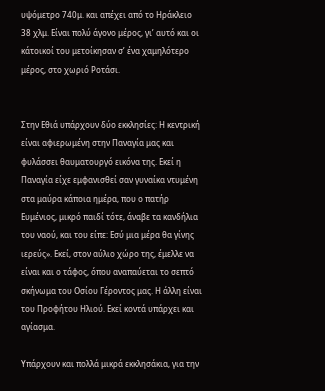υψόμετρο 740μ. και απέχει από το Ηράκλειο 38 χλμ. Είναι πολύ άγονο μέρος, γι’ αυτό και οι κάτοικοί του μετοίκησαν σ’ ένα χαμηλότερο μέρος, στο χωριό Ροτάσι.


Στην Εθιά υπάρχουν δύο εκκλησίες: Η κεντρική είναι αφιερωμένη στην Παναγία μας και φυλάσσει θαυματουργό εικόνα της. Εκεί η Παναγία είχε εμφανισθεί σαν γυναίκα ντυμένη στα μαύρα κάποια ημέρα, που ο πατήρ Ευμένιος, μικρό παιδί τότε, άναβε τα κανδήλια του ναού, και του είπε: Εσύ μια μέρα θα γίνης ιερεύς». Εκεί, στον αύλιο χώρο της, έμελλε να είναι και ο τάφος, όπου αναπαύεται το σεπτό σκήνωμα του Οσίου Γέροντος μας. Η άλλη είναι του Προφήτου Ηλιού. Εκεί κοντά υπάρχει και αγίασμα.

Υπάρχουν και πολλά μικρά εκκλησάκια, για την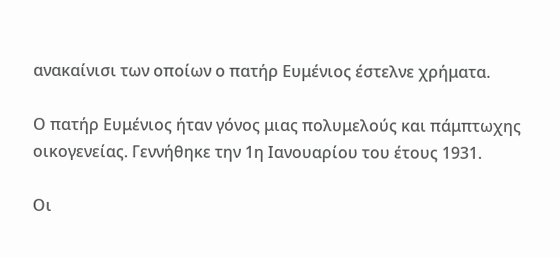ανακαίνισι των οποίων ο πατήρ Ευμένιος έστελνε χρήματα.

Ο πατήρ Ευμένιος ήταν γόνος μιας πολυμελούς και πάμπτωχης οικογενείας. Γεννήθηκε την 1η Ιανουαρίου του έτους 1931.

Οι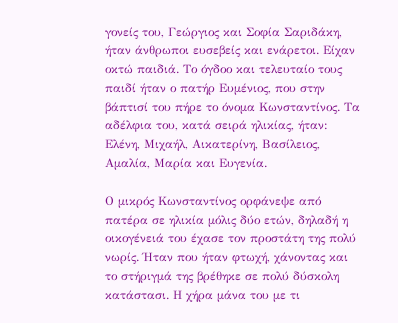γονείς του, Γεώργιος και Σοφία Σαριδάκη, ήταν άνθρωποι ευσεβείς και ενάρετοι. Είχαν οκτώ παιδιά. Το όγδοο και τελευταίο τους παιδί ήταν ο πατήρ Ευμένιος, που στην βάπτισί του πήρε το όνομα Κωνσταντίνος. Τα αδέλφια του, κατά σειρά ηλικίας, ήταν: Ελένη, Μιχαήλ, Αικατερίνη, Βασίλειος, Αμαλία, Μαρία και Ευγενία.

Ο μικρός Κωνσταντίνος ορφάνεψε από πατέρα σε ηλικία μόλις δύο ετών, δηλαδή η οικογένειά του έχασε τον προστάτη της πολύ νωρίς. Ήταν που ήταν φτωχή, χάνοντας και το στήριγμά της βρέθηκε σε πολύ δύσκολη κατάστασι. Η χήρα μάνα του με τι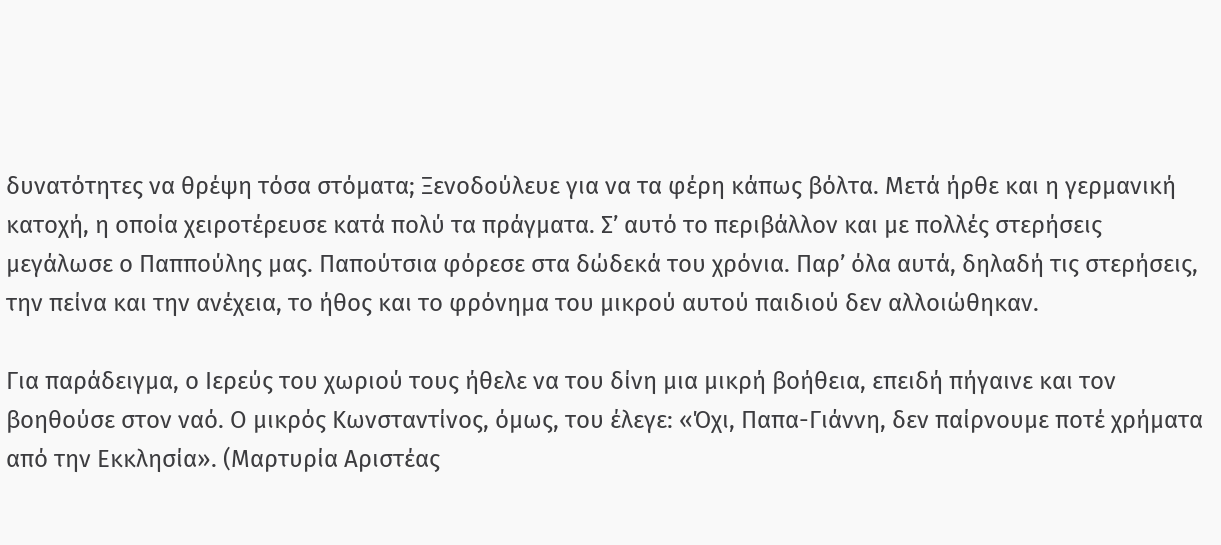δυνατότητες να θρέψη τόσα στόματα; Ξενοδούλευε για να τα φέρη κάπως βόλτα. Μετά ήρθε και η γερμανική κατοχή, η οποία χειροτέρευσε κατά πολύ τα πράγματα. Σ’ αυτό το περιβάλλον και με πολλές στερήσεις μεγάλωσε ο Παππούλης μας. Παπούτσια φόρεσε στα δώδεκά του χρόνια. Παρ’ όλα αυτά, δηλαδή τις στερήσεις, την πείνα και την ανέχεια, το ήθος και το φρόνημα του μικρού αυτού παιδιού δεν αλλοιώθηκαν.

Για παράδειγμα, ο Ιερεύς του χωριού τους ήθελε να του δίνη μια μικρή βοήθεια, επειδή πήγαινε και τον βοηθούσε στον ναό. Ο μικρός Κωνσταντίνος, όμως, του έλεγε: «Όχι, Παπα-Γιάννη, δεν παίρνουμε ποτέ χρήματα από την Εκκλησία». (Μαρτυρία Αριστέας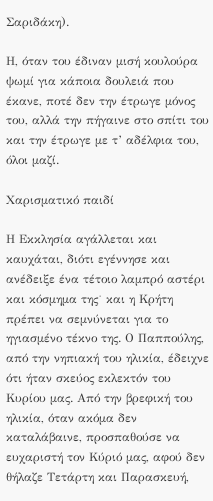Σαριδάκη).

Η, όταν του έδιναν μισή κουλούρα ψωμί για κάποια δουλειά που έκανε, ποτέ δεν την έτρωγε μόνος του, αλλά την πήγαινε στο σπίτι του και την έτρωγε με τ’ αδέλφια του, όλοι μαζί.

Χαρισματικό παιδί

Η Εκκλησία αγάλλεται και καυχάται, διότι εγέννησε και ανέδειξε ένα τέτοιο λαμπρό αστέρι και κόσμημα της˙ και η Κρήτη πρέπει να σεμνύνεται για το ηγιασμένο τέκνο της. Ο Παππούλης, από την νηπιακή του ηλικία, έδειχνε ότι ήταν σκεύος εκλεκτόν του Κυρίου μας. Από την βρεφική του ηλικία, όταν ακόμα δεν καταλάβαινε, προσπαθούσε να ευχαριστή τον Κύριό μας, αφού δεν θήλαζε Τετάρτη και Παρασκευή,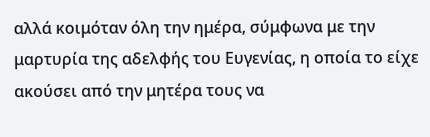αλλά κοιμόταν όλη την ημέρα, σύμφωνα με την μαρτυρία της αδελφής του Ευγενίας, η οποία το είχε ακούσει από την μητέρα τους να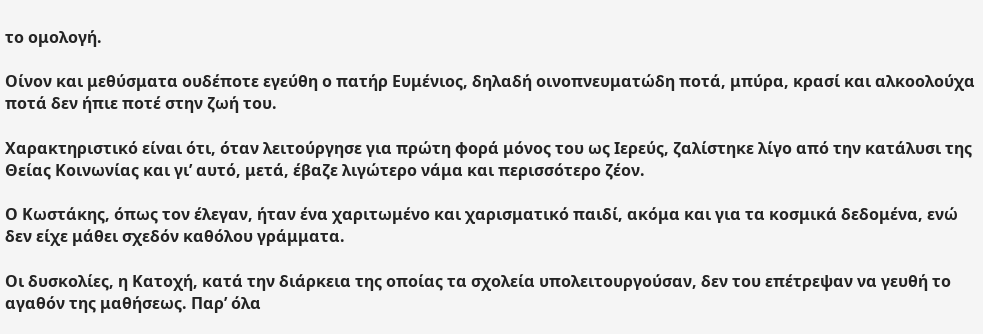το ομολογή.

Οίνον και μεθύσματα ουδέποτε εγεύθη ο πατήρ Ευμένιος, δηλαδή οινοπνευματώδη ποτά, μπύρα, κρασί και αλκοολούχα ποτά δεν ήπιε ποτέ στην ζωή του.

Χαρακτηριστικό είναι ότι, όταν λειτούργησε για πρώτη φορά μόνος του ως Ιερεύς, ζαλίστηκε λίγο από την κατάλυσι της Θείας Κοινωνίας και γι’ αυτό, μετά, έβαζε λιγώτερο νάμα και περισσότερο ζέον.

Ο Κωστάκης, όπως τον έλεγαν, ήταν ένα χαριτωμένο και χαρισματικό παιδί, ακόμα και για τα κοσμικά δεδομένα, ενώ δεν είχε μάθει σχεδόν καθόλου γράμματα.

Οι δυσκολίες, η Κατοχή, κατά την διάρκεια της οποίας τα σχολεία υπολειτουργούσαν, δεν του επέτρεψαν να γευθή το αγαθόν της μαθήσεως. Παρ’ όλα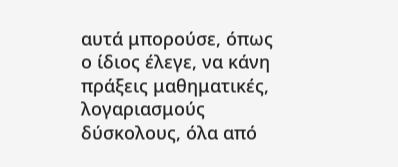αυτά μπορούσε, όπως ο ίδιος έλεγε, να κάνη πράξεις μαθηματικές, λογαριασμούς δύσκολους, όλα από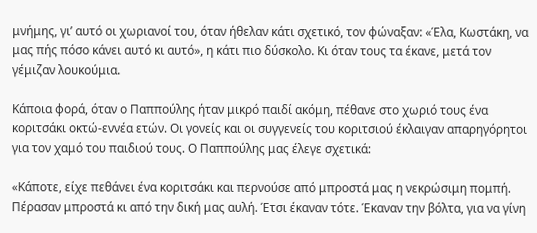μνήμης, γι’ αυτό οι χωριανοί του, όταν ήθελαν κάτι σχετικό, τον φώναξαν: «Έλα, Κωστάκη, να μας πής πόσο κάνει αυτό κι αυτό», η κάτι πιο δύσκολο. Κι όταν τους τα έκανε, μετά τον γέμιζαν λουκούμια.

Κάποια φορά, όταν ο Παππούλης ήταν μικρό παιδί ακόμη, πέθανε στο χωριό τους ένα κοριτσάκι οκτώ-εννέα ετών. Οι γονείς και oι συγγενείς του κοριτσιού έκλαιγαν απαρηγόρητοι για τον χαμό του παιδιού τους. Ο Παππούλης μας έλεγε σχετικά:

«Κάποτε, είχε πεθάνει ένα κοριτσάκι και περνούσε από μπροστά μας η νεκρώσιμη πομπή. Πέρασαν μπροστά κι από την δική μας αυλή. Έτσι έκαναν τότε. Έκαναν την βόλτα, για να γίνη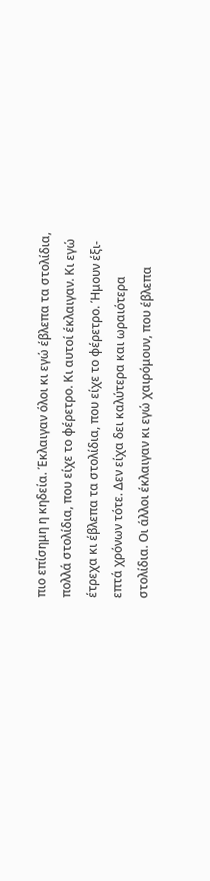πιο επίσημη η κηδεία. Έκλαιγαν όλοι κι εγώ έβλεπα τα στολίδια, πολλά στολίδια, που είχε το φέρετρο. Κι αυτοί έκλαιγαν. Κι εγώ έτρεχα κι έβλεπα τα στολίδια, που είχε το φέρετρο. Ήμουν έξι-επτά χρόνων τότε. Δεν είχα δει καλύτερα και ωραιότερα στολίδια. Οι άλλοι έκλαιγαν κι εγώ χαιρόμουν, που έβλεπα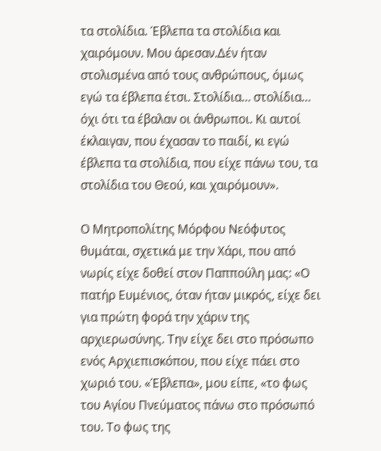τα στολίδια. Έβλεπα τα στολίδια και χαιρόμουν. Μου άρεσαν.Δέν ήταν στολισμένα από τους ανθρώπους, όμως εγώ τα έβλεπα έτσι. Στολίδια… στολίδια… όχι ότι τα έβαλαν οι άνθρωποι. Κι αυτοί έκλαιγαν, που έχασαν το παιδί, κι εγώ έβλεπα τα στολίδια, που είχε πάνω του, τα στολίδια του Θεού, και χαιρόμουν».

Ο Μητροπολίτης Μόρφου Νεόφυτος θυμάται, σχετικά με την Χάρι, που από νωρίς είχε δοθεί στον Παππούλη μας: «Ο πατήρ Ευμένιος, όταν ήταν μικρός, είχε δει για πρώτη φορά την χάριν της αρχιερωσύνης. Την είχε δει στο πρόσωπο ενός Αρχιεπισκόπου, που είχε πάει στο χωριό του. «Έβλεπα», μου είπε, «το φως του Αγίου Πνεύματος πάνω στο πρόσωπό του. Το φως της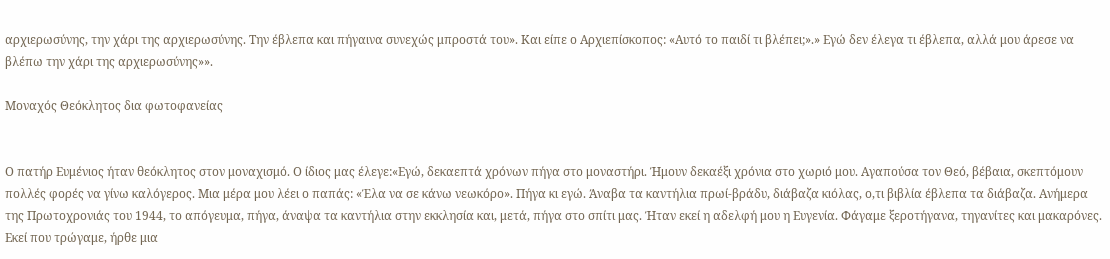αρχιερωσύνης, την χάρι της αρχιερωσύνης. Την έβλεπα και πήγαινα συνεχώς μπροστά του». Και είπε ο Αρχιεπίσκοπος: «Αυτό το παιδί τι βλέπει;».» Εγώ δεν έλεγα τι έβλεπα, αλλά μου άρεσε να βλέπω την χάρι της αρχιερωσύνης»».

Μοναχός Θεόκλητος δια φωτοφανείας


Ο πατήρ Ευμένιος ήταν θεόκλητος στον μοναχισμό. Ο ίδιος μας έλεγε:«Εγώ, δεκαεπτά χρόνων πήγα στο μοναστήρι. Ήμουν δεκαέξι χρόνια στο χωριό μου. Αγαπούσα τον Θεό, βέβαια, σκεπτόμουν πολλές φορές να γίνω καλόγερος. Μια μέρα μου λέει ο παπάς: «Έλα να σε κάνω νεωκόρο». Πήγα κι εγώ. Άναβα τα καντήλια πρωί-βράδυ, διάβαζα κιόλας, ο,τι βιβλία έβλεπα τα διάβαζα. Ανήμερα της Πρωτοχρονιάς του 1944, το απόγευμα, πήγα, άναψα τα καντήλια στην εκκλησία και, μετά, πήγα στο σπίτι μας. Ήταν εκεί η αδελφή μου η Ευγενία. Φάγαμε ξεροτήγανα, τηγανίτες και μακαρόνες. Εκεί που τρώγαμε, ήρθε μια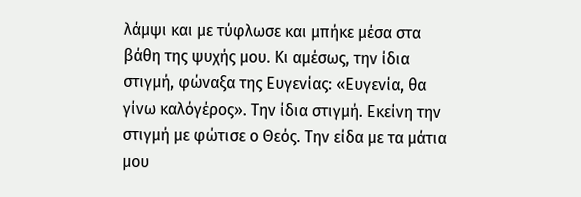λάμψι και με τύφλωσε και μπήκε μέσα στα βάθη της ψυχής μου. Κι αμέσως, την ίδια στιγμή, φώναξα της Ευγενίας: «Ευγενία, θα γίνω καλόγέρος». Την ίδια στιγμή. Εκείνη την στιγμή με φώτισε ο Θεός. Την είδα με τα μάτια μου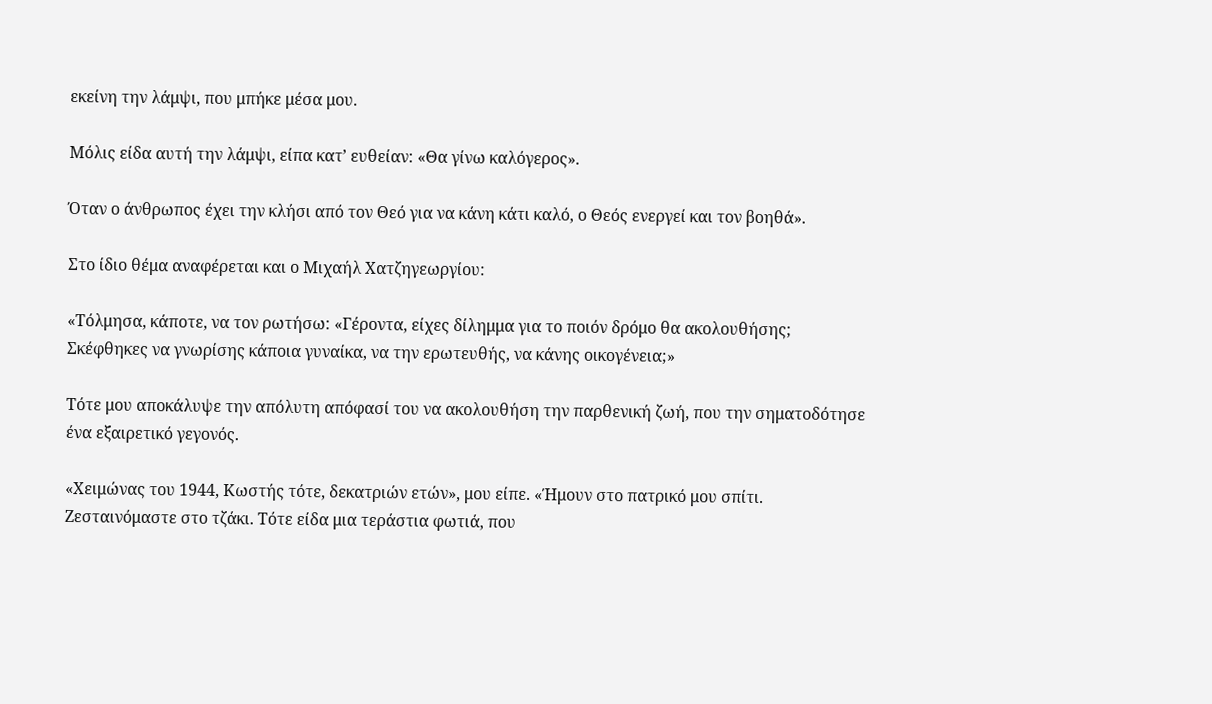εκείνη την λάμψι, που μπήκε μέσα μου.

Μόλις είδα αυτή την λάμψι, είπα κατ’ ευθείαν: «Θα γίνω καλόγερος».

Όταν ο άνθρωπος έχει την κλήσι από τον Θεό για να κάνη κάτι καλό, ο Θεός ενεργεί και τον βοηθά».

Στο ίδιο θέμα αναφέρεται και ο Μιχαήλ Χατζηγεωργίου:

«Τόλμησα, κάποτε, να τον ρωτήσω: «Γέροντα, είχες δίλημμα για το ποιόν δρόμο θα ακολουθήσης; Σκέφθηκες να γνωρίσης κάποια γυναίκα, να την ερωτευθής, να κάνης οικογένεια;»

Τότε μου αποκάλυψε την απόλυτη απόφασί του να ακολουθήση την παρθενική ζωή, που την σηματοδότησε ένα εξαιρετικό γεγονός.

«Χειμώνας του 1944, Κωστής τότε, δεκατριών ετών», μου είπε. «Ήμουν στο πατρικό μου σπίτι. Ζεσταινόμαστε στο τζάκι. Τότε είδα μια τεράστια φωτιά, που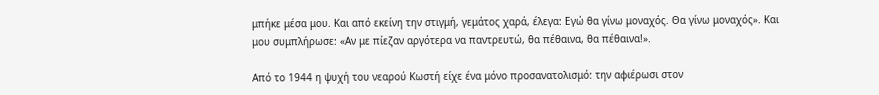μπήκε μέσα μου. Και από εκείνη την στιγμή, γεμάτος χαρά, έλεγα: Εγώ θα γίνω μοναχός. Θα γίνω μοναχός». Και μου συμπλήρωσε: «Αν με πίεζαν αργότερα να παντρευτώ, θα πέθαινα, θα πέθαινα!».

Από το 1944 η ψυχή του νεαρού Κωστή είχε ένα μόνο προσανατολισμό: την αφιέρωσι στον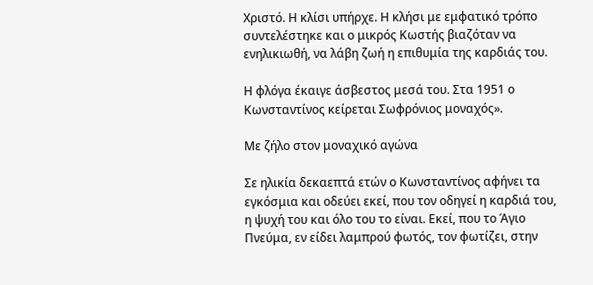Χριστό. Η κλίσι υπήρχε. Η κλήσι με εμφατικό τρόπο συντελέστηκε και ο μικρός Κωστής βιαζόταν να ενηλικιωθή, να λάβη ζωή η επιθυμία της καρδιάς του.

Η φλόγα έκαιγε άσβεστος μεσά του. Στα 1951 ο Κωνσταντίνος κείρεται Σωφρόνιος μοναχός».

Με ζήλο στον μοναχικό αγώνα

Σε ηλικία δεκαεπτά ετών ο Κωνσταντίνος αφήνει τα εγκόσμια και οδεύει εκεί, που τον οδηγεί η καρδιά του, η ψυχή του και όλο του το είναι. Εκεί, που το Άγιο Πνεύμα, εν είδει λαμπρού φωτός, τον φωτίζει, στην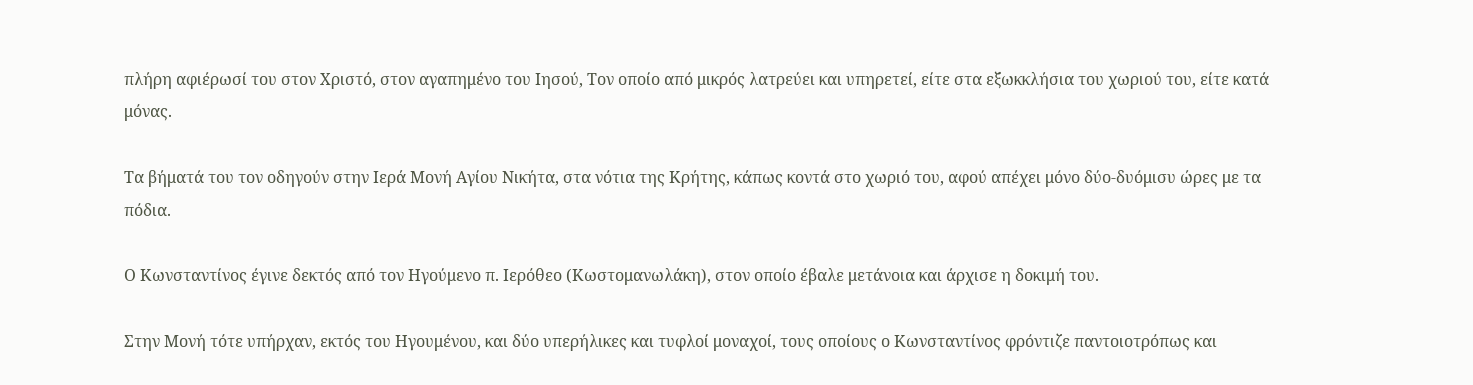πλήρη αφιέρωσί του στον Χριστό, στον αγαπημένο του Ιησού, Τον οποίο από μικρός λατρεύει και υπηρετεί, είτε στα εξωκκλήσια του χωριού του, είτε κατά μόνας.

Τα βήματά του τον οδηγούν στην Ιερά Μονή Αγίου Νικήτα, στα νότια της Κρήτης, κάπως κοντά στο χωριό του, αφού απέχει μόνο δύο-δυόμισυ ώρες με τα πόδια.

Ο Κωνσταντίνος έγινε δεκτός από τον Ηγούμενο π. Ιερόθεο (Κωστομανωλάκη), στον οποίο έβαλε μετάνοια και άρχισε η δοκιμή του.

Στην Μονή τότε υπήρχαν, εκτός του Ηγουμένου, και δύο υπερήλικες και τυφλοί μοναχοί, τους οποίους ο Κωνσταντίνος φρόντιζε παντοιοτρόπως και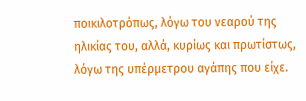ποικιλοτρόπως, λόγω του νεαρού της ηλικίας του, αλλά, κυρίως και πρωτίστως, λόγω της υπέρμετρου αγάπης που είχε.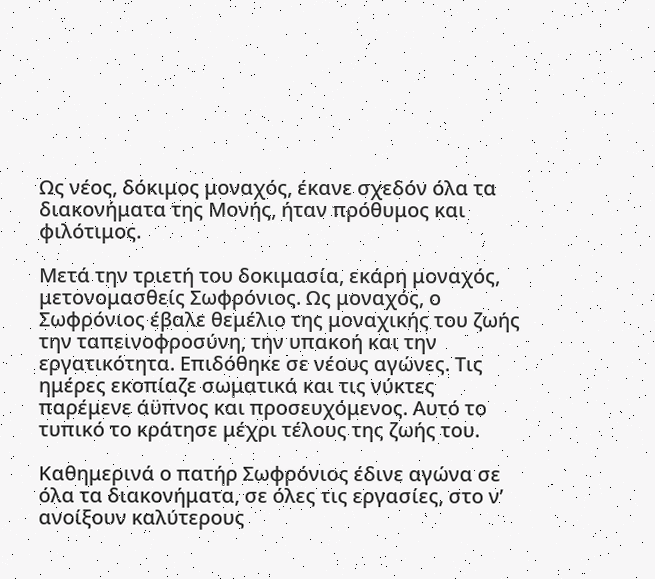Ως νέος, δόκιμος μοναχός, έκανε σχεδόν όλα τα διακονήματα της Μονής, ήταν πρόθυμος και φιλότιμος.

Μετά την τριετή του δοκιμασία, εκάρη μοναχός, μετονομασθείς Σωφρόνιος. Ως μοναχός, ο Σωφρόνιος έβαλε θεμέλιο της μοναχικής του ζωής την ταπεινοφροσύνη, την υπακοή και την εργατικότητα. Επιδόθηκε σε νέους αγώνες. Τις ημέρες εκοπίαζε σωματικά και τις νύκτες παρέμενε άϋπνος και προσευχόμενος. Αυτό το τυπικό το κράτησε μέχρι τέλους της ζωής του.

Καθημερινά ο πατήρ Σωφρόνιος έδινε αγώνα σε όλα τα διακονήματα, σε όλες τις εργασίες, στο ν’ ανοίξουν καλύτερους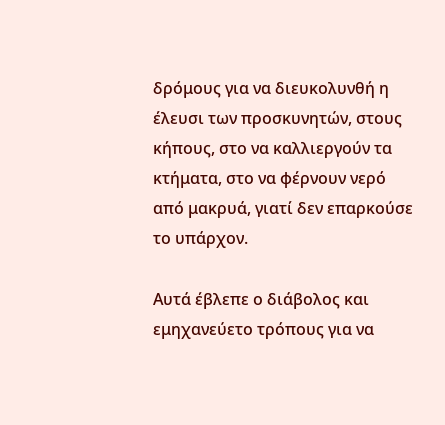δρόμους για να διευκολυνθή η έλευσι των προσκυνητών, στους κήπους, στο να καλλιεργούν τα κτήματα, στο να φέρνουν νερό από μακρυά, γιατί δεν επαρκούσε το υπάρχον.

Αυτά έβλεπε ο διάβολος και εμηχανεύετο τρόπους για να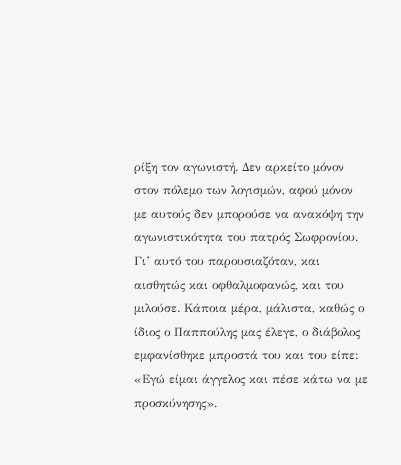ρίξη τον αγωνιστή. Δεν αρκείτο μόνον στον πόλεμο των λογισμών, αφού μόνον με αυτούς δεν μπορούσε να ανακόψη την αγωνιστικότητα του πατρός Σωφρονίου. Γι’ αυτό του παρουσιαζόταν, και αισθητώς και οφθαλμοφανώς, και του μιλούσε. Κάποια μέρα, μάλιστα, καθώς ο ίδιος ο Παππούλης μας έλεγε, ο διάβολος εμφανίσθηκε μπροστά του και του είπε: «Εγώ είμαι άγγελος και πέσε κάτω να με προσκύνησης».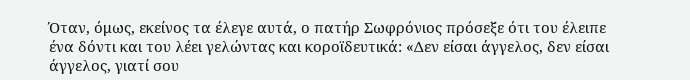Όταν, όμως, εκείνος τα έλεγε αυτά, ο πατήρ Σωφρόνιος πρόσεξε ότι του έλειπε ένα δόντι και του λέει γελώντας και κοροϊδευτικά: «Δεν είσαι άγγελος, δεν είσαι άγγελος, γιατί σου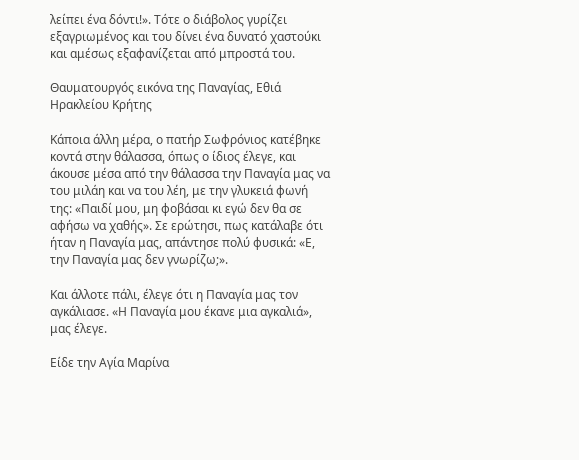λείπει ένα δόντι!». Τότε ο διάβολος γυρίζει εξαγριωμένος και του δίνει ένα δυνατό χαστούκι και αμέσως εξαφανίζεται από μπροστά του.

Θαυματουργός εικόνα της Παναγίας, Εθιά Ηρακλείου Κρήτης

Κάποια άλλη μέρα, ο πατήρ Σωφρόνιος κατέβηκε κοντά στην θάλασσα, όπως ο ίδιος έλεγε, και άκουσε μέσα από την θάλασσα την Παναγία μας να του μιλάη και να του λέη, με την γλυκειά φωνή της: «Παιδί μου, μη φοβάσαι κι εγώ δεν θα σε αφήσω να χαθής». Σε ερώτησι, πως κατάλαβε ότι ήταν η Παναγία μας, απάντησε πολύ φυσικά: «Ε, την Παναγία μας δεν γνωρίζω;».

Και άλλοτε πάλι, έλεγε ότι η Παναγία μας τον αγκάλιασε. «Η Παναγία μου έκανε μια αγκαλιά», μας έλεγε.

Είδε την Αγία Μαρίνα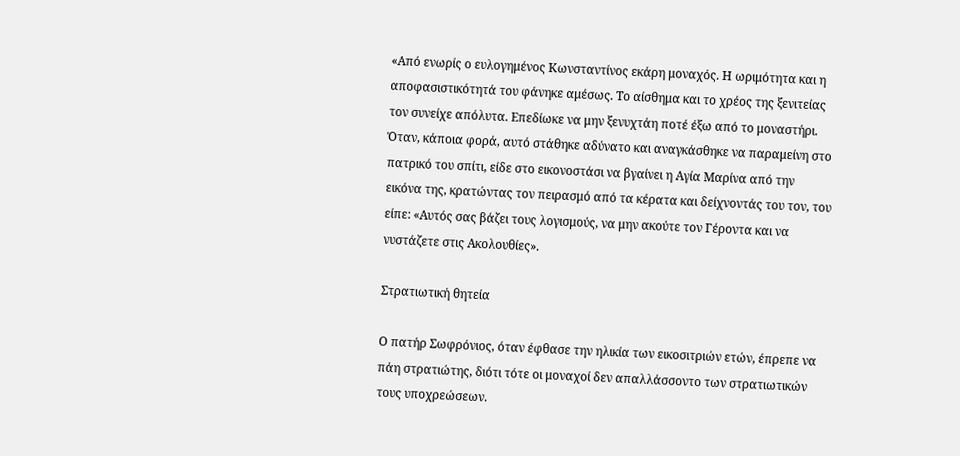«Από ενωρίς ο ευλογημένος Κωνσταντίνος εκάρη μοναχός. Η ωριμότητα και η αποφασιστικότητά του φάνηκε αμέσως. Το αίσθημα και το χρέος της ξενιτείας τον συνείχε απόλυτα. Επεδίωκε να μην ξενυχτάη ποτέ έξω από το μοναστήρι. Όταν, κάποια φορά, αυτό στάθηκε αδύνατο και αναγκάσθηκε να παραμείνη στο πατρικό του σπίτι, είδε στο εικονοστάσι να βγαίνει η Αγία Μαρίνα από την εικόνα της, κρατώντας τον πειρασμό από τα κέρατα και δείχνοντάς του τον, του είπε: «Αυτός σας βάζει τους λογισμούς, να μην ακούτε τον Γέροντα και να νυστάζετε στις Ακολουθίες».

Στρατιωτική θητεία

Ο πατήρ Σωφρόνιος, όταν έφθασε την ηλικία των εικοσιτριών ετών, έπρεπε να πάη στρατιώτης, διότι τότε οι μοναχοί δεν απαλλάσσοντο των στρατιωτικών τους υποχρεώσεων.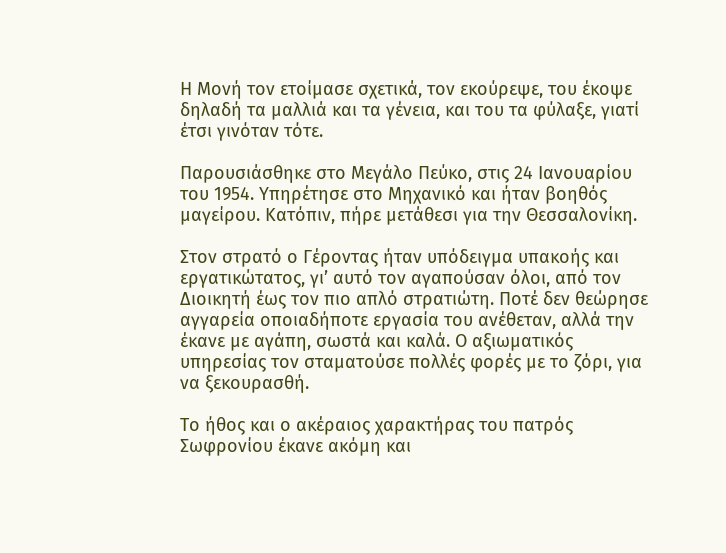Η Μονή τον ετοίμασε σχετικά, τον εκούρεψε, του έκοψε δηλαδή τα μαλλιά και τα γένεια, και του τα φύλαξε, γιατί έτσι γινόταν τότε.

Παρουσιάσθηκε στο Μεγάλο Πεύκο, στις 24 Ιανουαρίου του 1954. Υπηρέτησε στο Μηχανικό και ήταν βοηθός μαγείρου. Κατόπιν, πήρε μετάθεσι για την Θεσσαλονίκη.

Στον στρατό ο Γέροντας ήταν υπόδειγμα υπακοής και εργατικώτατος, γι’ αυτό τον αγαπούσαν όλοι, από τον Διοικητή έως τον πιο απλό στρατιώτη. Ποτέ δεν θεώρησε αγγαρεία οποιαδήποτε εργασία του ανέθεταν, αλλά την έκανε με αγάπη, σωστά και καλά. Ο αξιωματικός υπηρεσίας τον σταματούσε πολλές φορές με το ζόρι, για να ξεκουρασθή.

Το ήθος και ο ακέραιος χαρακτήρας του πατρός Σωφρονίου έκανε ακόμη και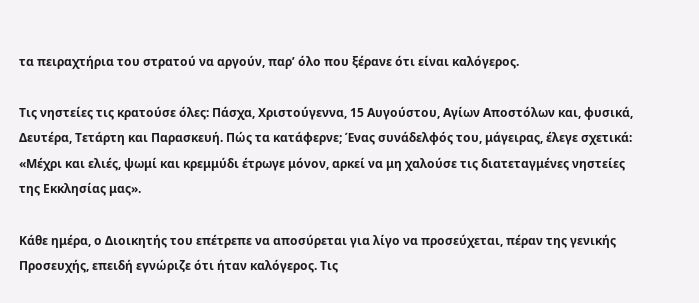τα πειραχτήρια του στρατού να αργούν, παρ’ όλο που ξέρανε ότι είναι καλόγερος.

Τις νηστείες τις κρατούσε όλες: Πάσχα, Χριστούγεννα, 15 Αυγούστου, Αγίων Αποστόλων και, φυσικά, Δευτέρα, Τετάρτη και Παρασκευή. Πώς τα κατάφερνε; Ένας συνάδελφός του, μάγειρας, έλεγε σχετικά: «Μέχρι και ελιές, ψωμί και κρεμμύδι έτρωγε μόνον, αρκεί να μη χαλούσε τις διατεταγμένες νηστείες της Εκκλησίας μας».

Κάθε ημέρα, ο Διοικητής του επέτρεπε να αποσύρεται για λίγο να προσεύχεται, πέραν της γενικής Προσευχής, επειδή εγνώριζε ότι ήταν καλόγερος. Τις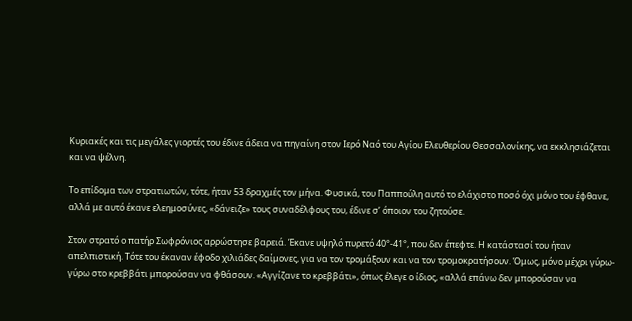Κυριακές και τις μεγάλες γιορτές του έδινε άδεια να πηγαίνη στον Ιερό Ναό του Αγίου Ελευθερίου Θεσσαλονίκης, να εκκλησιάζεται και να ψέλνη.

Το επίδομα των στρατιωτών, τότε, ήταν 53 δραχμές τον μήνα. Φυσικά, του Παππούλη αυτό το ελάχιστο ποσό όχι μόνο του έφθανε, αλλά με αυτό έκανε ελεημοσύνες, «δάνειζε» τους συναδέλφους του, έδινε σ’ όποιον του ζητούσε.

Στον στρατό ο πατήρ Σωφρόνιος αρρώστησε βαρειά. Έκανε υψηλό πυρετό 40°-41°, που δεν έπεφτε. Η κατάστασί του ήταν απελπιστική. Τότε του έκαναν έφοδο χιλιάδες δαίμονες, για να τον τρομάξουν και να τον τρομοκρατήσουν. Όμως, μόνο μέχρι γύρω-γύρω στο κρεββάτι μπορούσαν να φθάσουν. «Αγγίζανε το κρεββάτι», όπως έλεγε ο ίδιος, «αλλά επάνω δεν μπορούσαν να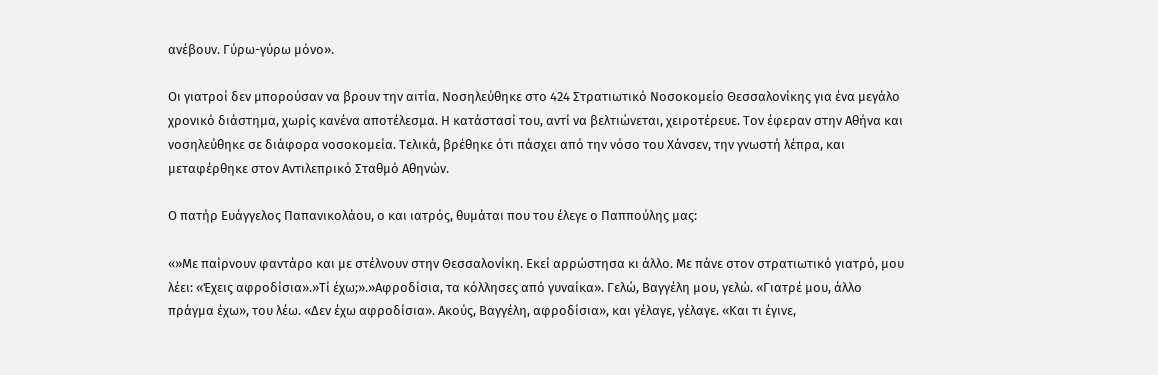ανέβουν. Γύρω-γύρω μόνο».

Οι γιατροί δεν μπορούσαν να βρουν την αιτία. Νοσηλεύθηκε στο 424 Στρατιωτικό Νοσοκομείο Θεσσαλονίκης για ένα μεγάλο χρονικό διάστημα, χωρίς κανένα αποτέλεσμα. Η κατάστασί του, αντί να βελτιώνεται, χειροτέρευε. Τον έφεραν στην Αθήνα και νοσηλεύθηκε σε διάφορα νοσοκομεία. Τελικά, βρέθηκε ότι πάσχει από την νόσο του Χάνσεν, την γνωστή λέπρα, και μεταφέρθηκε στον Αντιλεπρικό Σταθμό Αθηνών.

Ο πατήρ Ευάγγελος Παπανικολάου, ο και ιατρός, θυμάται που του έλεγε ο Παππούλης μας:

«»Με παίρνουν φαντάρο και με στέλνουν στην Θεσσαλονίκη. Εκεί αρρώστησα κι άλλο. Με πάνε στον στρατιωτικό γιατρό, μου λέει: «Έχεις αφροδίσια».»Τί έχω;».»Αφροδίσια, τα κόλλησες από γυναίκα». Γελώ, Βαγγέλη μου, γελώ. «Γιατρέ μου, άλλο πράγμα έχω», του λέω. «Δεν έχω αφροδίσια». Ακούς, Βαγγέλη, αφροδίσια», και γέλαγε, γέλαγε. «Και τι έγινε,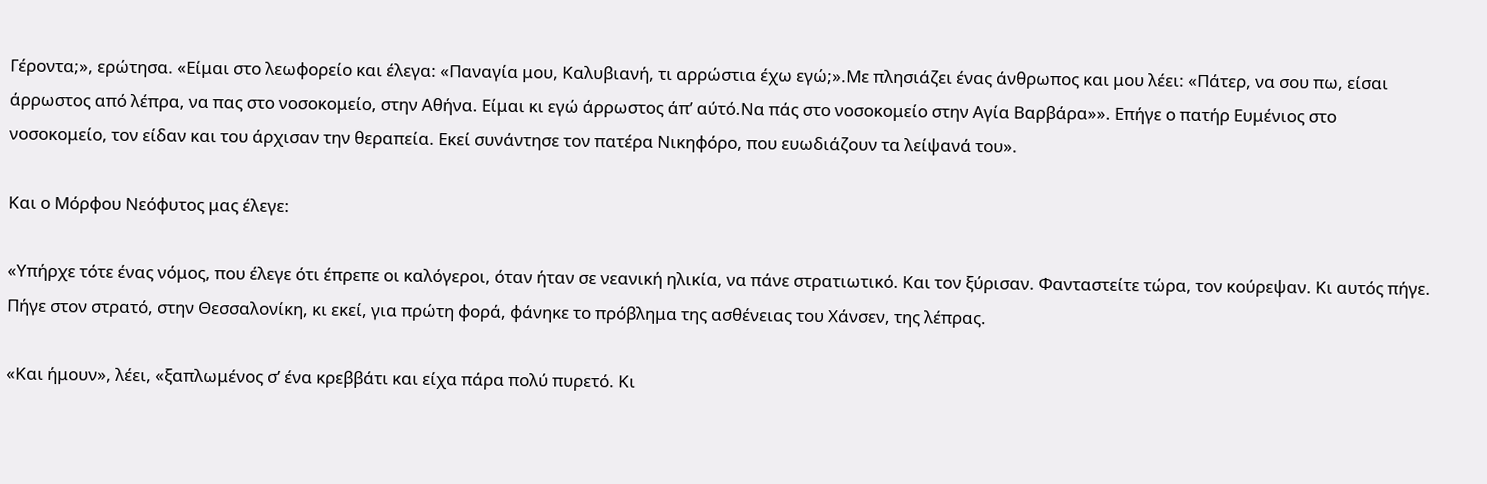Γέροντα;», ερώτησα. «Είμαι στο λεωφορείο και έλεγα: «Παναγία μου, Καλυβιανή, τι αρρώστια έχω εγώ;».Με πλησιάζει ένας άνθρωπος και μου λέει: «Πάτερ, να σου πω, είσαι άρρωστος από λέπρα, να πας στο νοσοκομείο, στην Αθήνα. Είμαι κι εγώ άρρωστος άπ’ αύτό.Να πάς στο νοσοκομείο στην Αγία Βαρβάρα»». Επήγε ο πατήρ Ευμένιος στο νοσοκομείο, τον είδαν και του άρχισαν την θεραπεία. Εκεί συνάντησε τον πατέρα Νικηφόρο, που ευωδιάζουν τα λείψανά του».

Και ο Μόρφου Νεόφυτος μας έλεγε:

«Υπήρχε τότε ένας νόμος, που έλεγε ότι έπρεπε οι καλόγεροι, όταν ήταν σε νεανική ηλικία, να πάνε στρατιωτικό. Και τον ξύρισαν. Φανταστείτε τώρα, τον κούρεψαν. Κι αυτός πήγε. Πήγε στον στρατό, στην Θεσσαλονίκη, κι εκεί, για πρώτη φορά, φάνηκε το πρόβλημα της ασθένειας του Χάνσεν, της λέπρας.

«Και ήμουν», λέει, «ξαπλωμένος σ’ ένα κρεββάτι και είχα πάρα πολύ πυρετό. Κι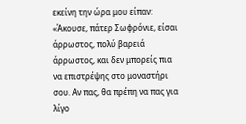εκείνη την ώρα μου είπαν: «Άκουσε, πάτερ Σωφρόνιε, είσαι άρρωστος, πολύ βαρειά άρρωστος, και δεν μπορείς πια να επιστρέψης στο μοναστήρι σου. Αν πας, θα πρέπη να πας για λίγο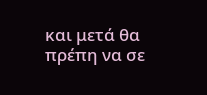και μετά θα πρέπη να σε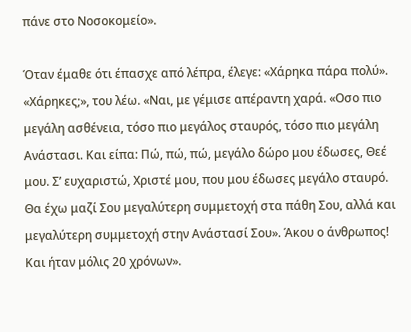πάνε στο Νοσοκομείο».

Όταν έμαθε ότι έπασχε από λέπρα, έλεγε: «Χάρηκα πάρα πολύ». «Χάρηκες;», του λέω. «Ναι, με γέμισε απέραντη χαρά. «Οσο πιο μεγάλη ασθένεια, τόσο πιο μεγάλος σταυρός, τόσο πιο μεγάλη Ανάστασι. Και είπα: Πώ, πώ, πώ, μεγάλο δώρο μου έδωσες, Θεέ μου. Σ’ ευχαριστώ, Χριστέ μου, που μου έδωσες μεγάλο σταυρό. Θα έχω μαζί Σου μεγαλύτερη συμμετοχή στα πάθη Σου, αλλά και μεγαλύτερη συμμετοχή στην Ανάστασί Σου». Άκου ο άνθρωπος! Και ήταν μόλις 20 χρόνων».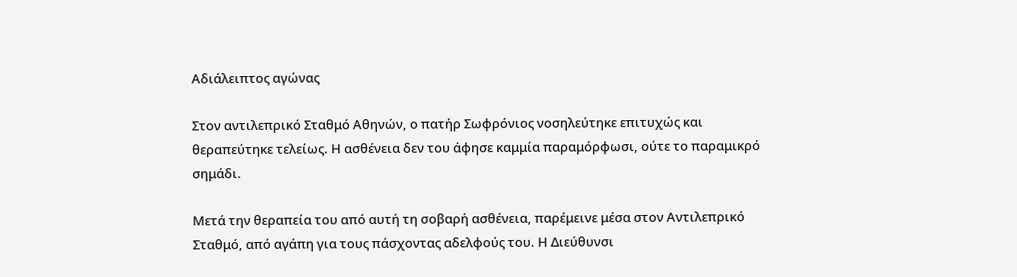Αδιάλειπτος αγώνας

Στον αντιλεπρικό Σταθμό Αθηνών, ο πατήρ Σωφρόνιος νοσηλεύτηκε επιτυχώς και θεραπεύτηκε τελείως. Η ασθένεια δεν του άφησε καμμία παραμόρφωσι, ούτε το παραμικρό σημάδι.

Μετά την θεραπεία του από αυτή τη σοβαρή ασθένεια, παρέμεινε μέσα στον Αντιλεπρικό Σταθμό, από αγάπη για τους πάσχοντας αδελφούς του. Η Διεύθυνσι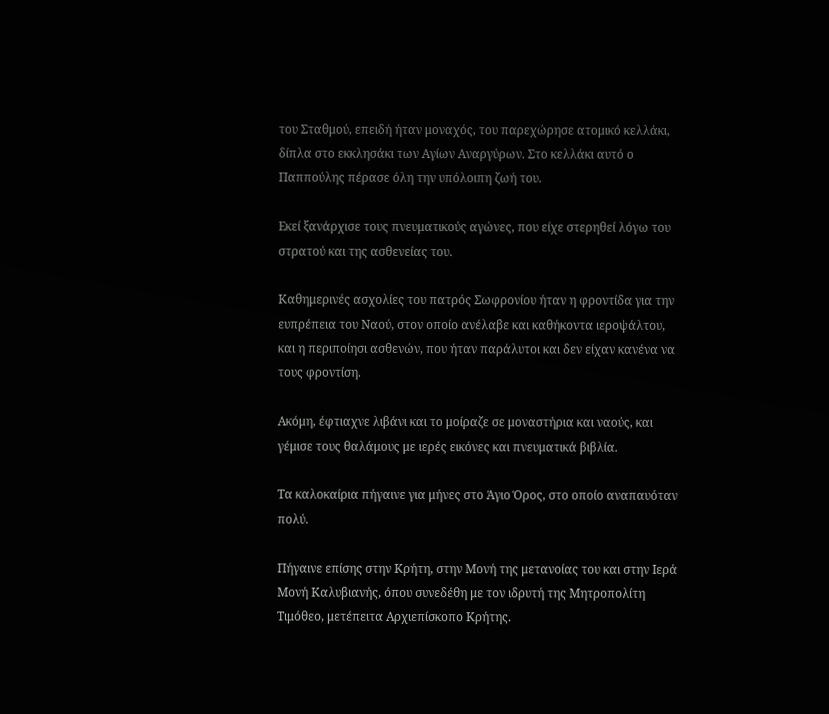του Σταθμού, επειδή ήταν μοναχός, του παρεχώρησε ατομικό κελλάκι, δίπλα στο εκκλησάκι των Αγίων Αναργύρων. Στο κελλάκι αυτό ο Παππούλης πέρασε όλη την υπόλοιπη ζωή του.

Εκεί ξανάρχισε τους πνευματικούς αγώνες, που είχε στερηθεί λόγω του στρατού και της ασθενείας του.

Καθημερινές ασχολίες του πατρός Σωφρονίου ήταν η φροντίδα για την ευπρέπεια του Ναού, στον οποίο ανέλαβε και καθήκοντα ιεροψάλτου, και η περιποίησι ασθενών, που ήταν παράλυτοι και δεν είχαν κανένα να τους φροντίση.

Ακόμη, έφτιαχνε λιβάνι και το μοίραζε σε μοναστήρια και ναούς, και γέμισε τους θαλάμους με ιερές εικόνες και πνευματικά βιβλία.

Τα καλοκαίρια πήγαινε για μήνες στο Άγιο Όρος, στο οποίο αναπαυόταν πολύ.

Πήγαινε επίσης στην Κρήτη, στην Μονή της μετανοίας του και στην Ιερά Μονή Καλυβιανής, όπου συνεδέθη με τον ιδρυτή της Μητροπολίτη Τιμόθεο, μετέπειτα Αρχιεπίσκοπο Κρήτης.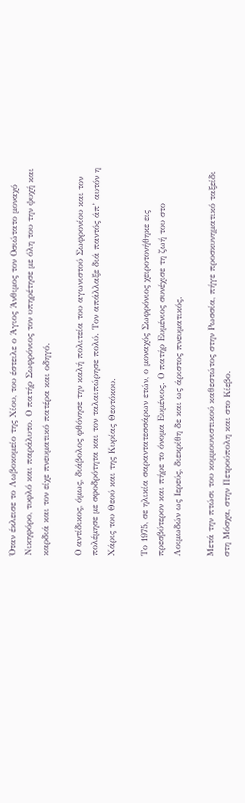Όταν έκλεισε το Λωβοκομείο της Χίου, του έστειλε ο Άγιος Άνθιμος τον Οσιώτατο μοναχό Νικηφόρο, τυφλό και παράλυτο. Ο πατήρ Σωφρόνιος τον υπηρέτησε με όλη του την ψυχή και καρδιά και τον είχε πνευματικό πατέρα και οδηγό.

Ο αντίδικος, όμως, διάβολος φθόνησε την καλή πολιτεία του αγωνιστού Σωφρονίου και τον πολέμησε με σφοδρότητα και τον ταλαιπώρησε πολύ. Τον απάλλαξε διά παντός άπ’ αυτόν η Χάρις του Θεού και της Κυρίας Θεοτόκου.

Το 1975, σε ηλικία σαραντατεσσάρων ετών, ο μοναχός Σωφρόνιος χειροτονήθηκε εις πρεσβύτερον και πήρε το όνομα Ευμένιος. Ο πατήρ Ευμένιος συνέχισε τη ζωή του στο Λοιμωδών ως Ιερεύς, διεκρίθη δε και ως άριστος πνευματικός.

Μετά την πτώσι του κομμουνιστικού καθεστώτος στην Ρωσσία, πήγε προσκυνηματικό ταξείδι στη Μόσχα, στην Πετρούπολη και στο Κίεβο.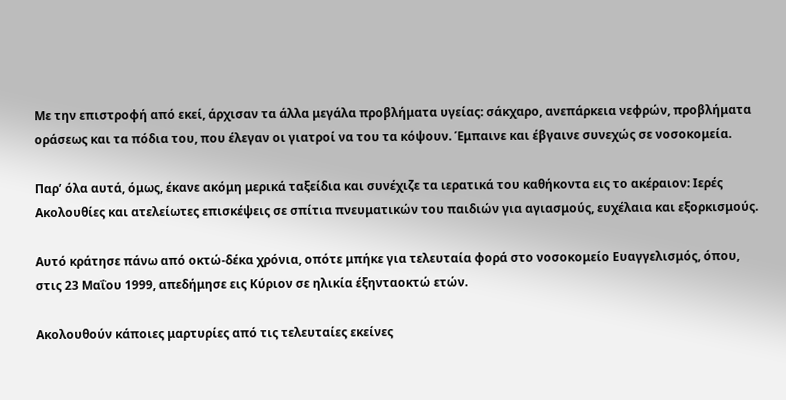Με την επιστροφή από εκεί, άρχισαν τα άλλα μεγάλα προβλήματα υγείας: σάκχαρο, ανεπάρκεια νεφρών, προβλήματα οράσεως και τα πόδια του, που έλεγαν οι γιατροί να του τα κόψουν. Έμπαινε και έβγαινε συνεχώς σε νοσοκομεία.

Παρ’ όλα αυτά, όμως, έκανε ακόμη μερικά ταξείδια και συνέχιζε τα ιερατικά του καθήκοντα εις το ακέραιον: Ιερές Ακολουθίες και ατελείωτες επισκέψεις σε σπίτια πνευματικών του παιδιών για αγιασμούς, ευχέλαια και εξορκισμούς.

Αυτό κράτησε πάνω από οκτώ-δέκα χρόνια, οπότε μπήκε για τελευταία φορά στο νοσοκομείο Ευαγγελισμός, όπου, στις 23 Μαΐου 1999, απεδήμησε εις Κύριον σε ηλικία έξηνταοκτώ ετών.

Ακολουθούν κάποιες μαρτυρίες από τις τελευταίες εκείνες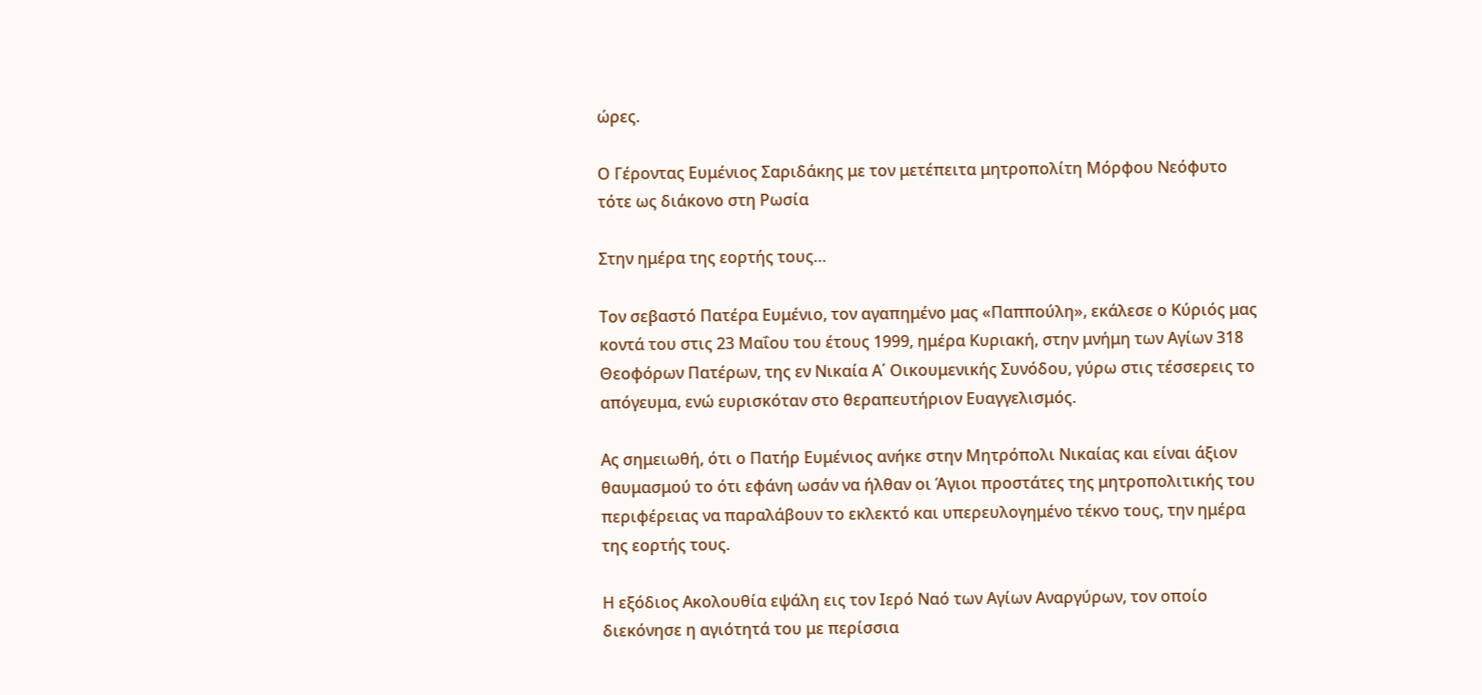ώρες.

Ο Γέροντας Ευμένιος Σαριδάκης με τον μετέπειτα μητροπολίτη Μόρφου Νεόφυτο τότε ως διάκονο στη Ρωσία

Στην ημέρα της εορτής τους…

Τον σεβαστό Πατέρα Ευμένιο, τον αγαπημένο μας «Παππούλη», εκάλεσε ο Κύριός μας κοντά του στις 23 Μαΐου του έτους 1999, ημέρα Κυριακή, στην μνήμη των Αγίων 318 Θεοφόρων Πατέρων, της εν Νικαία Α΄ Οικουμενικής Συνόδου, γύρω στις τέσσερεις το απόγευμα, ενώ ευρισκόταν στο θεραπευτήριον Ευαγγελισμός.

Ας σημειωθή, ότι ο Πατήρ Ευμένιος ανήκε στην Μητρόπολι Νικαίας και είναι άξιον θαυμασμού το ότι εφάνη ωσάν να ήλθαν οι Άγιοι προστάτες της μητροπολιτικής του περιφέρειας να παραλάβουν το εκλεκτό και υπερευλογημένο τέκνο τους, την ημέρα της εορτής τους.

Η εξόδιος Ακολουθία εψάλη εις τον Ιερό Ναό των Αγίων Αναργύρων, τον οποίο διεκόνησε η αγιότητά του με περίσσια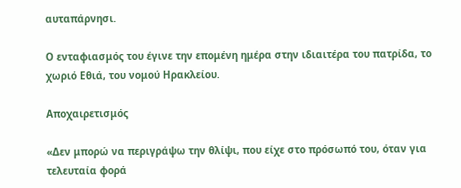αυταπάρνησι.

Ο ενταφιασμός του έγινε την επομένη ημέρα στην ιδιαιτέρα του πατρίδα, το χωριό Εθιά, του νομού Ηρακλείου.

Αποχαιρετισμός

«Δεν μπορώ να περιγράψω την θλίψι, που είχε στο πρόσωπό του, όταν για τελευταία φορά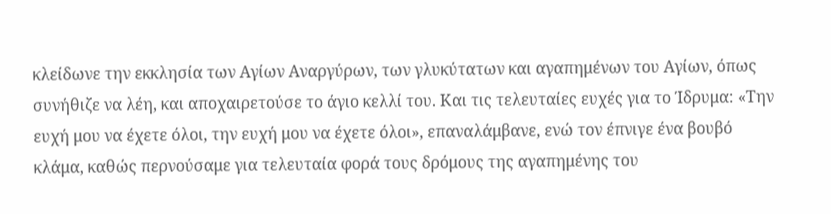κλείδωνε την εκκλησία των Αγίων Αναργύρων, των γλυκύτατων και αγαπημένων του Αγίων, όπως συνήθιζε να λέη, και αποχαιρετούσε το άγιο κελλί του. Και τις τελευταίες ευχές για το Ίδρυμα: «Την ευχή μου να έχετε όλοι, την ευχή μου να έχετε όλοι», επαναλάμβανε, ενώ τον έπνιγε ένα βουβό κλάμα, καθώς περνούσαμε για τελευταία φορά τους δρόμους της αγαπημένης του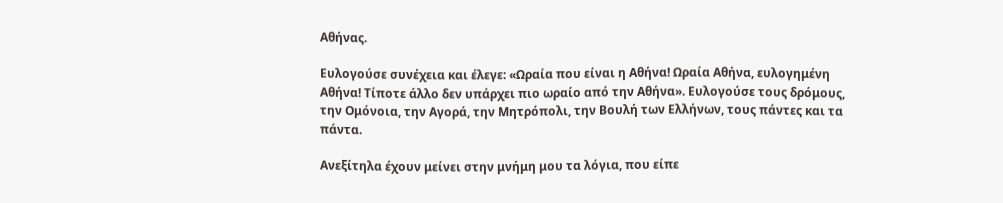Αθήνας.

Ευλογούσε συνέχεια και έλεγε: «Ωραία που είναι η Αθήνα! Ωραία Αθήνα, ευλογημένη Αθήνα! Τίποτε άλλο δεν υπάρχει πιο ωραίο από την Αθήνα». Ευλογούσε τους δρόμους, την Ομόνοια, την Αγορά, την Μητρόπολι, την Βουλή των Ελλήνων, τους πάντες και τα πάντα.

Ανεξίτηλα έχουν μείνει στην μνήμη μου τα λόγια, που είπε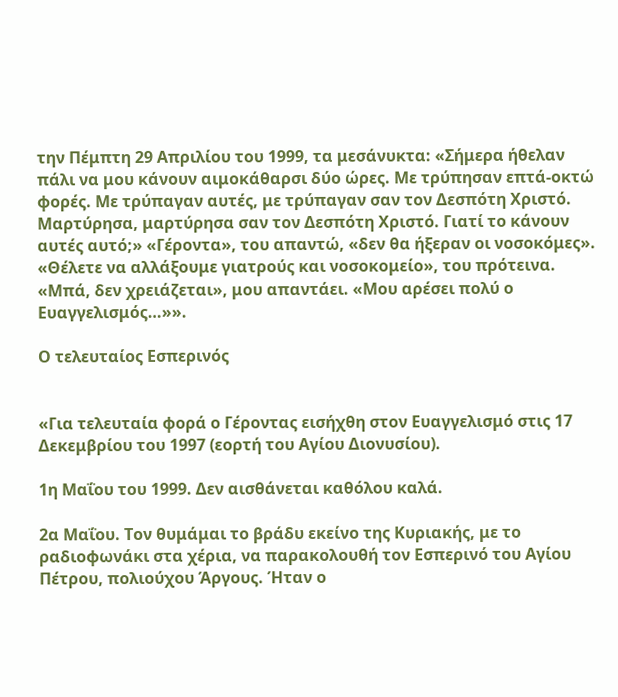την Πέμπτη 29 Απριλίου του 1999, τα μεσάνυκτα: «Σήμερα ήθελαν πάλι να μου κάνουν αιμοκάθαρσι δύο ώρες. Με τρύπησαν επτά-οκτώ φορές. Με τρύπαγαν αυτές, με τρύπαγαν σαν τον Δεσπότη Χριστό. Μαρτύρησα, μαρτύρησα σαν τον Δεσπότη Χριστό. Γιατί το κάνουν αυτές αυτό;» «Γέροντα», του απαντώ, «δεν θα ήξεραν οι νοσοκόμες». «Θέλετε να αλλάξουμε γιατρούς και νοσοκομείο», του πρότεινα. «Μπά, δεν χρειάζεται», μου απαντάει. «Μου αρέσει πολύ ο Ευαγγελισμός…»».

Ο τελευταίος Εσπερινός


«Για τελευταία φορά ο Γέροντας εισήχθη στον Ευαγγελισμό στις 17 Δεκεμβρίου του 1997 (εορτή του Αγίου Διονυσίου).

1η Μαΐου του 1999. Δεν αισθάνεται καθόλου καλά.

2α Μαΐου. Τον θυμάμαι το βράδυ εκείνο της Κυριακής, με το ραδιοφωνάκι στα χέρια, να παρακολουθή τον Εσπερινό του Αγίου Πέτρου, πολιούχου Άργους. Ήταν ο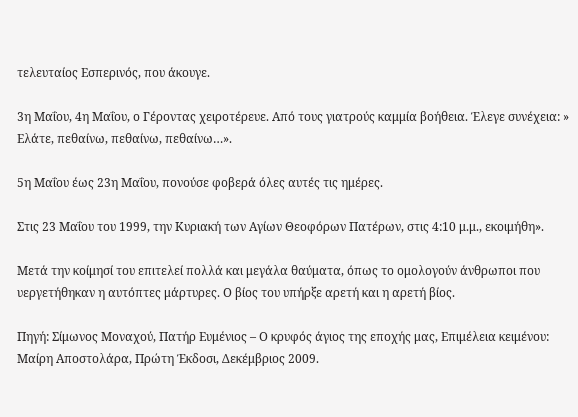τελευταίος Εσπερινός, που άκουγε.

3η Μαΐου, 4η Μαΐου, ο Γέροντας χειροτέρευε. Από τους γιατρούς καμμία βοήθεια. Έλεγε συνέχεια: » Ελάτε, πεθαίνω, πεθαίνω, πεθαίνω…».

5η Μαΐου έως 23η Μαΐου, πονούσε φοβερά όλες αυτές τις ημέρες.

Στις 23 Μαΐου του 1999, την Κυριακή των Αγίων Θεοφόρων Πατέρων, στις 4:10 μ.μ., εκοιμήθη».

Μετά την κοίμησί του επιτελεί πολλά και μεγάλα θαύματα, όπως το ομολογούν άνθρωποι που υεργετήθηκαν η αυτόπτες μάρτυρες. Ο βίος του υπήρξε αρετή και η αρετή βίος.

Πηγή: Σίμωνος Μοναχού, Πατήρ Ευμένιος – Ο κρυφός άγιος της εποχής μας, Επιμέλεια κειμένου: Μαίρη Αποστολάρα, Πρώτη Έκδοσι, Δεκέμβριος 2009.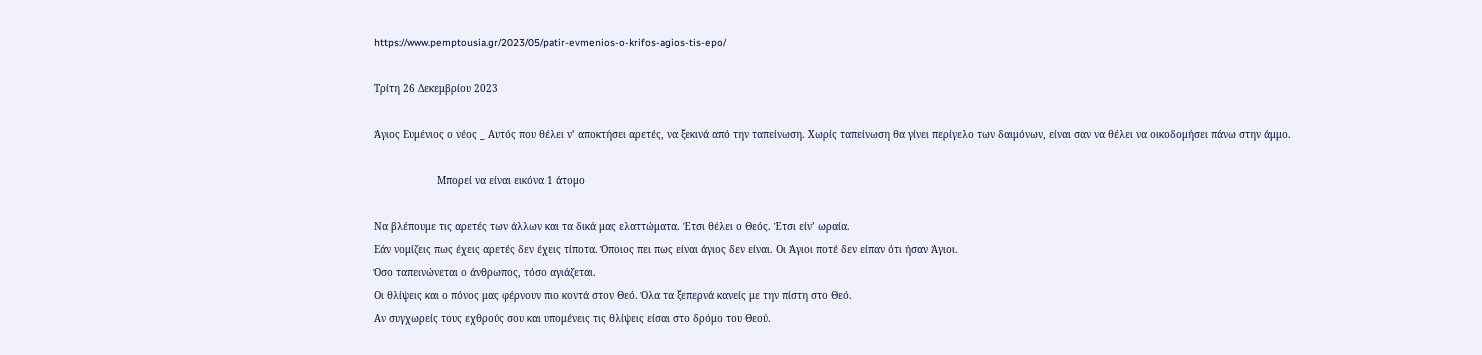https://www.pemptousia.gr/2023/05/patir-evmenios-o-krifos-agios-tis-epo/

Τρίτη 26 Δεκεμβρίου 2023

Άγιος Ευμένιος ο νέος _ Αυτός που θέλει ν’ αποκτήσει αρετές, να ξεκινά από την ταπείνωση. Χωρίς ταπείνωση θα γίνει περίγελο των δαιμόνων, είναι σαν να θέλει να οικοδομήσει πάνω στην άμμο.

                     Μπορεί να είναι εικόνα 1 άτομο

Να βλέπουμε τις αρετές των άλλων και τα δικά μας ελαττώματα. Έτσι θέλει ο Θεός. Έτσι είν’ ωραία.
Εάν νομίζεις πως έχεις αρετές δεν έχεις τίποτα. Όποιος πει πως είναι άγιος δεν είναι. Οι Άγιοι ποτέ δεν είπαν ότι ήσαν Άγιοι.
Όσο ταπεινώνεται ο άνθρωπος, τόσο αγιάζεται.
Οι θλίψεις και ο πόνος μας φέρνουν πιο κοντά στον Θεό. Όλα τα ξεπερνά κανείς με την πίστη στο Θεό.
Αν συγχωρείς τους εχθρούς σου και υπομένεις τις θλίψεις είσαι στο δρόμο του Θεού.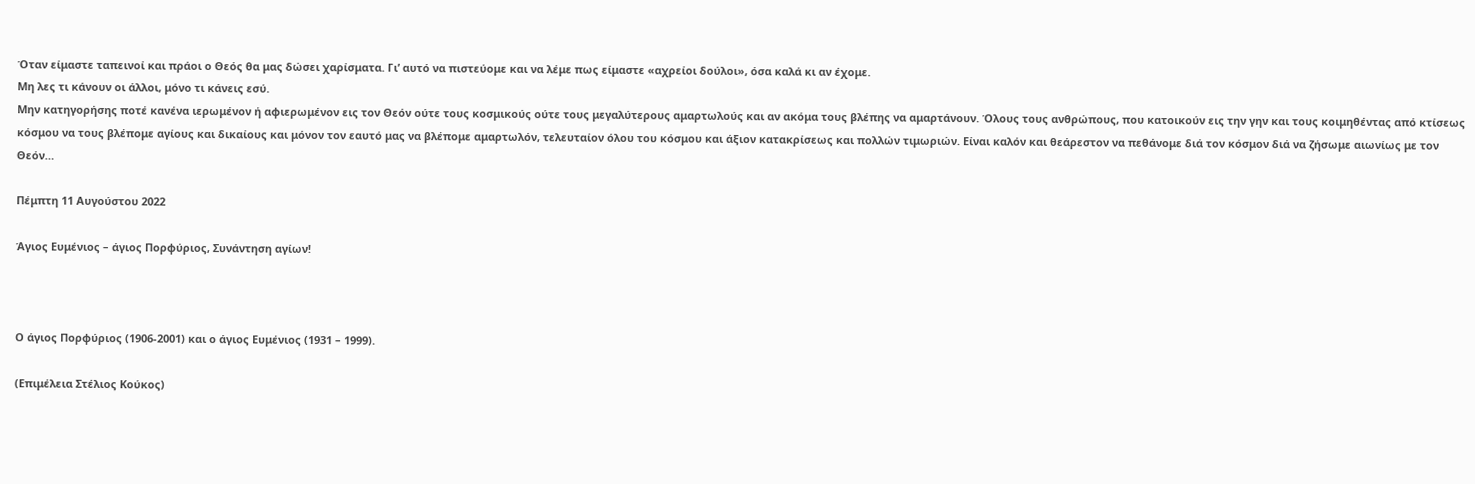Όταν είμαστε ταπεινοί και πράοι ο Θεός θα μας δώσει χαρίσματα. Γι’ αυτό να πιστεύομε και να λέμε πως είμαστε «αχρείοι δούλοι», όσα καλά κι αν έχομε.
Μη λες τι κάνουν οι άλλοι, μόνο τι κάνεις εσύ.
Μην κατηγορήσης ποτέ κανένα ιερωμένον ή αφιερωμένον εις τον Θεόν ούτε τους κοσμικούς ούτε τους μεγαλύτερους αμαρτωλούς και αν ακόμα τους βλέπης να αμαρτάνουν. Όλους τους ανθρώπους, που κατοικούν εις την γην και τους κοιμηθέντας από κτίσεως κόσμου να τους βλέπομε αγίους και δικαίους και μόνον τον εαυτό μας να βλέπομε αμαρτωλόν, τελευταίον όλου του κόσμου και άξιον κατακρίσεως και πολλών τιμωριών. Είναι καλόν και θεάρεστον να πεθάνομε διά τον κόσμον διά να ζήσωμε αιωνίως με τον Θεόν…

Πέμπτη 11 Αυγούστου 2022

Άγιος Ευμένιος – άγιος Πορφύριος, Συνάντηση αγίων!



Ο άγιος Πορφύριος (1906-2001) και ο άγιος Ευμένιος (1931 – 1999).

(Επιμέλεια Στέλιος Κούκος)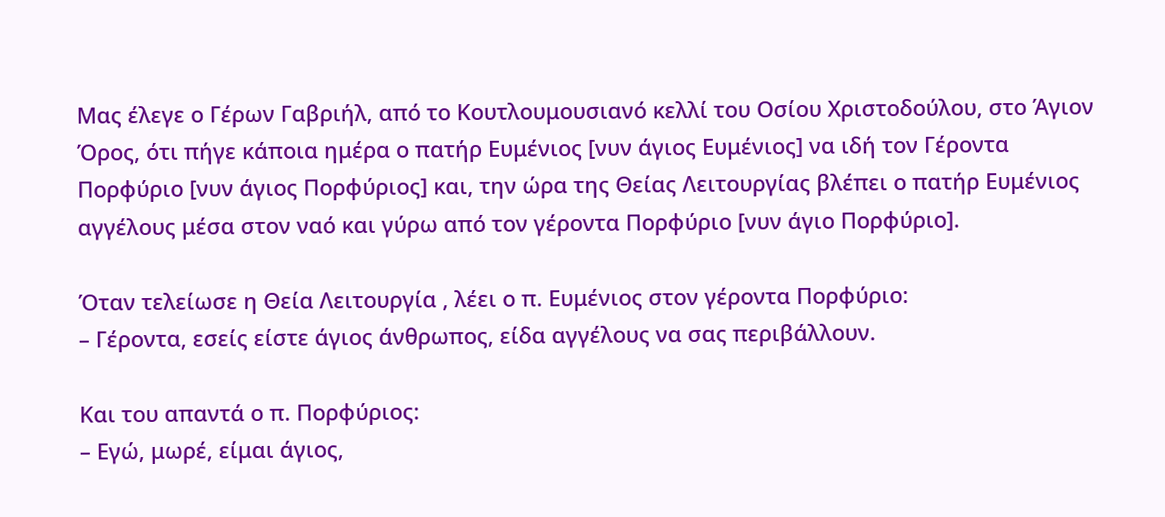Μας έλεγε ο Γέρων Γαβριήλ, από το Κουτλουμουσιανό κελλί του Οσίου Χριστοδούλου, στο Άγιον Όρος, ότι πήγε κάποια ημέρα ο πατήρ Ευμένιος [νυν άγιος Ευμένιος] να ιδή τον Γέροντα Πορφύριο [νυν άγιος Πορφύριος] και, την ώρα της Θείας Λειτουργίας βλέπει ο πατήρ Ευμένιος αγγέλους μέσα στον ναό και γύρω από τον γέροντα Πορφύριο [νυν άγιο Πορφύριο].

Όταν τελείωσε η Θεία Λειτουργία , λέει ο π. Ευμένιος στον γέροντα Πορφύριο:
– Γέροντα, εσείς είστε άγιος άνθρωπος, είδα αγγέλους να σας περιβάλλουν.

Και του απαντά ο π. Πορφύριος:
– Εγώ, μωρέ, είμαι άγιος,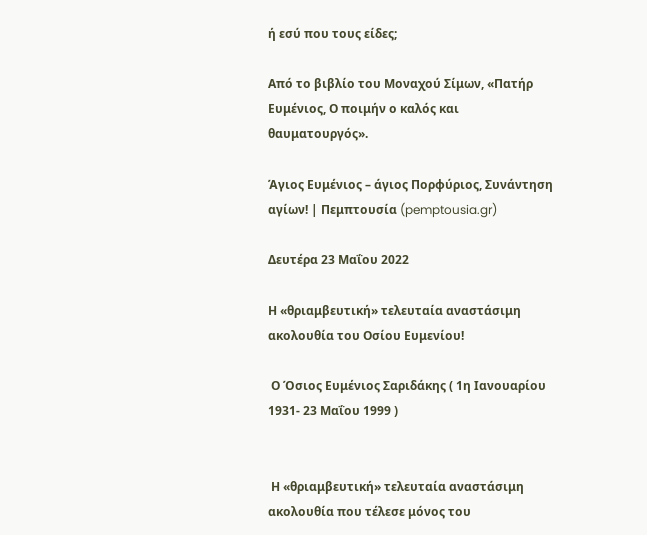ή εσύ που τους είδες;

Από το βιβλίο του Μοναχού Σίμων, «Πατήρ Ευμένιος, Ο ποιμήν ο καλός και θαυματουργός».

Άγιος Ευμένιος – άγιος Πορφύριος, Συνάντηση αγίων! | Πεμπτουσία (pemptousia.gr)

Δευτέρα 23 Μαΐου 2022

Η «θριαμβευτική» τελευταία αναστάσιμη ακολουθία του Οσίου Ευμενίου!

 Ο Όσιος Ευμένιος Σαριδάκης ( 1η Ιανουαρίου 1931- 23 Μαΐου 1999 )


 Η «θριαμβευτική» τελευταία αναστάσιμη ακολουθία που τέλεσε μόνος του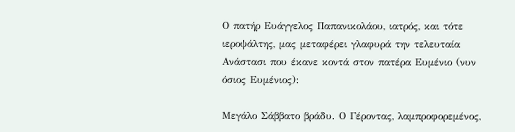Ο πατήρ Ευάγγελος Παπανικολάου, ιατρός, και τότε ιεροψάλτης, μας μεταφέρει γλαφυρά την τελευταία Ανάστασι που έκανε κοντά στον πατέρα Ευμένιο (νυν όσιος Ευμένιος):

Μεγάλο Σάββατο βράδυ. Ο Γέροντας, λαμπροφορεμένος,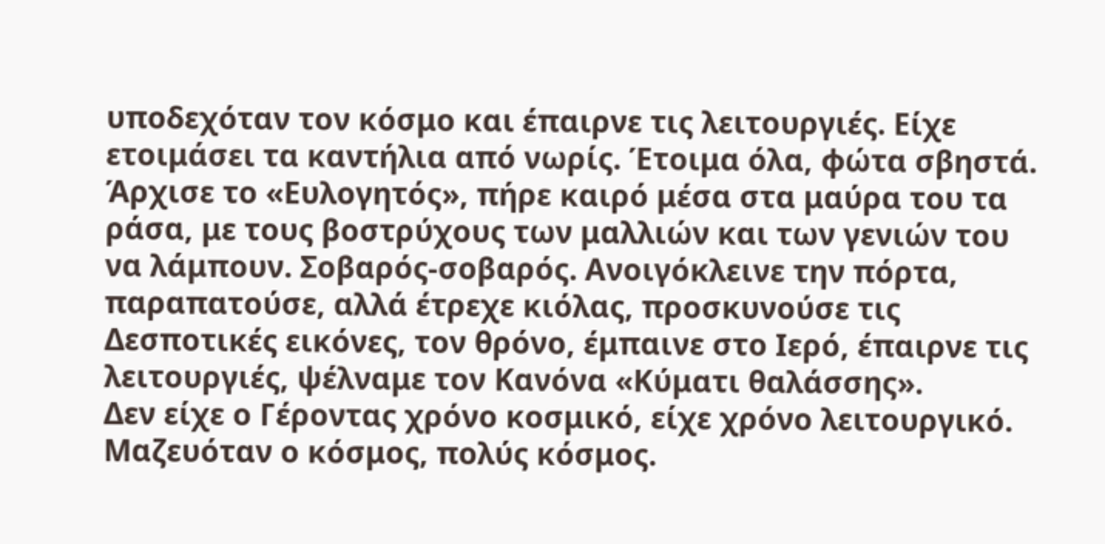υποδεχόταν τον κόσμο και έπαιρνε τις λειτουργιές. Είχε ετοιμάσει τα καντήλια από νωρίς. Έτοιμα όλα, φώτα σβηστά.
Άρχισε το «Ευλογητός», πήρε καιρό μέσα στα μαύρα του τα ράσα, με τους βοστρύχους των μαλλιών και των γενιών του να λάμπουν. Σοβαρός-σοβαρός. Ανοιγόκλεινε την πόρτα, παραπατούσε, αλλά έτρεχε κιόλας, προσκυνούσε τις Δεσποτικές εικόνες, τον θρόνο, έμπαινε στο Ιερό, έπαιρνε τις λειτουργιές, ψέλναμε τον Κανόνα «Κύματι θαλάσσης».
Δεν είχε ο Γέροντας χρόνο κοσμικό, είχε χρόνο λειτουργικό.
Μαζευόταν ο κόσμος, πολύς κόσμος.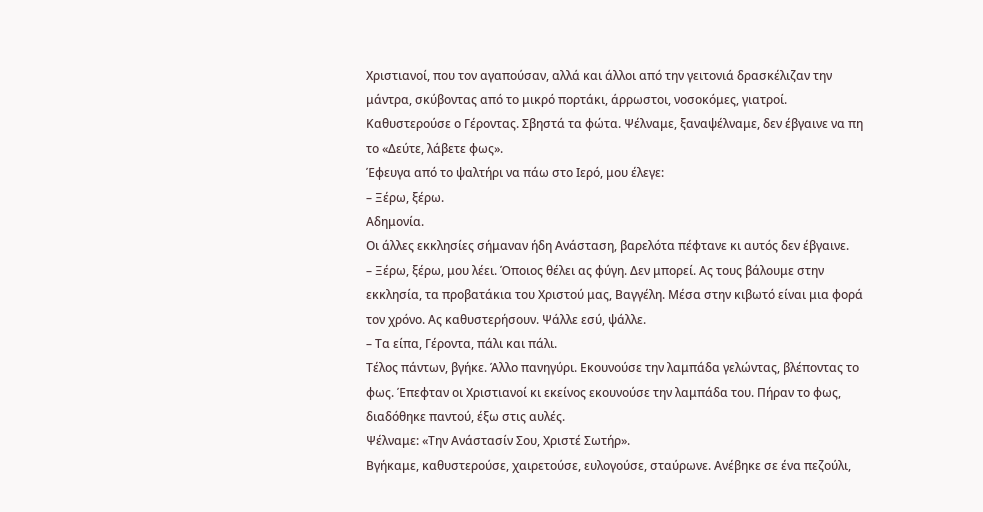Χριστιανοί, που τον αγαπούσαν, αλλά και άλλοι από την γειτονιά δρασκέλιζαν την μάντρα, σκύβοντας από το μικρό πορτάκι, άρρωστοι, νοσοκόμες, γιατροί.
Καθυστερούσε ο Γέροντας. Σβηστά τα φώτα. Ψέλναμε, ξαναψέλναμε, δεν έβγαινε να πη το «Δεύτε, λάβετε φως».
Έφευγα από το ψαλτήρι να πάω στο Ιερό, μου έλεγε:
– Ξέρω, ξέρω.
Αδημονία.
Οι άλλες εκκλησίες σήμαναν ήδη Ανάσταση, βαρελότα πέφτανε κι αυτός δεν έβγαινε.
– Ξέρω, ξέρω, μου λέει. Όποιος θέλει ας φύγη. Δεν μπορεί. Ας τους βάλουμε στην εκκλησία, τα προβατάκια του Χριστού μας, Βαγγέλη. Μέσα στην κιβωτό είναι μια φορά τον χρόνο. Ας καθυστερήσουν. Ψάλλε εσύ, ψάλλε.
– Τα είπα, Γέροντα, πάλι και πάλι.
Τέλος πάντων, βγήκε. Άλλο πανηγύρι. Εκουνούσε την λαμπάδα γελώντας, βλέποντας το φως. Έπεφταν οι Χριστιανοί κι εκείνος εκουνούσε την λαμπάδα του. Πήραν το φως, διαδόθηκε παντού, έξω στις αυλές.
Ψέλναμε: «Την Ανάστασίν Σου, Χριστέ Σωτήρ».
Βγήκαμε, καθυστερούσε, χαιρετούσε, ευλογούσε, σταύρωνε. Ανέβηκε σε ένα πεζούλι,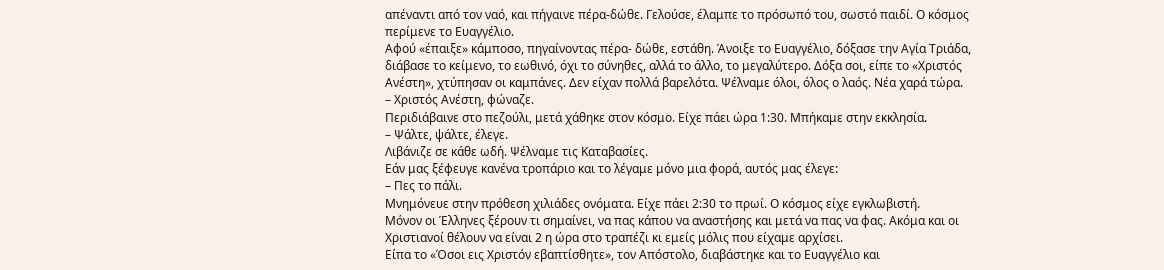απέναντι από τον ναό, και πήγαινε πέρα-δώθε. Γελούσε, έλαμπε το πρόσωπό του, σωστό παιδί. Ο κόσμος περίμενε το Ευαγγέλιο.
Αφού «έπαιξε» κάμποσο, πηγαίνοντας πέρα- δώθε, εστάθη. Άνοιξε το Ευαγγέλιο, δόξασε την Αγία Τριάδα, διάβασε το κείμενο, το εωθινό, όχι το σύνηθες, αλλά το άλλο, το μεγαλύτερο. Δόξα σοι, είπε το «Χριστός Ανέστη», χτύπησαν οι καμπάνες. Δεν είχαν πολλά βαρελότα. Ψέλναμε όλοι, όλος ο λαός. Νέα χαρά τώρα.
– Χριστός Ανέστη, φώναζε.
Περιδιάβαινε στο πεζούλι, μετά χάθηκε στον κόσμο. Είχε πάει ώρα 1:30. Μπήκαμε στην εκκλησία.
– Ψάλτε, ψάλτε, έλεγε.
Λιβάνιζε σε κάθε ωδή. Ψέλναμε τις Καταβασίες.
Εάν μας ξέφευγε κανένα τροπάριο και το λέγαμε μόνο μια φορά, αυτός μας έλεγε:
– Πες το πάλι.
Μνημόνευε στην πρόθεση χιλιάδες ονόματα. Είχε πάει 2:30 το πρωί. Ο κόσμος είχε εγκλωβιστή.
Μόνον οι Έλληνες ξέρουν τι σημαίνει, να πας κάπου να αναστήσης και μετά να πας να φας. Ακόμα και οι Χριστιανοί θέλουν να είναι 2 η ώρα στο τραπέζι κι εμείς μόλις που είχαμε αρχίσει.
Είπα το «Όσοι εις Χριστόν εβαπτίσθητε», τον Απόστολο, διαβάστηκε και το Ευαγγέλιο και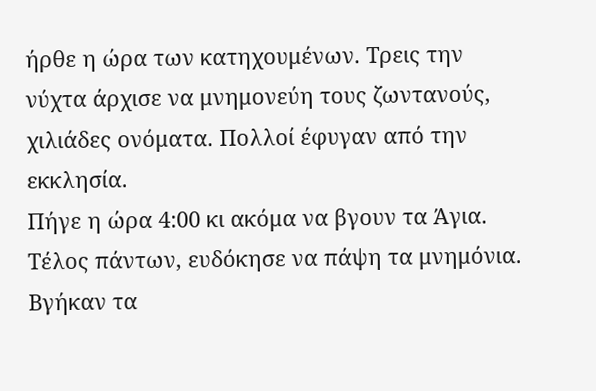ήρθε η ώρα των κατηχουμένων. Τρεις την νύχτα άρχισε να μνημονεύη τους ζωντανούς, χιλιάδες ονόματα. Πολλοί έφυγαν από την εκκλησία.
Πήγε η ώρα 4:00 κι ακόμα να βγουν τα Άγια.
Τέλος πάντων, ευδόκησε να πάψη τα μνημόνια.
Βγήκαν τα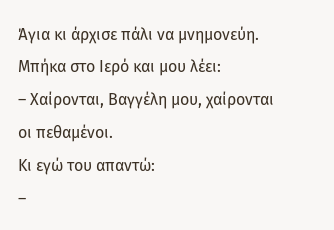Άγια κι άρχισε πάλι να μνημονεύη. Μπήκα στο Ιερό και μου λέει:
– Χαίρονται, Βαγγέλη μου, χαίρονται οι πεθαμένοι.
Κι εγώ του απαντώ:
–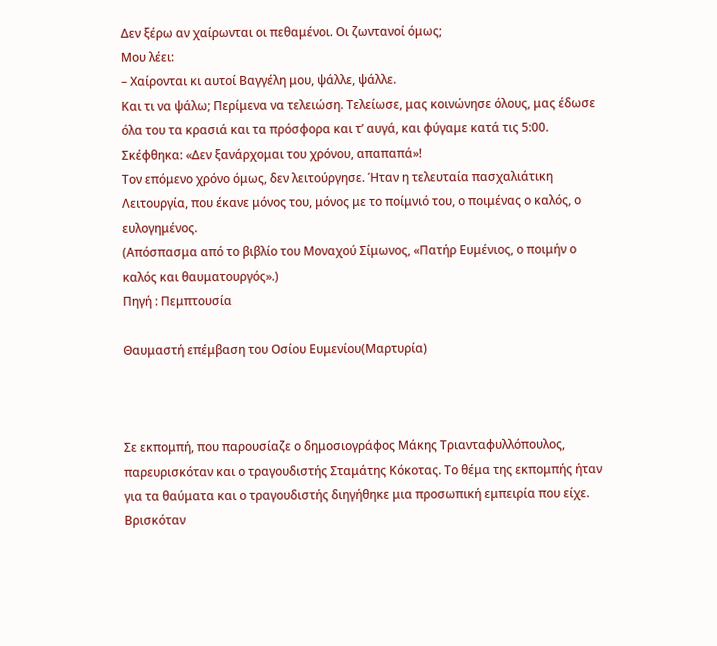Δεν ξέρω αν χαίρωνται οι πεθαμένοι. Οι ζωντανοί όμως;
Μου λέει:
– Χαίρονται κι αυτοί Βαγγέλη μου, ψάλλε, ψάλλε.
Και τι να ψάλω; Περίμενα να τελειώση. Τελείωσε, μας κοινώνησε όλους, μας έδωσε όλα του τα κρασιά και τα πρόσφορα και τ’ αυγά, και φύγαμε κατά τις 5:00.
Σκέφθηκα: «Δεν ξανάρχομαι του χρόνου, απαπαπά»!
Τον επόμενο χρόνο όμως, δεν λειτούργησε. Ήταν η τελευταία πασχαλιάτικη Λειτουργία, που έκανε μόνος του, μόνος με το ποίμνιό του, ο ποιμένας ο καλός, ο ευλογημένος.
(Απόσπασμα από το βιβλίο του Μοναχού Σίμωνος, «Πατήρ Ευμένιος, ο ποιμήν ο καλός και θαυματουργός».)
Πηγή : Πεμπτουσία

Θαυμαστή επέμβαση του Οσίου Ευμενίου(Μαρτυρία)



Σε εκπομπή, που παρουσίαζε ο δημοσιογράφος Μάκης Τριανταφυλλόπουλος, παρευρισκόταν και ο τραγουδιστής Σταμάτης Κόκοτας. Το θέμα της εκπομπής ήταν για τα θαύματα και ο τραγουδιστής διηγήθηκε μια προσωπική εμπειρία που είχε.
Βρισκόταν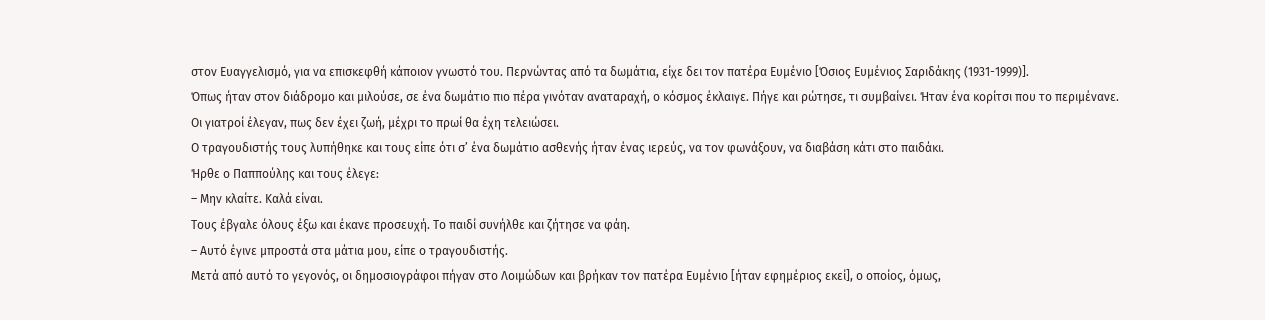στον Ευαγγελισμό, για να επισκεφθή κάποιον γνωστό του. Περνώντας από τα δωμάτια, είχε δει τον πατέρα Ευμένιο [Όσιος Ευμένιος Σαριδάκης (1931-1999)].
Όπως ήταν στον διάδρομο και μιλούσε, σε ένα δωμάτιο πιο πέρα γινόταν αναταραχή, ο κόσμος έκλαιγε. Πήγε και ρώτησε, τι συμβαίνει. Ήταν ένα κορίτσι που το περιμένανε.
Οι γιατροί έλεγαν, πως δεν έχει ζωή, μέχρι το πρωί θα έχη τελειώσει.
Ο τραγουδιστής τους λυπήθηκε και τους είπε ότι σ’ ένα δωμάτιο ασθενής ήταν ένας ιερεύς, να τον φωνάξουν, να διαβάση κάτι στο παιδάκι.
Ήρθε ο Παππούλης και τους έλεγε:
– Μην κλαίτε. Καλά είναι.
Τους έβγαλε όλους έξω και έκανε προσευχή. Το παιδί συνήλθε και ζήτησε να φάη.
– Αυτό έγινε μπροστά στα μάτια μου, είπε ο τραγουδιστής.
Μετά από αυτό το γεγονός, οι δημοσιογράφοι πήγαν στο Λοιμώδων και βρήκαν τον πατέρα Ευμένιο [ήταν εφημέριος εκεί], ο οποίος, όμως,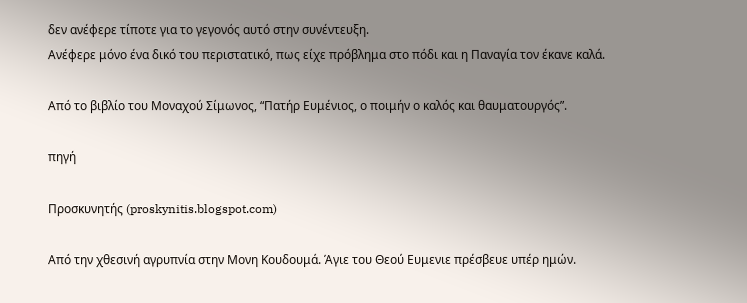δεν ανέφερε τίποτε για το γεγονός αυτό στην συνέντευξη.
Ανέφερε μόνο ένα δικό του περιστατικό, πως είχε πρόβλημα στο πόδι και η Παναγία τον έκανε καλά.

Από το βιβλίο του Μοναχού Σίμωνος, “Πατήρ Ευμένιος, ο ποιμήν ο καλός και θαυματουργός”.

πηγή

Προσκυνητής (proskynitis.blogspot.com)

Από την χθεσινή αγρυπνία στην Μονη Κουδουμά. Άγιε του Θεού Ευμενιε πρέσβευε υπέρ ημών.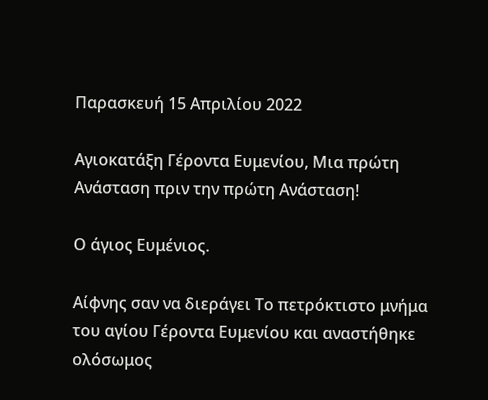Παρασκευή 15 Απριλίου 2022

Αγιοκατάξη Γέροντα Ευμενίου, Μια πρώτη Ανάσταση πριν την πρώτη Ανάσταση!

Ο άγιος Ευμένιος.

Αίφνης σαν να διεράγει Tο πετρόκτιστο μνήμα του αγίου Γέροντα Ευμενίου και αναστήθηκε ολόσωμος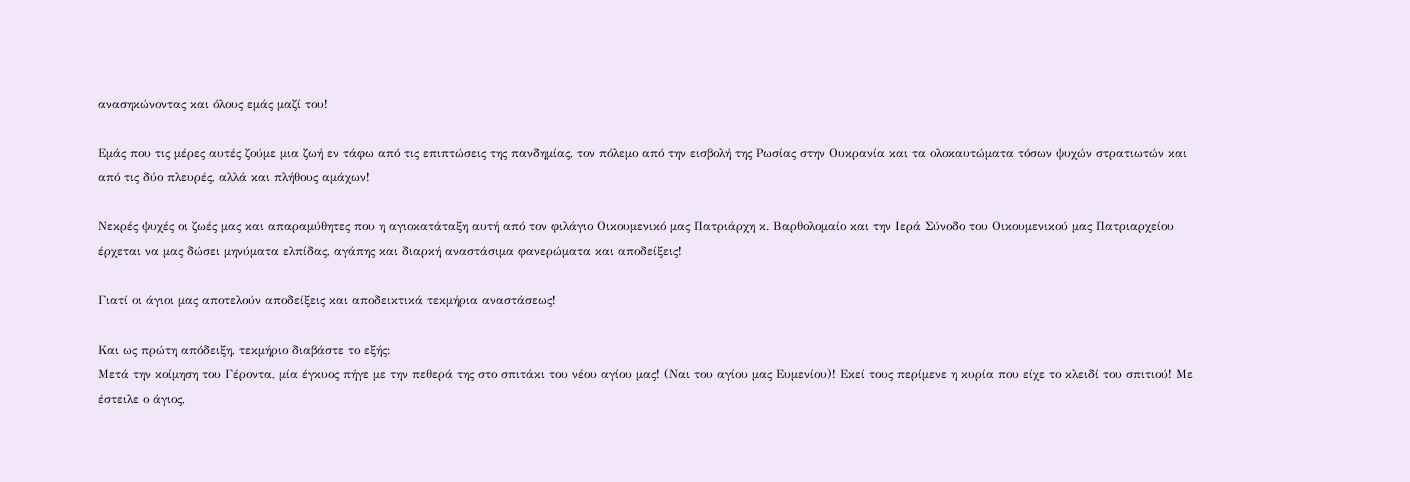ανασηκώνοντας και όλους εμάς μαζί του!

Εμάς που τις μέρες αυτές ζούμε μια ζωή εν τάφω από τις επιπτώσεις της πανδημίας, τον πόλεμο από την εισβολή της Ρωσίας στην Ουκρανία και τα ολοκαυτώματα τόσων ψυχών στρατιωτών και από τις δύο πλευρές, αλλά και πλήθους αμάχων!

Νεκρές ψυχές οι ζωές μας και απαραμύθητες που η αγιοκατάταξη αυτή από τον φιλάγιο Οικουμενικό μας Πατριάρχη κ. Βαρθολομαίο και την Ιερά Σύνοδο του Οικουμενικού μας Πατριαρχείου έρχεται να μας δώσει μηνύματα ελπίδας, αγάπης και διαρκή αναστάσιμα φανερώματα και αποδείξεις!

Γιατί οι άγιοι μας αποτελούν αποδείξεις και αποδεικτικά τεκμήρια αναστάσεως!

Και ως πρώτη απόδειξη, τεκμήριο διαβάστε το εξής:
Μετά την κοίμηση του Γέροντα, μία έγκυος πήγε με την πεθερά της στο σπιτάκι του νέου αγίου μας! (Ναι του αγίου μας Ευμενίου)! Εκεί τους περίμενε η κυρία που είχε το κλειδί του σπιτιού! Με έστειλε ο άγιος,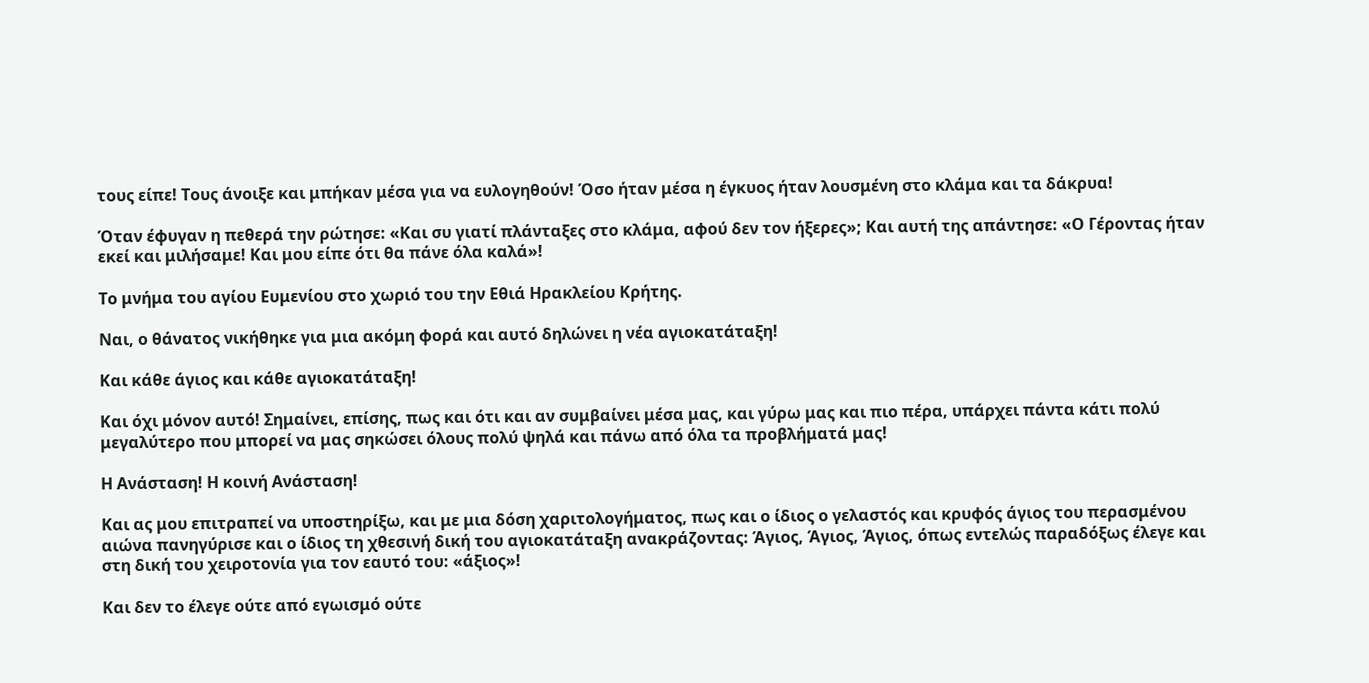τους είπε! Τους άνοιξε και μπήκαν μέσα για να ευλογηθούν! Όσο ήταν μέσα η έγκυος ήταν λουσμένη στο κλάμα και τα δάκρυα!

Όταν έφυγαν η πεθερά την ρώτησε: «Και συ γιατί πλάνταξες στο κλάμα, αφού δεν τον ήξερες»; Και αυτή της απάντησε: «Ο Γέροντας ήταν εκεί και μιλήσαμε! Και μου είπε ότι θα πάνε όλα καλά»!

Το μνήμα του αγίου Ευμενίου στο χωριό του την Εθιά Ηρακλείου Κρήτης.

Ναι, ο θάνατος νικήθηκε για μια ακόμη φορά και αυτό δηλώνει η νέα αγιοκατάταξη!

Και κάθε άγιος και κάθε αγιοκατάταξη!

Και όχι μόνον αυτό! Σημαίνει, επίσης, πως και ότι και αν συμβαίνει μέσα μας, και γύρω μας και πιο πέρα, υπάρχει πάντα κάτι πολύ μεγαλύτερο που μπορεί να μας σηκώσει όλους πολύ ψηλά και πάνω από όλα τα προβλήματά μας!

Η Ανάσταση! Η κοινή Ανάσταση!

Και ας μου επιτραπεί να υποστηρίξω, και με μια δόση χαριτολογήματος, πως και ο ίδιος ο γελαστός και κρυφός άγιος του περασμένου αιώνα πανηγύρισε και ο ίδιος τη χθεσινή δική του αγιοκατάταξη ανακράζοντας: Άγιος, Άγιος, Άγιος, όπως εντελώς παραδόξως έλεγε και στη δική του χειροτονία για τον εαυτό του: «άξιος»!

Και δεν το έλεγε ούτε από εγωισμό ούτε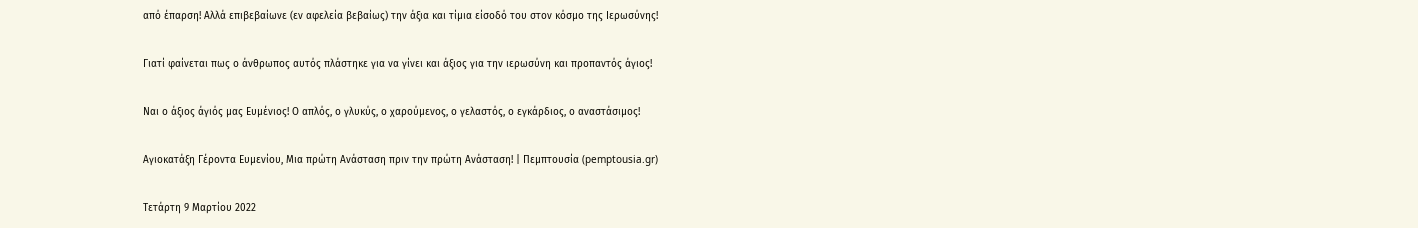από έπαρση! Αλλά επιβεβαίωνε (εν αφελεία βεβαίως) την άξια και τίμια είσοδό του στον κόσμο της Ιερωσύνης!

Γιατί φαίνεται πως ο άνθρωπος αυτός πλάστηκε για να γίνει και άξιος για την ιερωσύνη και προπαντός άγιος!

Ναι ο άξιος άγιός μας Ευμένιος! Ο απλός, ο γλυκύς, ο χαρούμενος, ο γελαστός, ο εγκάρδιος, ο αναστάσιμος!

Αγιοκατάξη Γέροντα Ευμενίου, Μια πρώτη Ανάσταση πριν την πρώτη Ανάσταση! | Πεμπτουσία (pemptousia.gr)

Τετάρτη 9 Μαρτίου 2022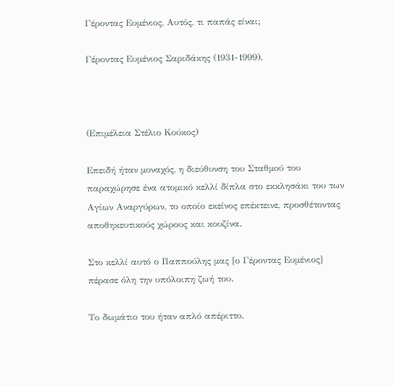Γέροντας Ευμένιος, Αυτός, τι παπάς είναι;

Γέροντας Ευμένιος Σαριδάκης (1931-1999).



(Επιμέλεια Στέλιο Κούκος)

Επειδή ήταν μοναχός, η διεύθυνση του Σταθμού του παραχώρησε ένα ατομικό κελλί δίπλα στο εκκλησάκι του των Αγίων Αναργύρων, το οποίο εκείνος επέκτεινε, προσθέτοντας αποθηκευτικούς χώρους και κουζίνα.

Στο κελλί αυτό ο Παππούλης μας [ο Γέροντας Ευμένιος] πέρασε όλη την υπόλοιπη ζωή του.

Το δωμάτιο του ήταν απλό απέριττο.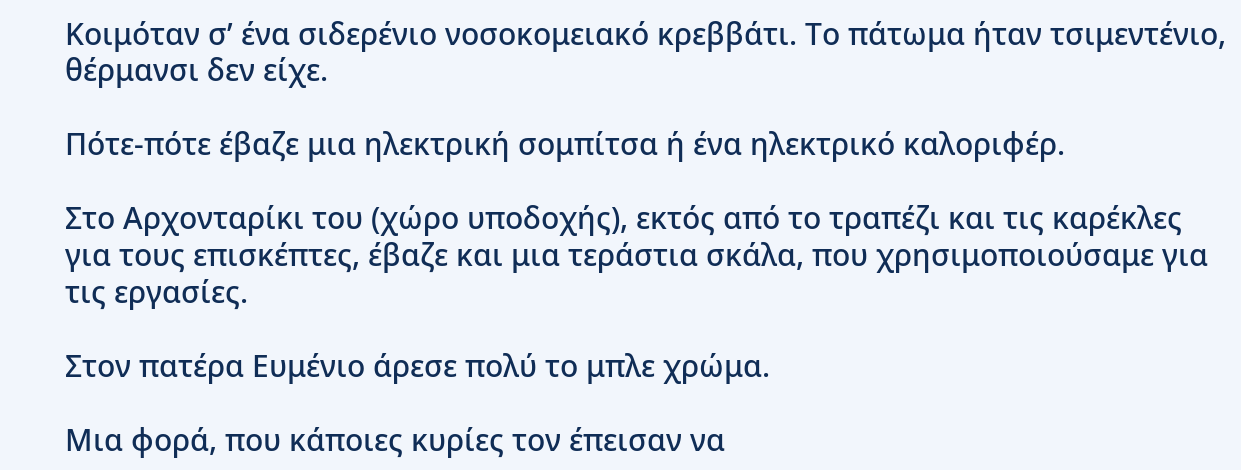Κοιμόταν σ’ ένα σιδερένιο νοσοκομειακό κρεββάτι. Το πάτωμα ήταν τσιμεντένιο, θέρμανσι δεν είχε.

Πότε-πότε έβαζε μια ηλεκτρική σομπίτσα ή ένα ηλεκτρικό καλοριφέρ.

Στο Αρχονταρίκι του (χώρο υποδοχής), εκτός από το τραπέζι και τις καρέκλες για τους επισκέπτες, έβαζε και μια τεράστια σκάλα, που χρησιμοποιούσαμε για τις εργασίες.

Στον πατέρα Ευμένιο άρεσε πολύ το μπλε χρώμα.

Μια φορά, που κάποιες κυρίες τον έπεισαν να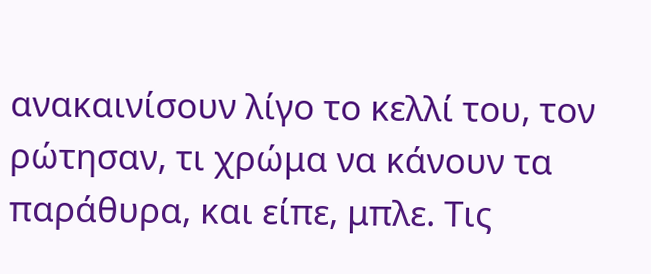ανακαινίσουν λίγο το κελλί του, τον ρώτησαν, τι χρώμα να κάνουν τα παράθυρα, και είπε, μπλε. Τις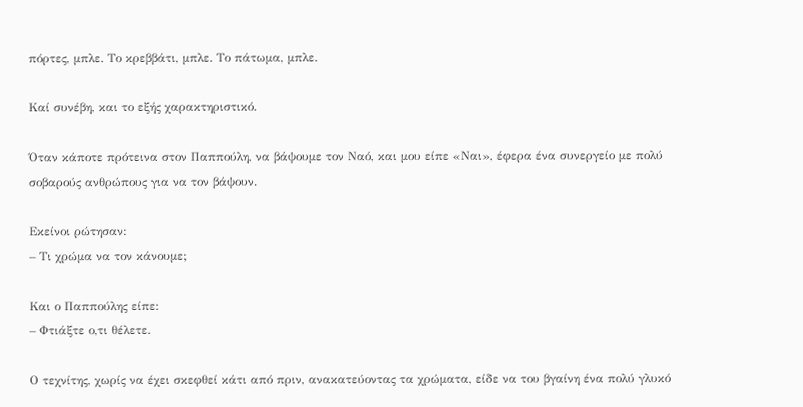πόρτες, μπλε. Το κρεββάτι, μπλε. Το πάτωμα, μπλε.

Καί συνέβη, και το εξής χαρακτηριστικό.

Όταν κάποτε πρότεινα στον Παππούλη, να βάψουμε τον Ναό, και μου είπε «Ναι», έφερα ένα συνεργείο με πολύ σοβαρούς ανθρώπους για να τον βάψουν.

Εκείνοι ρώτησαν:
– Τι χρώμα να τον κάνουμε;

Και ο Παππούλης είπε:
– Φτιάξτε ο,τι θέλετε.

Ο τεχνίτης, χωρίς να έχει σκεφθεί κάτι από πριν, ανακατεύοντας τα χρώματα, είδε να του βγαίνη ένα πολύ γλυκό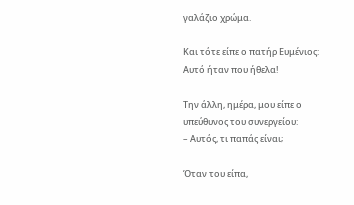γαλάζιο χρώμα.

Και τότε είπε ο πατήρ Ευμένιος:
Αυτό ήταν που ήθελα!

Την άλλη, ημέρα, μου είπε ο υπεύθυνος του συνεργείου:
– Αυτός, τι παπάς είναι;

Όταν του είπα,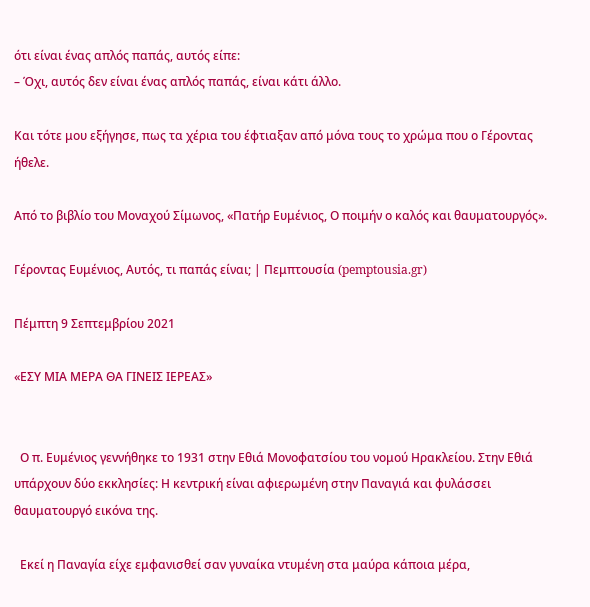ότι είναι ένας απλός παπάς, αυτός είπε:
– Όχι, αυτός δεν είναι ένας απλός παπάς, είναι κάτι άλλο.

Και τότε μου εξήγησε, πως τα χέρια του έφτιαξαν από μόνα τους το χρώμα που ο Γέροντας ήθελε.

Από το βιβλίο του Μοναχού Σίμωνος, «Πατήρ Ευμένιος, Ο ποιμήν ο καλός και θαυματουργός».

Γέροντας Ευμένιος, Αυτός, τι παπάς είναι; | Πεμπτουσία (pemptousia.gr)

Πέμπτη 9 Σεπτεμβρίου 2021

«ΕΣΥ ΜΙΑ ΜΕΡΑ ΘΑ ΓΙΝΕΙΣ ΙΕΡΕΑΣ»


  Ο π. Ευμένιος γεννήθηκε το 1931 στην Εθιά Μονοφατσίου του νομού Ηρακλείου. Στην Εθιά υπάρχουν δύο εκκλησίες: Η κεντρική είναι αφιερωμένη στην Παναγιά και φυλάσσει θαυματουργό εικόνα της.

  Εκεί η Παναγία είχε εμφανισθεί σαν γυναίκα ντυμένη στα μαύρα κάποια μέρα,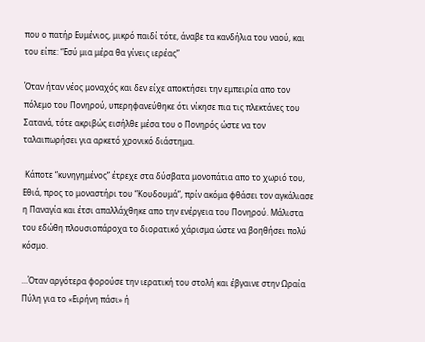που ο πατήρ Ευμένιος, μικρό παιδί τότε, άναβε τα κανδήλια του ναού, και του είπε: “Εσύ μια μέρα θα γίνεις ιερέας”

Όταν ήταν νέος μοναχός και δεν είχε αποκτήσει την εμπειρία απο τον πόλεμο του Πονηρού, υπερηφανεύθηκε ότι νίκησε πια τις πλεκτάνες του Σατανά, τότε ακριβώς εισήλθε μέσα του ο Πονηρός ώστε να τον ταλαιπωρήσει για αρκετό χρονικό διάστημα.

 Κάποτε “κυνηγημένος” έτρεχε στα δύσβατα μονοπάτια απο το χωριό του, Εθιά, προς το μοναστήρι του “Κουδουμά”, πρίν ακόμα φθάσει τον αγκάλιασε η Παναγία και έτσι απαλλάχθηκε απο την ενέργεια του Πονηρού. Μάλιστα του εδώθη πλουσιοπάροχα το διορατικό χάρισμα ώστε να βοηθήσει πολύ κόσμο.

…Όταν αργότερα φορούσε την ιερατική του στολή και έβγαινε στην Ωραία Πύλη για το «Ειρήνη πάσι» ή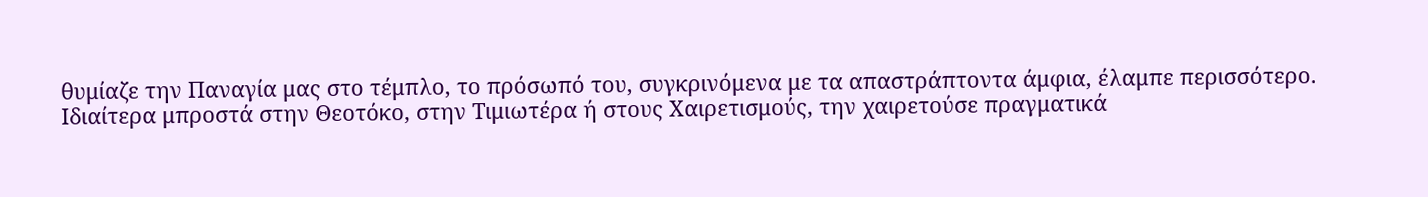θυμίαζε την Παναγία μας στο τέμπλο, το πρόσωπό του, συγκρινόμενα με τα απαστράπτοντα άμφια, έλαμπε περισσότερο.
Ιδιαίτερα μπροστά στην Θεοτόκο, στην Τιμιωτέρα ή στους Χαιρετισμούς, την χαιρετούσε πραγματικά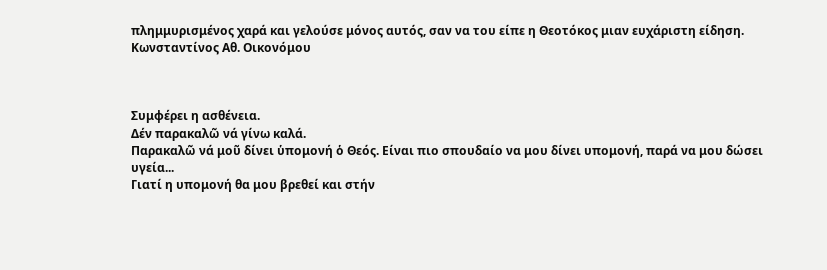πλημμυρισμένος χαρά και γελούσε μόνος αυτός, σαν να του είπε η Θεοτόκος μιαν ευχάριστη είδηση.
Κωνσταντίνος Αθ. Οικονόμου



Συμφέρει η ασθένεια.
Δέν παρακαλῶ νά γίνω καλά.
Παρακαλῶ νά μοῦ δίνει ὑπομονή ὁ Θεός. Είναι πιο σπουδαίο να μου δίνει υπομονή, παρά να μου δώσει υγεία...
Γιατί η υπομονή θα μου βρεθεί και στήν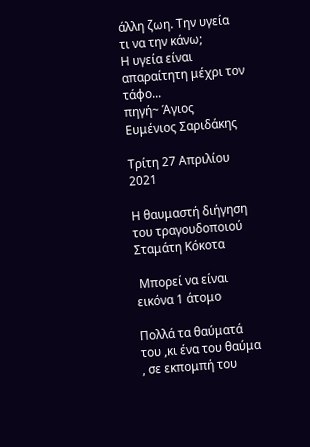άλλη ζωη. Την υγεία τι να την κάνω;
Η υγεία είναι απαραίτητη μέχρι τον τάφο...
πηγή~ Άγιος Ευμένιος Σαριδάκης

Τρίτη 27 Απριλίου 2021

Η θαυμαστή διήγηση του τραγουδοποιού Σταμάτη Κόκοτα

 Μπορεί να είναι εικόνα 1 άτομο

Πολλά τα θαύματά του ,κι ένα του θαύμα , σε εκπομπή του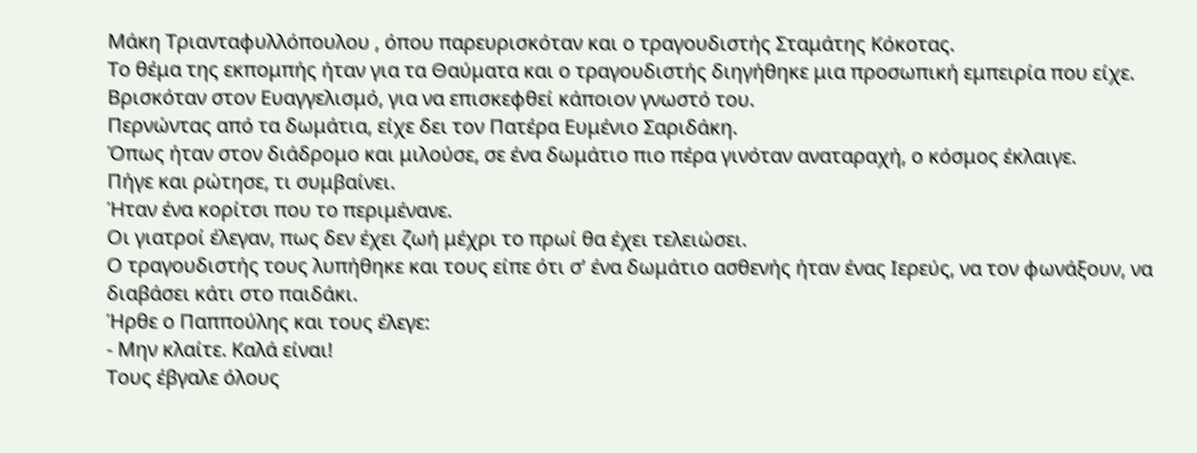Μάκη Τριανταφυλλόπουλου , όπου παρευρισκόταν και ο τραγουδιστής Σταμάτης Κόκοτας.
Το θέμα της εκπομπής ήταν για τα Θαύματα και ο τραγουδιστής διηγήθηκε μια προσωπική εμπειρία που είχε.
Βρισκόταν στον Ευαγγελισμό, για να επισκεφθεί κάποιον γνωστό του.
Περνώντας από τα δωμάτια, είχε δει τον Πατέρα Ευμένιο Σαριδάκη.
Όπως ήταν στον διάδρομο και μιλούσε, σε ένα δωμάτιο πιο πέρα γινόταν αναταραχή, ο κόσμος έκλαιγε.
Πήγε και ρώτησε, τι συμβαίνει.
Ήταν ένα κορίτσι που το περιμένανε.
Οι γιατροί έλεγαν, πως δεν έχει ζωή μέχρι το πρωί θα έχει τελειώσει.
Ο τραγουδιστής τους λυπήθηκε και τους είπε ότι σ’ ένα δωμάτιο ασθενής ήταν ένας Ιερεύς, να τον φωνάξουν, να διαβάσει κάτι στο παιδάκι.
Ήρθε ο Παππούλης και τους έλεγε:
- Μην κλαίτε. Καλά είναι!
Τους έβγαλε όλους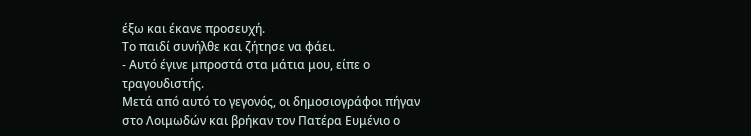έξω και έκανε προσευχή.
Το παιδί συνήλθε και ζήτησε να φάει.
- Αυτό έγινε μπροστά στα μάτια μου, είπε ο τραγουδιστής.
Μετά από αυτό το γεγονός, οι δημοσιογράφοι πήγαν στο Λοιμωδών και βρήκαν τον Πατέρα Ευμένιο ο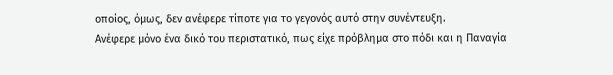οποίος, όμως, δεν ανέφερε τίποτε για το γεγονός αυτό στην συνέντευξη.
Ανέφερε μόνο ένα δικό του περιστατικό, πως είχε πρόβλημα στο πόδι και η Παναγία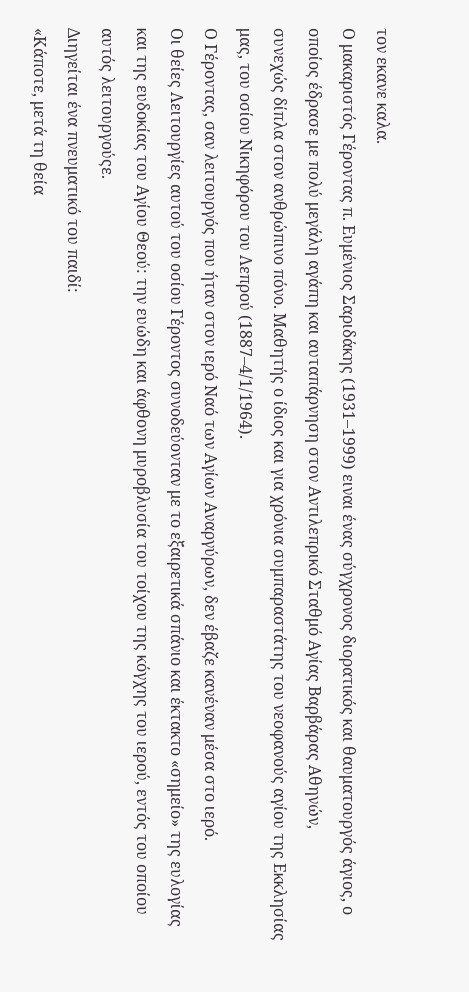τον εκανε καλα.
Ο μακαριστός Γέροντας π. Ευμένιος Σαριδάκης (1931–1999) ειναι ένας σύγχρονος διορατικός και θαυματουργός άγιος, ο οποίος έδρασε με πολύ μεγάλη αγάπη και αυταπάρνηση στον Αντιλεπρικό Σταθμό Αγίας Βαρβάρας Αθηνών,
συνεχώς δίπλα στον ανθρώπινο πόνο. Μαθητής ο ίδιος και για χρόνια συμπαραστάτης του νεοφανούς αγίου της Εκκλησίας μας, του οσίου Νικηφόρου του Λεπρού (1887–4/1/1964).
Ο Γέροντας, σαν λειτουργός που ήταν στον ιερό Ναό των Αγίων Αναργύρων, δεν έβαζε κανέναν μέσα στο ιερό.
Οι θείες Λειτουργίες αυτού του οσίου Γέροντος συνοδεύονταν με το εξαιρετικά σπάνιο και έκτακτο «σημείο» της ευλογίας και της ευδοκίας του Αγίου Θεού: την ευώδη και άφθονη μυροβλυσία του τοίχου της κόγχης του ιερού, εντός του οποίου αυτός λειτουργούςε.
Διηγείται ένα πνευματικό του παιδί:
«Κάποτε, μετά τη θεία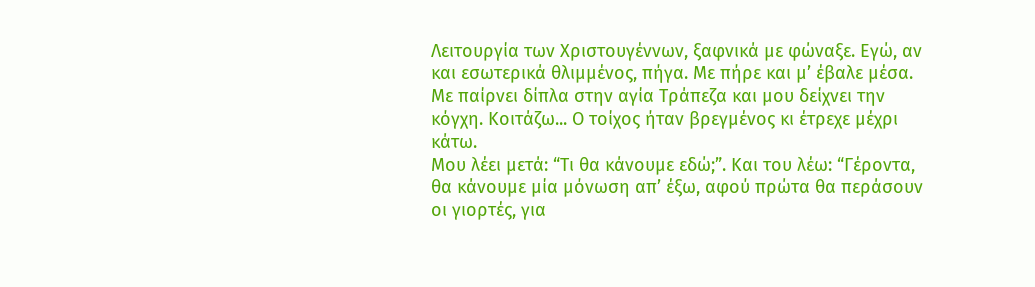Λειτουργία των Χριστουγέννων, ξαφνικά με φώναξε. Εγώ, αν και εσωτερικά θλιμμένος, πήγα. Με πήρε και μ’ έβαλε μέσα.
Με παίρνει δίπλα στην αγία Τράπεζα και μου δείχνει την κόγχη. Κοιτάζω... Ο τοίχος ήταν βρεγμένος κι έτρεχε μέχρι κάτω.
Μου λέει μετά: “Τι θα κάνουμε εδώ;”. Και του λέω: “Γέροντα, θα κάνουμε μία μόνωση απ’ έξω, αφού πρώτα θα περάσουν οι γιορτές, για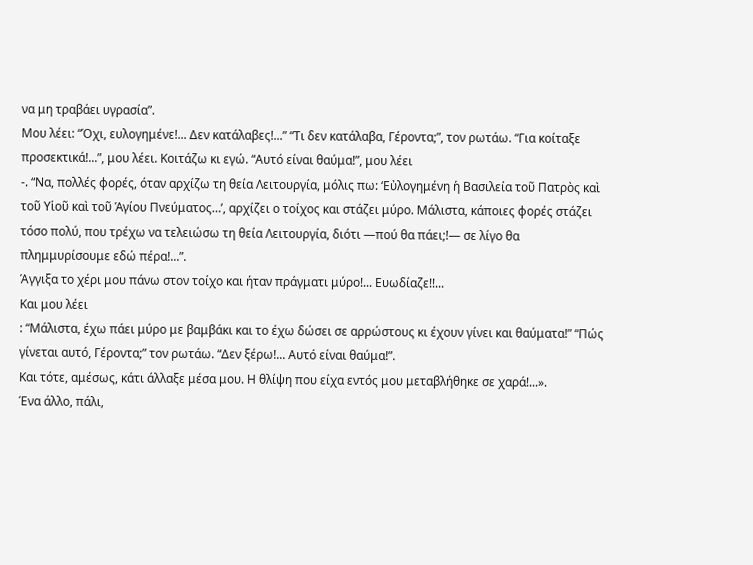να μη τραβάει υγρασία”.
Μου λέει: “Όχι, ευλογημένε!... Δεν κατάλαβες!...” “Τι δεν κατάλαβα, Γέροντα;”, τον ρωτάω. “Για κοίταξε προσεκτικά!...”, μου λέει. Κοιτάζω κι εγώ. “Αυτό είναι θαύμα!”, μου λέει
-. “Να, πολλές φορές, όταν αρχίζω τη θεία Λειτουργία, μόλις πω: ‘Εὐλογημένη ἡ Βασιλεία τοῦ Πατρὸς καὶ τοῦ Υἱοῦ καὶ τοῦ Ἁγίου Πνεύματος…’, αρχίζει ο τοίχος και στάζει μύρο. Μάλιστα, κάποιες φορές στάζει τόσο πολύ, που τρέχω να τελειώσω τη θεία Λειτουργία, διότι —πού θα πάει;!— σε λίγο θα πλημμυρίσουμε εδώ πέρα!...”.
Άγγιξα το χέρι μου πάνω στον τοίχο και ήταν πράγματι μύρο!... Ευωδίαζε!!...
Και μου λέει
: “Μάλιστα, έχω πάει μύρο με βαμβάκι και το έχω δώσει σε αρρώστους κι έχουν γίνει και θαύματα!” “Πώς γίνεται αυτό, Γέροντα;” τον ρωτάω. “Δεν ξέρω!... Αυτό είναι θαύμα!”.
Και τότε, αμέσως, κάτι άλλαξε μέσα μου. Η θλίψη που είχα εντός μου μεταβλήθηκε σε χαρά!...».
Ένα άλλο, πάλι,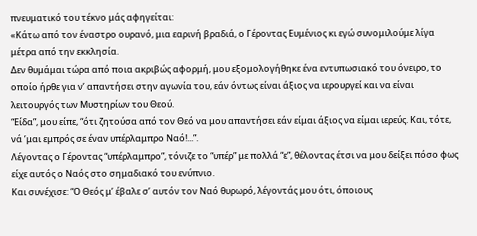πνευματικό του τέκνο μάς αφηγείται:
«Κάτω από τον έναστρο ουρανό, μια εαρινή βραδιά, ο Γέροντας Ευμένιος κι εγώ συνομιλούμε λίγα μέτρα από την εκκλησία.
Δεν θυμάμαι τώρα από ποια ακριβώς αφορμή, μου εξομολογήθηκε ένα εντυπωσιακό του όνειρο, το οποίο ήρθε για ν’ απαντήσει στην αγωνία του, εάν όντως είναι άξιος να ιερουργεί και να είναι λειτουργός των Μυστηρίων του Θεού.
“Είδα”, μου είπε, “ότι ζητούσα από τον Θεό να μου απαντήσει εάν είμαι άξιος να είμαι ιερεύς. Και, τότε, νά ’μαι εμπρός σε έναν υπέρλαμπρο Ναό!...”.
Λέγοντας ο Γέροντας “υπέρλαμπρο”, τόνιζε το “υπέρ” με πολλά “ε”, θέλοντας έτσι να μου δείξει πόσο φως είχε αυτός ο Ναός στο σημαδιακό του ενύπνιο.
Και συνέχισε: “Ο Θεός μ’ έβαλε σ’ αυτόν τον Ναό θυρωρό, λέγοντάς μου ότι, όποιους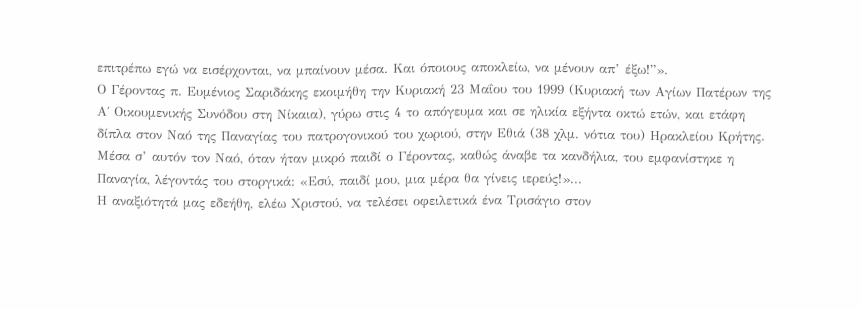επιτρέπω εγώ να εισέρχονται, να μπαίνουν μέσα. Και όποιους αποκλείω, να μένουν απ’ έξω!”».
Ο Γέροντας π. Ευμένιος Σαριδάκης εκοιμήθη την Κυριακή 23 Μαΐου του 1999 (Κυριακή των Αγίων Πατέρων της Α΄ Οικουμενικής Συνόδου στη Νίκαια), γύρω στις 4 το απόγευμα και σε ηλικία εξήντα οκτώ ετών, και ετάφη δίπλα στον Ναό της Παναγίας του πατρογονικού του χωριού, στην Εθιά (38 χλμ. νότια του) Ηρακλείου Κρήτης. Μέσα σ’ αυτόν τον Ναό, όταν ήταν μικρό παιδί ο Γέροντας, καθώς άναβε τα κανδήλια, του εμφανίστηκε η Παναγία, λέγοντάς του στοργικά: «Εσύ, παιδί μου, μια μέρα θα γίνεις ιερεύς!»...
Η αναξιότητά μας εδεήθη, ελέω Χριστού, να τελέσει οφειλετικά ένα Τρισάγιο στον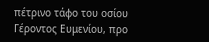πέτρινο τάφο του οσίου Γέροντος Ευμενίου, προ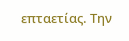επταετίας. Την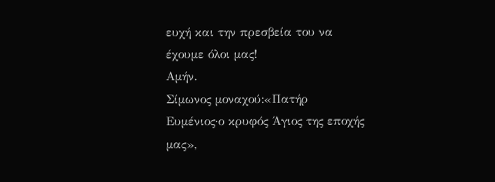ευχή και την πρεσβεία του να έχουμε όλοι μας!
Αμήν.
Σίμωνος μοναχού:«Πατήρ Ευμένιος·ο κρυφός Άγιος της εποχής μας»,